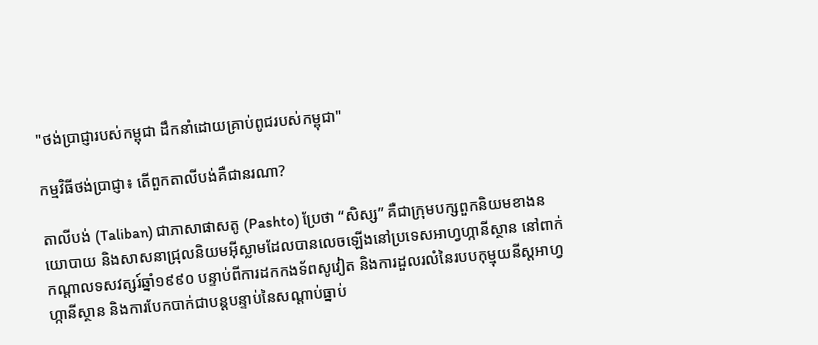"ថង់ប្រាជ្ញារបស់កម្ពុជា ដឹកនាំដោយគ្រាប់ពូជរបស់កម្ពុជា"

កម្មវិធីថង់ប្រាជ្ញា៖ តើពួកតាលីបង់គឺជានរណា?

តាលីបង់ (Taliban) ជាភាសាផាសតូ (Pashto) ប្រែថា “សិស្ស” គឺជាក្រុមបក្សពួកនិយមខាងនយោបាយ និងសាសនាជ្រុលនិយមអ៊ីស្លាមដែលបានលេចឡើងនៅប្រទេសអាហ្វហ្កានីស្ថាន នៅពាក់កណ្តាលទសវត្សរ៍ឆ្នាំ១៩៩០ បន្ទាប់ពីការដកកងទ័ពសូវៀត និងការដួលរលំនៃរបបកុម្មុយនីស្តអាហ្វហ្កានីស្ថាន និងការបែកបាក់ជាបន្តបន្ទាប់នៃសណ្តាប់ធ្នាប់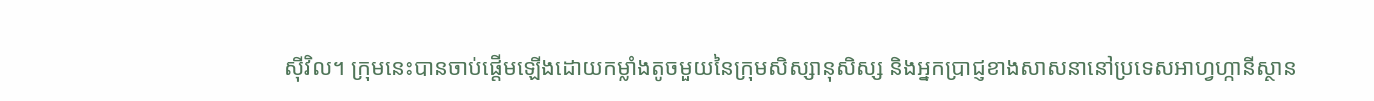ស៊ីវិល។ ក្រុមនេះបានចាប់ផ្តើមឡើងដោយកម្លាំងតូចមួយនៃក្រុមសិស្សានុសិស្ស និងអ្នកប្រាជ្ញខាងសាសនានៅប្រទេសអាហ្វហ្កានីស្ថាន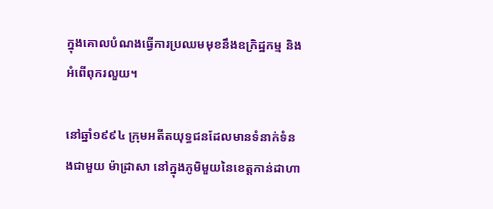ក្នុងគោលបំណងធ្វើការប្រឈមមុខនឹងឧក្រិដ្ឋកម្ម និងអំពើពុករលួយ។

នៅឆ្នាំ១៩៩៤ ក្រុមអតីតយុទ្ធជនដែលមានទំនាក់ទំនងជាមួយ ម៉ាដ្រាសា នៅក្នុងភូមិមួយនៃខេត្តកាន់ដាហា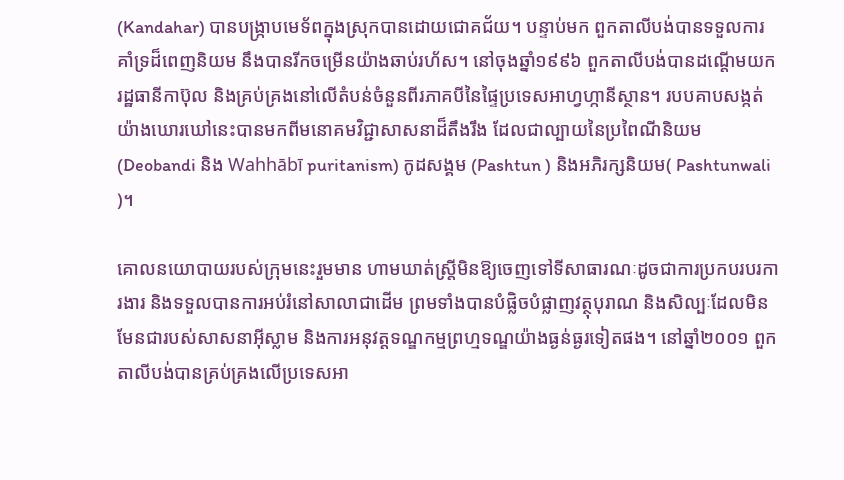(Kandahar) បានបង្ក្រាបមេទ័ពក្នុងស្រុកបានដោយជោគជ័យ។ បន្ទាប់មក ពួកតាលីបង់បានទទួលការគាំទ្រដ៏ពេញនិយម នឹងបានរីកចម្រើនយ៉ាងឆាប់រហ័ស។ នៅចុងឆ្នាំ១៩៩៦ ពួកតាលីបង់បានដណ្ដើមយករដ្ឋធានីកាប៊ុល និងគ្រប់គ្រងនៅលើតំបន់ចំនួនពីរភាគបីនៃផ្ទៃប្រទេសអាហ្វហ្កានីស្ថាន។ របបគាបសង្កត់យ៉ាងឃោរឃៅនេះបានមកពីមនោគមវិជ្ជាសាសនាដ៏តឹងរឹង ដែលជាល្បាយនៃប្រពៃណីនិយម (Deobandi និង Wahhābī puritanism) កូដសង្គម (Pashtun ) និងអភិរក្សនិយម( Pashtunwali )។

គោលនយោបាយរបស់ក្រុមនេះរួមមាន ហាមឃាត់ស្ត្រីមិនឱ្យចេញទៅទីសាធារណៈដូចជាការប្រកបរបរការងារ និងទទួលបានការអប់រំនៅសាលាជាដើម ព្រមទាំងបានបំផ្លិចបំផ្លាញវត្ថុបុរាណ និងសិល្បៈដែលមិនមែនជារបស់សាសនាអ៊ីស្លាម និងការអនុវត្តទណ្ឌកម្មព្រហ្មទណ្ឌយ៉ាងធ្ងន់ធ្ងរទៀតផង។ នៅឆ្នាំ២០០១ ពួកតាលីបង់បានគ្រប់គ្រងលើប្រទេសអា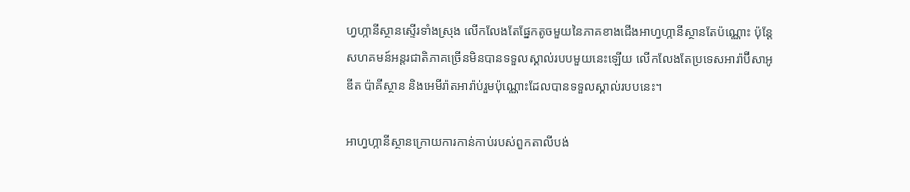ហ្វហ្កានីស្ថានស្ទើរទាំងស្រុង លើកលែងតែផ្នែកតូចមួយនៃភាគខាងជើងអាហ្វហ្កានីស្ថានតែប៉ណ្ណោះ ប៉ុន្តែសហគមន៍អន្តរជាតិភាគច្រើនមិនបានទទួលស្គាល់របបមួយនេះឡើយ លើកលែងតែប្រទេសអារ៉ាប៊ីសាអូឌីត ប៉ាគីស្ថាន និងអេមីរ៉ាតអារ៉ាប់រួមប៉ុណ្ណោះដែលបានទទួលស្គាល់របបនេះ។

អាហ្វហ្កានីស្ថានក្រោយការកាន់កាប់របស់ពួកតាលីបង់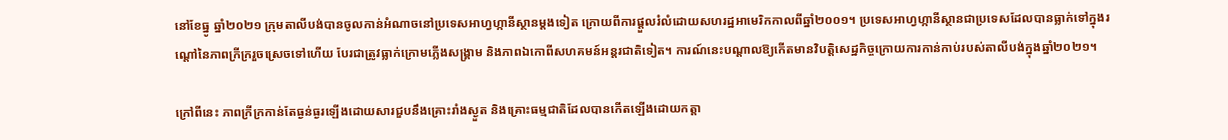នៅខែធ្នូ ឆ្នាំ២០២១ ក្រុមតាលីបង់បានចូលកាន់អំណាចនៅប្រទេសអាហ្វហ្កានីស្ថានម្ដងទៀត ក្រោយពីការផ្តួលរំលំដោយសហរដ្ឋអាមេរិកកាលពីឆ្នាំ២០០១។ ប្រទេសអាហ្វហ្កានីស្ថានជាប្រទេសដែលបានធ្លាក់ទៅក្នុងរណ្តៅនៃភាពក្រីក្ររួចស្រេចទៅហើយ បែរជាត្រូវធ្លាក់ក្រោមភ្លើងសង្រ្គាម និងភាពឯកោពីសហគមន៍អន្តរជាតិទៀត។ ការណ៍នេះបណ្ដាលឱ្យកើតមានវិបត្តិសេដ្ឋកិច្ចក្រោយការកាន់កាប់របស់តាលីបង់ក្នុងឆ្នាំ២០២១។

ក្រៅពីនេះ ភាពក្រីក្រកាន់តែធ្ងន់ធ្ងរឡើងដោយសារជួបនឹងគ្រោះរាំងស្ងួត និងគ្រោះធម្មជាតិដែលបានកើតឡើងដោយកត្តា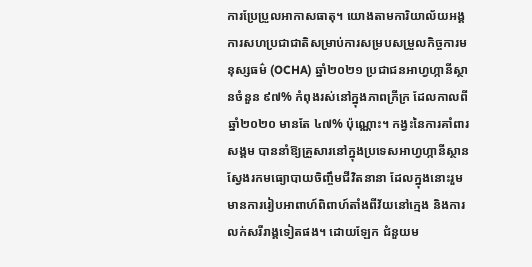ការប្រែប្រួលអាកាសធាតុ។ យោងតាមការិយាល័យអង្គការសហប្រជាជាតិសម្រាប់ការសម្របសម្រួលកិច្ចការមនុស្សធម៌ (OCHA) ឆ្នាំ២០២១ ប្រជាជនអាហ្វហ្កានីស្ថានចំនួន ៩៧% កំពុងរស់នៅក្នុងភាពក្រីក្រ ដែលកាលពីឆ្នាំ២០២០ មានតែ ៤៧% ប៉ុណ្ណោះ។ កង្វះនៃការគាំពារសង្គម បាននាំឱ្យគ្រួសារនៅក្នុងប្រទេសអាហ្វហ្កានីស្ថានស្វែងរកមធ្យោបាយចិញ្ចឹមជីវិតនានា ដែលក្នុងនោះរួមមានការរៀបអាពាហ៍ពិពាហ៍តាំងពីវ័យនៅក្មេង និងការលក់សរីរាង្គទៀតផង។ ដោយឡែក ជំនួយម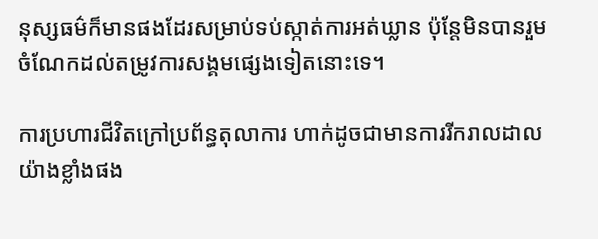នុស្សធម៌ក៏មានផងដែរសម្រាប់ទប់ស្កាត់ការអត់ឃ្លាន ប៉ុន្តែមិនបានរួមចំណែកដល់តម្រូវការសង្គមផ្សេងទៀតនោះទេ។

ការប្រហារជីវិតក្រៅប្រព័ន្ធតុលាការ ហាក់ដូចជាមានការរីករាលដាលយ៉ាងខ្លាំងផង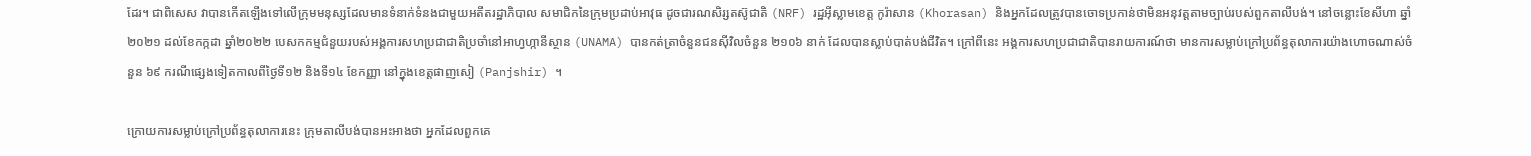ដែរ។ ជាពិសេស វាបានកើតឡើងទៅលើក្រុមមនុស្សដែលមានទំនាក់ទំនងជាមួយអតីតរដ្ឋាភិបាល សមាជិកនៃក្រុមប្រដាប់អាវុធ ដូចជារណសិរ្សតស៊ូជាតិ (NRF) រដ្ឋអ៊ីស្លាមខេត្ត កូរ៉ាសាន (Khorasan) និងអ្នកដែលត្រូវបានចោទប្រកាន់ថាមិនអនុវត្តតាមច្បាប់របស់ពួកតាលីបង់។ នៅចន្លោះខែសីហា ឆ្នាំ២០២១ ដល់ខែកក្កដា ឆ្នាំ២០២២ បេសកកម្មជំនួយរបស់អង្គការសហប្រជាជាតិប្រចាំនៅអាហ្វហ្កានីស្ថាន (UNAMA) បានកត់ត្រាចំនួនជនស៊ីវិលចំនួន ២១០៦ នាក់ ដែលបានស្លាប់បាត់បង់ជីវិត។ ក្រៅពីនេះ អង្គការសហប្រជាជាតិបានរាយការណ៍ថា មានការសម្លាប់ក្រៅប្រព័ន្ធតុលាការយ៉ាងហោចណាស់ចំនួន ៦៩ ករណីផ្សេងទៀតកាលពីថ្ងៃទី១២ និងទី១៤ ខែកញ្ញា នៅក្នុងខេត្តផាញសៀ (Panjshir) ។

ក្រោយការសម្លាប់ក្រៅប្រព័ន្ធតុលាការនេះ ក្រុមតាលីបង់បានអះអាងថា អ្នកដែលពួកគេ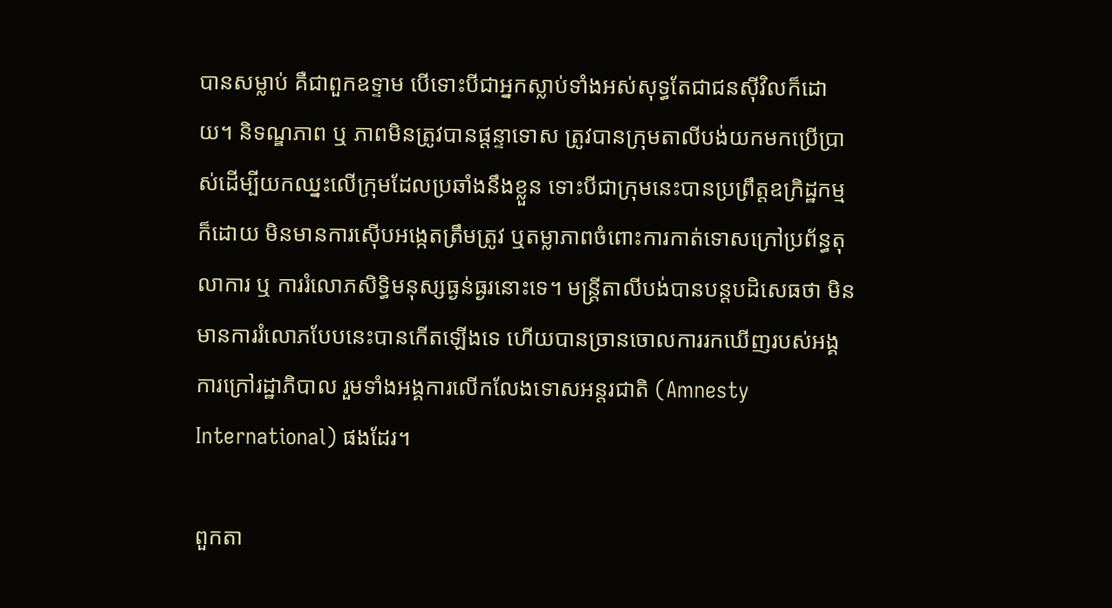បានសម្លាប់ គឺជាពួកឧទ្ទាម បើទោះបីជាអ្នកស្លាប់ទាំងអស់សុទ្ធតែជាជនស៊ីវិលក៏ដោយ។ និទណ្ឌភាព ឬ ភាពមិនត្រូវបានផ្តន្ទាទោស ត្រូវបានក្រុមតាលីបង់យកមកប្រើប្រាស់ដើម្បីយកឈ្នះលើក្រុមដែលប្រឆាំងនឹងខ្លួន ទោះបីជាក្រុមនេះបានប្រព្រឹត្តឧក្រិដ្ឋកម្មក៏ដោយ មិនមានការស៊ើបអង្កេតត្រឹមត្រូវ ឬតម្លាភាពចំពោះការកាត់ទោសក្រៅប្រព័ន្ធតុលាការ ឬ ការរំលោភសិទ្ធិមនុស្សធ្ងន់ធ្ងរនោះទេ។ មន្ត្រីតាលីបង់បានបន្តបដិសេធថា មិនមានការរំលោភបែបនេះបានកើតឡើងទេ ហើយបានច្រានចោលការរកឃើញរបស់អង្គការក្រៅរដ្ឋាភិបាល រួមទាំងអង្គការលើកលែងទោសអន្តរជាតិ (Amnesty International) ផងដែរ។

ពួកតា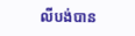លីបង់បាន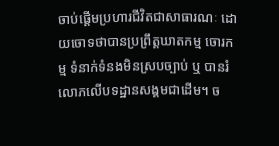ចាប់ផ្តើមប្រហារជីវិតជាសាធារណៈ ដោយចោទថាបានប្រព្រឹត្តឃាតកម្ម ចោរកម្ម ទំនាក់ទំនងមិនស្របច្បាប់ ឬ បានរំលោភលើបទដ្ឋានសង្គមជាដើម។ ច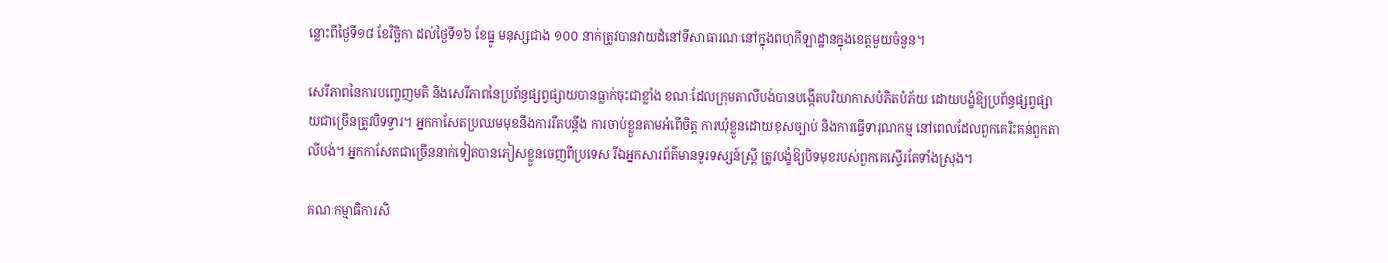ន្លោះពីថ្ងៃទី១៨ ខែវិច្ឆិកា ដល់ថ្ងៃទី១៦ ខែធ្នូ មនុស្សជាង ១០០ នាក់ត្រូវបានវាយដំនៅទីសាធារណៈនៅក្នុងពហុកីឡាដ្ឋានក្នុងខេត្តមួយចំនួន។

សេរីភាពនៃការបញ្ចេញមតិ និងសេរីភាពនៃប្រព័ន្ធផ្សព្វផ្សាយបានធ្លាក់ចុះជាខ្លាំង ខណៈដែលក្រុមតាលីបង់បានបង្កើតបរិយាកាសបំភិតបំភ័យ ដោយបង្ខំឱ្យប្រព័ន្ធផ្សព្វផ្សាយជាច្រើនត្រូវបិទទ្វារ។ អ្នកកាសែតប្រឈមមុខនឹងការរឹតបន្តឹង ការចាប់ខ្លួនតាមអំពើចិត្ត ការឃុំខ្លួនដោយខុសច្បាប់ និងការធ្វើទារុណកម្ម នៅពេលដែលពួកគេរិះគន់ពួកតាលីបង់។ អ្នកកាសែតជាច្រើននាក់ទៀតបានភៀសខ្លួនចេញពីប្រទេស រីឯអ្នកសារព័ត៌មានទូរទស្សន៍ស្ត្រី ត្រូវបង្ខំឱ្យបិទមុខរបស់ពួកគេស្ទើរតែទាំងស្រុង។

គណៈកម្មាធិការសិ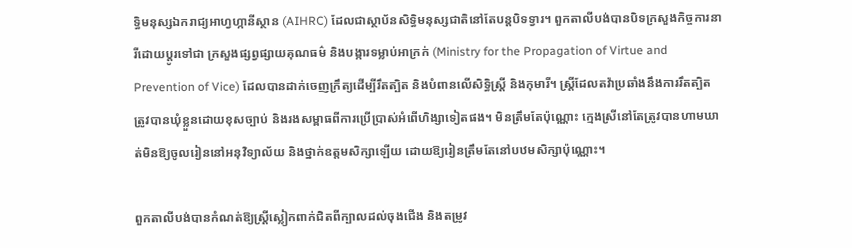ទ្ធិមនុស្សឯករាជ្យអាហ្វហ្កានីស្ថាន (AIHRC) ដែលជាស្ថាប័នសិទ្ធិមនុស្សជាតិនៅតែបន្តបិទទ្វារ។ ពួកតាលីបង់បានបិទក្រសួងកិច្ចការនារីដោយប្តូរទៅជា ក្រសួងផ្សព្វផ្សាយគុណធម៌ និងបង្ការទម្លាប់អាក្រក់ (Ministry for the Propagation of Virtue and Prevention of Vice) ដែលបានដាក់ចេញក្រឹត្យដើម្បីរឹតត្បិត និងបំពានលើសិទ្ធិស្ត្រី និងកុមារី។ ស្ត្រីដែលតវ៉ាប្រឆាំងនឹងការរឹតត្បិត ត្រូវបានឃុំខ្លួនដោយខុសច្បាប់ និងរងសម្ពាធពីការប្រើប្រាស់អំពើហិង្សាទៀតផង។ មិនត្រឹមតែប៉ុណ្ណោះ ក្មេងស្រីនៅតែត្រូវបានហាមឃាត់មិនឱ្យចូលរៀននៅអនុវិទ្យាល័យ និងថ្នាក់ឧត្តមសិក្សាឡើយ ដោយឱ្យរៀនត្រឹមតែនៅបឋមសិក្សាប៉ុណ្ណោះ។

ពួកតាលីបង់បានកំណត់ឱ្យស្ត្រីស្លៀកពាក់ជិតពីក្បាលដល់ចុងជើង និងតម្រូវ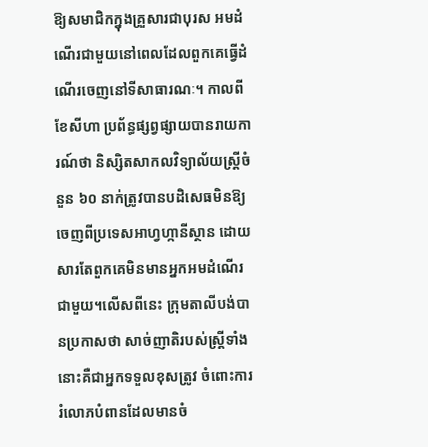ឱ្យសមាជិកក្នុងគ្រួសារជាបុរស អមដំណើរជាមួយនៅពេលដែលពួកគេធ្វើដំណើរចេញនៅទីសាធារណៈ។ កាលពីខែសីហា ប្រព័ន្ធផ្សព្វផ្សាយបានរាយការណ៍ថា និស្សិតសាកលវិទ្យាល័យស្ត្រីចំនួន ៦០ នាក់ត្រូវបានបដិសេធមិនឱ្យចេញពីប្រទេសអាហ្វហ្កានីស្ថាន ដោយសារតែពួកគេមិនមានអ្នកអមដំណើរជាមួយ។លើសពីនេះ ក្រុមតាលីបង់បានប្រកាសថា សាច់ញាតិរបស់ស្ត្រីទាំងនោះគឺជាអ្នកទទួលខុសត្រូវ ចំពោះការរំលោភបំពានដែលមានចំ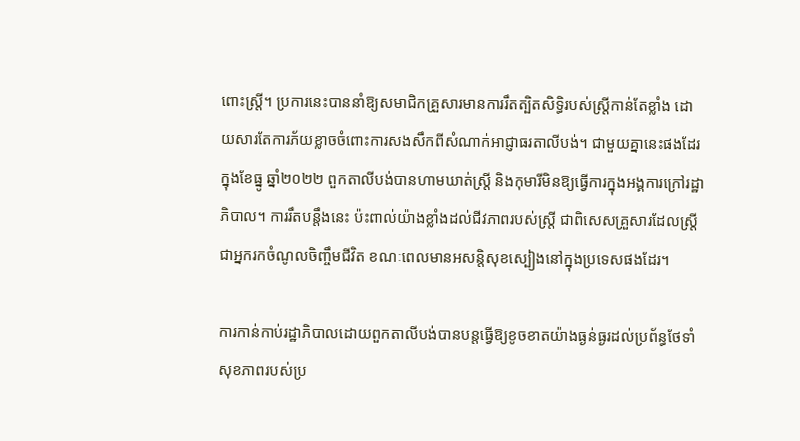ពោះស្រ្តី។ ប្រការនេះបាននាំឱ្យសមាជិកគ្រួសារមានការរឹតត្បិតសិទ្ធិរបស់ស្ត្រីកាន់តែខ្លាំង ដោយសារតែការភ័យខ្លាចចំពោះការសងសឹកពីសំណាក់អាជ្ញាធរតាលីបង់។ ជាមួយគ្នានេះផងដែរ ក្នុងខែធ្នូ ឆ្នាំ២០២២ ពួកតាលីបង់បានហាមឃាត់ស្ត្រី និងកុមារីមិនឱ្យធ្វើការក្នុងអង្គការក្រៅរដ្ឋាភិបាល។ ការរឹតបន្តឹងនេះ ប៉ះពាល់យ៉ាងខ្លាំងដល់ជីវភាពរបស់ស្ត្រី ជាពិសេសគ្រួសារដែលស្ត្រីជាអ្នករកចំណូលចិញ្ចឹមជីវិត ខណៈពេលមានអសន្តិសុខស្បៀងនៅក្នុងប្រទេសផងដែរ។

ការកាន់កាប់រដ្ឋាភិបាលដោយពួកតាលីបង់បានបន្តធ្វើឱ្យខូចខាតយ៉ាងធ្ងន់ធ្ងរដល់ប្រព័ន្ធថែទាំសុខភាពរបស់ប្រ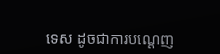ទេស ដូចជាការបណ្ដេញ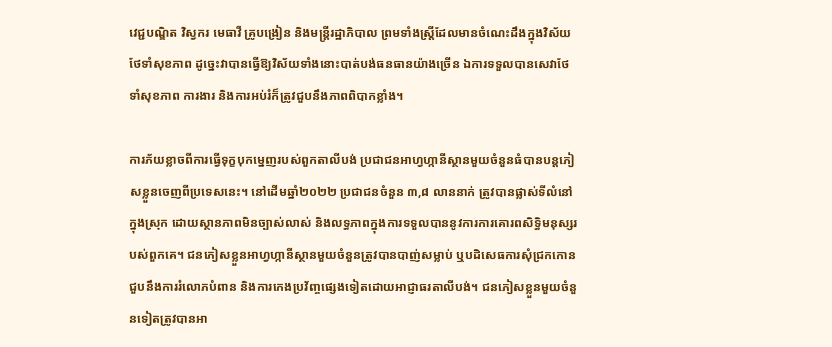វេជ្ជបណ្ឌិត វិស្វករ មេធាវី គ្រូបង្រៀន និងមន្ត្រីរដ្ឋាភិបាល ព្រមទាំងស្ត្រីដែលមានចំណេះដឹងក្នុងវិស័យថែទាំសុខភាព ដូច្នេះវាបានធ្វើឱ្យវិស័យទាំងនោះបាត់បង់ធនធានយ៉ាងច្រើន ឯការទទួលបានសេវាថែទាំសុខភាព ការងារ និងការអប់រំក៏ត្រូវជួបនឹងភាពពិបាកខ្លាំង។

ការភ័យខ្លាចពីការធ្វើទុក្ខបុកម្នេញរបស់ពួកតាលីបង់ ប្រជាជនអាហ្វហ្កានីស្ថានមួយចំនួនធំបានបន្តភៀសខ្លួនចេញពីប្រទេសនេះ។ នៅដើមឆ្នាំ២០២២ ប្រជាជនចំនួន ៣,៨ លាននាក់ ត្រូវបានផ្លាស់ទីលំនៅក្នុងស្រុក ដោយស្ថានភាពមិនច្បាស់លាស់ និងលទ្ធភាពក្នុងការទទួលបាននូវការការគោរពសិទ្ធិមនុស្សរបស់ពួកគេ។ ជនភៀសខ្លួនអាហ្វហ្កានីស្ថានមួយចំនួនត្រូវបានបាញ់សម្លាប់ ឬបដិសេធការសុំជ្រកកោន ជួបនឹងការរំលោភបំពាន និងការកេងប្រវ័ញ្ចផ្សេងទៀតដោយអាជ្ញាធរតាលីបង់។ ជនភៀសខ្លួនមួយចំនួនទៀតត្រូវបានអា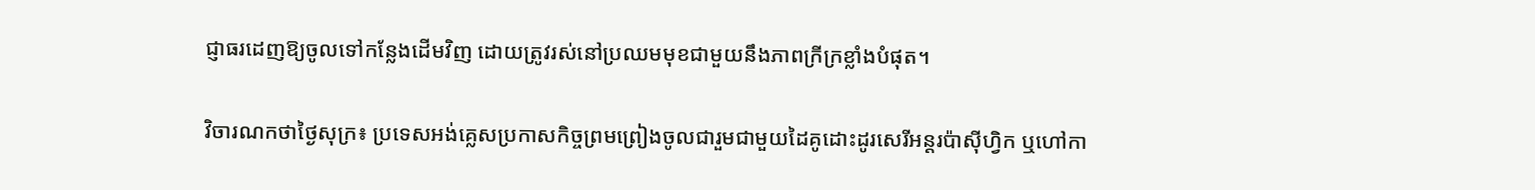ជ្ញាធរដេញឱ្យចូលទៅកន្លែងដើមវិញ ដោយត្រូវរស់នៅប្រឈមមុខជាមួយនឹងភាពក្រីក្រខ្លាំងបំផុត។

វិចារណកថាថ្ងៃសុក្រ៖ ប្រទេសអង់គ្លេសប្រកាសកិច្ចព្រមព្រៀងចូលជារួមជាមួយដៃគូដោះដូរសេរីអន្តរប៉ាស៊ីហ្វិក ឬហៅកា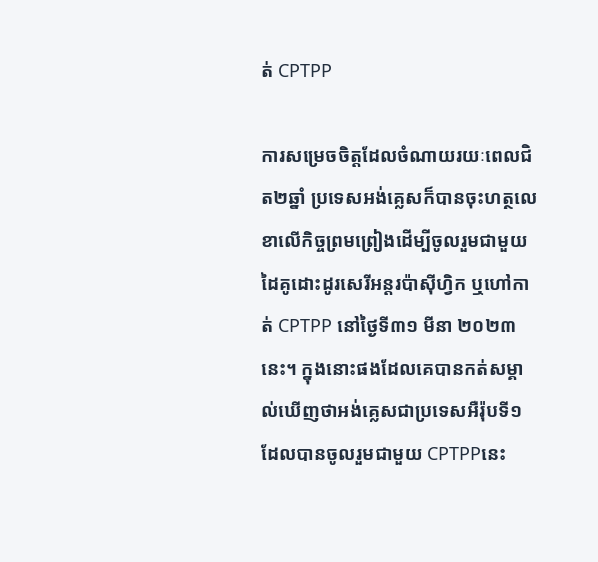ត់ CPTPP

ការសម្រេចចិត្តដែលចំណាយរយៈពេលជិត២ឆ្នាំ ប្រទេសអង់គ្លេសក៏បានចុះហត្ថលេខាលើកិច្ចព្រមព្រៀងដើម្បីចូលរួមជាមួយដៃគូដោះដូរសេរីអន្តរប៉ាស៊ីហ្វិក ឬហៅកាត់ CPTPP នៅថ្ងៃទី៣១ មីនា ២០២៣នេះ។ ក្នុងនោះផងដែលគេបានកត់សម្គាល់ឃើញថាអង់គ្លេសជាប្រទេសអឺរ៉ុបទី១ ដែលបានចូលរួមជាមួយ CPTPPនេះ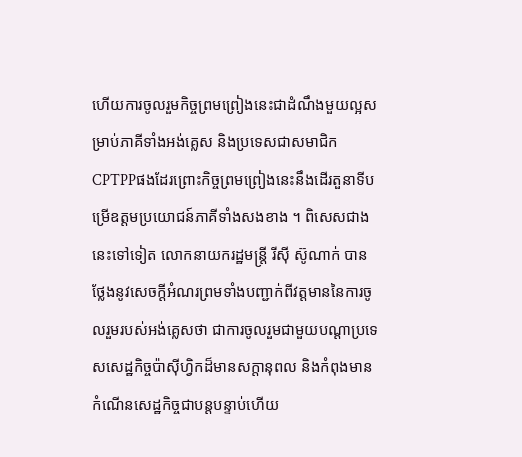ហើយការចូលរួមកិច្ចព្រមព្រៀងនេះជាដំណឹងមួយល្អសម្រាប់ភាគីទាំងអង់គ្លេស និងប្រទេសជាសមាជិក CPTPPផងដែរព្រោះកិច្ចព្រមព្រៀងនេះនឹងដើរតួនាទីបម្រើឧត្តមប្រយោជន៍ភាគីទាំងសងខាង ។ ពិសេសជាងនេះទៅទៀត លោកនាយករដ្ឋមន្ដ្រី រីស៊ី ស៊ូណាក់ បានថ្លែងនូវសេចក្ដីអំណរព្រមទាំងបញ្ជាក់ពីវត្តមាននៃការចូលរួមរបស់អង់គ្លេសថា ជាការចូលរួមជាមួយបណ្ដាប្រទេសសេដ្ឋកិច្ចប៉ាស៊ីហ្វិកដ៏មានសក្តានុពល និងកំពុងមានកំណើនសេដ្ឋកិច្ចជាបន្ដបន្ទាប់ហើយ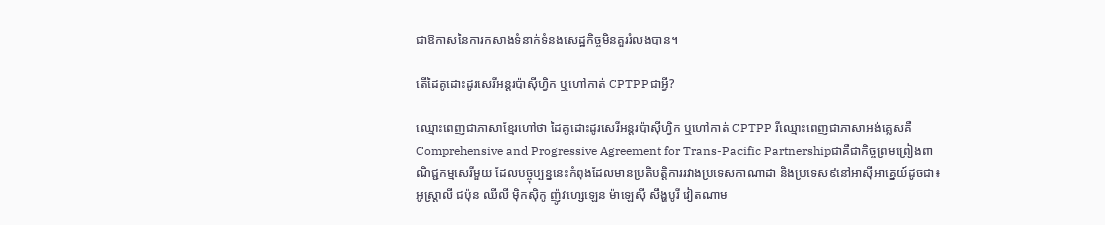ជាឱកាសនៃការកសាងទំនាក់ទំនងសេដ្ឋកិច្ចមិនគួររំលងបាន។

តើដៃគូដោះដូរសេរីអន្តរប៉ាស៊ីហ្វិក ឬហៅកាត់ CPTPPជាអ្វី?

ឈ្មោះពេញជាភាសាខ្មែរហៅថា ដៃគូដោះដូរសេរីអន្តរប៉ាស៊ីហ្វិក ឬហៅកាត់ CPTPP រីឈ្មោះពេញជាភាសាអង់គ្លេសគឺComprehensive and Progressive Agreement for Trans-Pacific Partnershipជាគឺជាកិច្ចព្រមព្រៀងពាណិជ្ជកម្មសេរីមួយ ដែលបច្ចុប្បន្ននេះកំពុងដែលមានប្រតិបត្តិការរវាងប្រទេសកាណាដា និងប្រទេស៩នៅអាស៊ីអាគ្នេយ៍ដូចជា៖ អូស្ដ្រាលី ជប៉ុន ឈីលី ម៉ិកស៊ិកូ ញ៉ូវហ្សេឡេន ម៉ាឡេស៊ី សឹង្ហបូរី វៀតណាម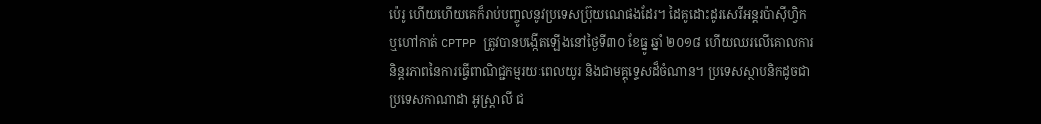ប៉េរូ ហើយហើយគេក៏រាប់បញ្ចូលនូវប្រទេសប៊្រុយណេផងដែរ។ ដៃគូដោះដូរសេរីអន្តរប៉ាស៊ីហ្វិក ឬហៅកាត់ CPTPP ត្រូវបានបង្កើតឡើងនៅថ្ងៃទី៣០ ខែធ្នូ ឆ្នាំ ២០១៨ ហើយឈរលើគោលការនិន្ដរភាពនៃការធ្វើពាណិជ្ជកម្មរយៈពេលយូរ និងជាមគ្គុទេ្ទសដ៏ចំណាន។ ប្រទេសស្ថាបនិកដូចជាប្រទេសកាណាដា អូស្ដ្រាលី ជ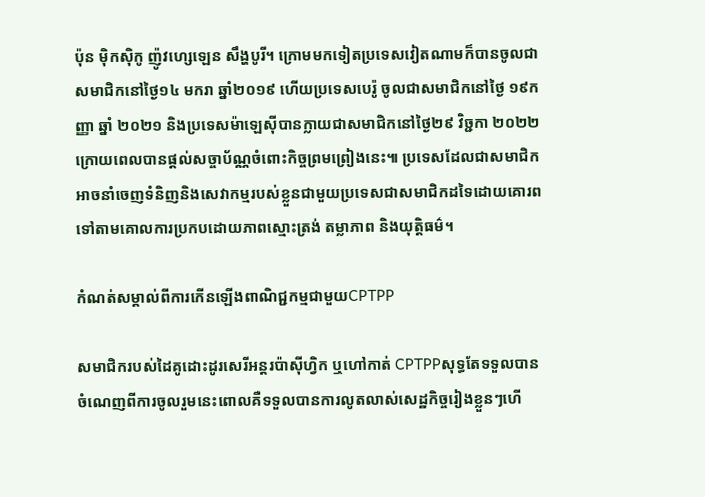ប៉ុន ម៉ិកស៊ិកូ ញ៉ូវហ្សេឡេន សឹង្ហបូរី។ ក្រោមមកទៀតប្រទេសវៀតណាមក៏បានចូលជាសមាជិកនៅថ្ងៃ១៤ មករា ឆ្នាំ២០១៩ ហើយប្រទេសបេរ៉ូ ចូលជាសមាជិកនៅថ្ងៃ ១៩កញ្ញា ឆ្នាំ ២០២១ និងប្រទេសម៉ាឡេស៊ីបានក្លាយជាសមាជិកនៅថ្ងៃ២៩ វិច្ជកា ២០២២ក្រោយពេលបានផ្ដល់សច្ចាប័ណ្ណចំពោះកិច្ចព្រមព្រៀងនេះ៕ ប្រទេសដែលជាសមាជិកអាចនាំចេញទំនិញនិងសេវាកម្មរបស់ខ្លួនជាមួយប្រទេសជាសមាជិកដទៃដោយគោរពទៅតាមគោលការប្រកបដោយភាពស្មោះត្រង់ តម្លាភាព និងយុត្តិធម៌។

កំណត់សម្គាល់ពីការកើនឡើងពាណិជ្ជកម្មជាមួយCPTPP

សមាជិករបស់ដៃគូដោះដូរសេរីអន្តរប៉ាស៊ីហ្វិក ឬហៅកាត់ CPTPPសុទ្ធតែទទួលបានចំណេញពីការចូលរួមនេះពោលគឺទទួលបានការលូតលាស់សេដ្ឋកិច្ចរៀងខ្លួនៗហើ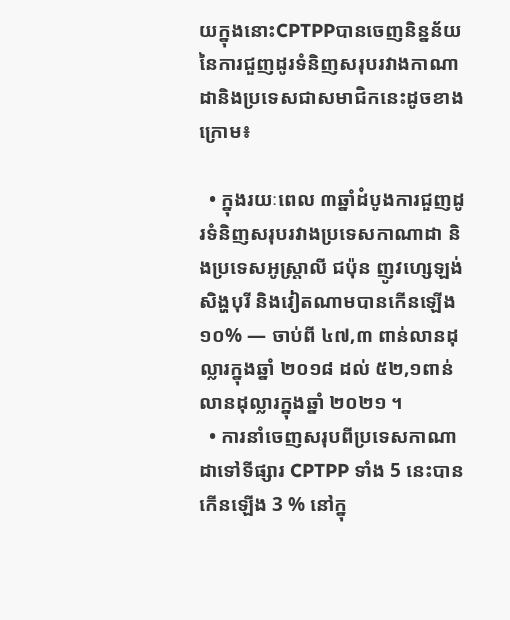យក្នុងនោះCPTPPបានចេញនិន្នន័យនៃការជួញដូរទំនិញសរុបរវាងកាណាដានិងប្រទេសជាសមាជិកនេះដូចខាងក្រោម៖

  • ក្នុងរយៈពេល ៣ឆ្នាំដំបូងការជួញដូរទំនិញសរុបរវាងប្រទេសកាណាដា និងប្រទេសអូស្ត្រាលី ជប៉ុន ញូវហ្សេឡង់ សិង្ហបុរី និងវៀតណាមបានកើនឡើង ១០% — ចាប់ពី ៤៧,៣ ពាន់លានដុល្លារក្នុងឆ្នាំ ២០១៨ ដល់ ៥២,១ពាន់លានដុល្លារក្នុងឆ្នាំ ២០២១ ។
  • ការនាំចេញសរុបពីប្រទេសកាណាដាទៅទីផ្សារ CPTPP ទាំង 5 នេះបានកើនឡើង 3 % នៅក្នុ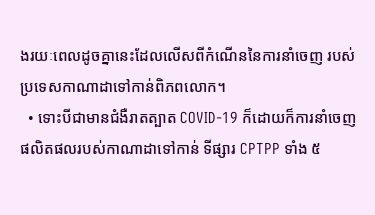ងរយៈពេលដូចគ្នានេះដែលលើសពីកំណើននៃការនាំចេញ របស់ប្រទេសកាណាដាទៅកាន់ពិភពលោក។
  • ទោះបីជាមានជំងឺរាតត្បាត COVID-19 ក៏ដោយក៏ការនាំចេញផលិតផលរបស់កាណាដាទៅកាន់ ទីផ្សារ CPTPP ទាំង ៥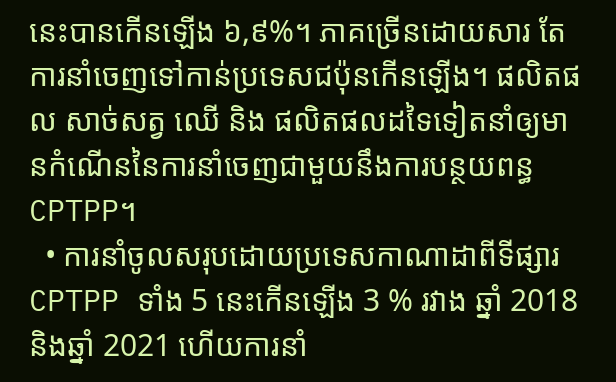នេះបានកើនឡើង ៦,៩%។ ភាគច្រើនដោយសារ តែការនាំចេញទៅកាន់ប្រទេសជប៉ុនកើនឡើង។ ផលិតផល សាច់សត្វ ឈើ និង ផលិតផលដទៃទៀតនាំឲ្យមានកំណើននៃការនាំចេញជាមួយនឹងការបន្ថយពន្ធCPTPP។
  • ការនាំចូលសរុបដោយប្រទេសកាណាដាពីទីផ្សារ CPTPP ទាំង 5 នេះកើនឡើង 3 % រវាង ឆ្នាំ 2018 និងឆ្នាំ 2021 ហើយការនាំ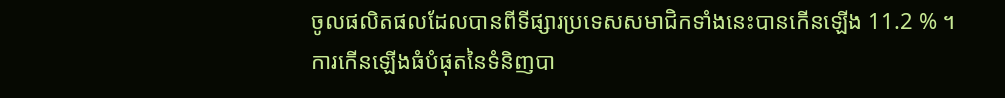ចូលផលិតផលដែលបានពីទីផ្សារប្រទេសសមាជិកទាំងនេះបានកើនឡើង 11.2 % ។ ការកើនឡើងធំបំផុតនៃទំនិញបា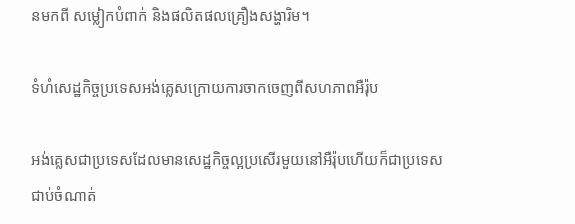នមកពី សម្លៀកបំពាក់ និងផលិតផលគ្រឿងសង្ហារិម។

ទំហំសេដ្ឋកិច្ចប្រទេសអង់គ្លេសក្រោយការចាកចេញពីសហភាពអឺរ៉ុប

អង់គ្លេសជាប្រទេសដែលមានសេដ្ឋកិច្ចល្អប្រសើរមួយនៅអឺរ៉ុបហើយក៏ជាប្រទេសជាប់ចំណាត់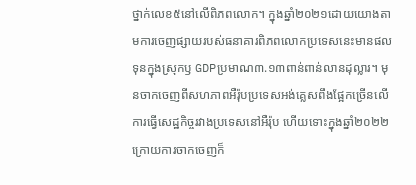ថ្នាក់លេខ៥នៅលើពិភពលោក។ ក្នុងឆ្នាំ២០២១ដោយយោងតាមការចេញផ្សាយរបស់ធនាគារពិភពលោកប្រទេសនេះមានផលទុនក្នុងស្រុកឫ GDPប្រមាណ៣.១៣ពាន់ពាន់លានដុល្លារ។ មុនចាកចេញពីសហភាពអឺរ៉ុបប្រទេសអង់គ្លេសពឹងផ្អែកច្រើនលើការធ្វើសេដ្ឋកិច្ចរវាងប្រទេសនៅអឺរ៉ុប ហើយទោះក្នុងឆ្នាំ២០២២ក្រោយការចាកចេញក៏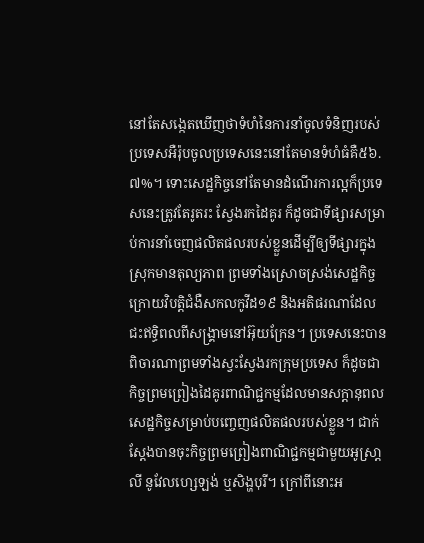នៅតែសង្កេតឃើញថាទំហំនៃការនាំចូលទំនិញរបស់ប្រទេសអឺរ៉ុបចូលប្រទេសនេះនៅតែមានទំហំធំគឺ៥៦.៧%។ ទោះសេដ្ឋកិច្ចនៅតែមានដំណើរការល្អក៏ប្រទេសនេះត្រូវតែរូតរះ ស្វែងរកដៃគូរ ក៏ដូចជាទីផ្សារសម្រាប់ការនាំចេញផលិតផលរបស់ខ្លួនដើម្បីឲ្យទីផ្សារក្នុងស្រុកមានតុល្យភាព ព្រមទាំងស្រោចស្រង់សេដ្ឋកិច្ចក្រោយវិបត្តិជំងឺសកលកូវីដ១៩ និងអតិផរណាដែលជះឥទ្ធិពលពីសង្គ្រាមនៅអ៊ុយក្រែន។ ប្រទេសនេះបានពិចារណាព្រមទាំងស្វះស្វែងរកក្រុមប្រទេស ក៏ដូចជាកិច្ចព្រមព្រៀងដៃគូរពាណិជ្ជកម្មដែលមានសក្ដានុពលសេដ្ឋកិច្ចសម្រាប់បញ្ចេញផលិតផលរបស់ខ្លួន។ ជាក់ស្ដែងបានចុះកិច្ចព្រមព្រៀងពាណិជ្ជកម្មជាមួយអូស្រា្តលី នូវែលហ្សេឡង់ ឬសិង្ហបុរី។ ក្រៅពីនោះអ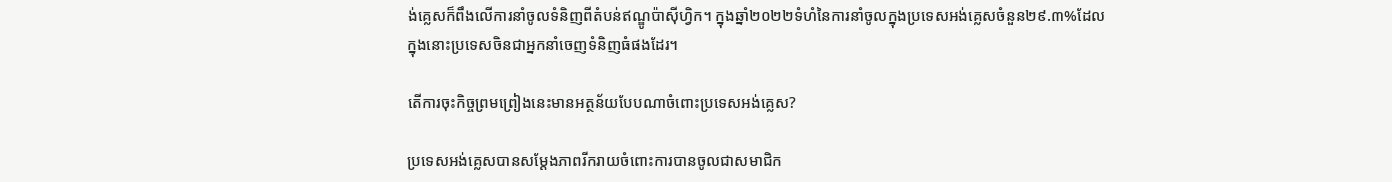ង់គ្លេសក៏ពឹងលើការនាំចូលទំនិញពីតំបន់ឥណ្ឌូប៉ាស៊ីហ្វិក។ ក្នុងឆ្នាំ២០២២ទំហំនៃការនាំចូលក្នុងប្រទេសអង់គ្លេសចំនួន២៩.៣%ដែលក្នុងនោះប្រទេសចិនជាអ្នកនាំចេញទំនិញធំផងដែរ។

តើការចុះកិច្ចព្រមព្រៀងនេះមានអត្ថន័យបែបណាចំពោះប្រទេសអង់គ្លេស?

ប្រទេសអង់គ្លេសបានសម្ដែងភាពរីករាយចំពោះការបានចូលជាសមាជិក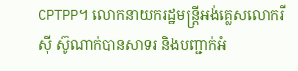CPTPP។ លោកនាយករដ្ឋមន្រ្តីអង់គ្លេសលោករីស៊ី ស៊ូណាក់បានសាទរ និងបញ្ជាក់អំ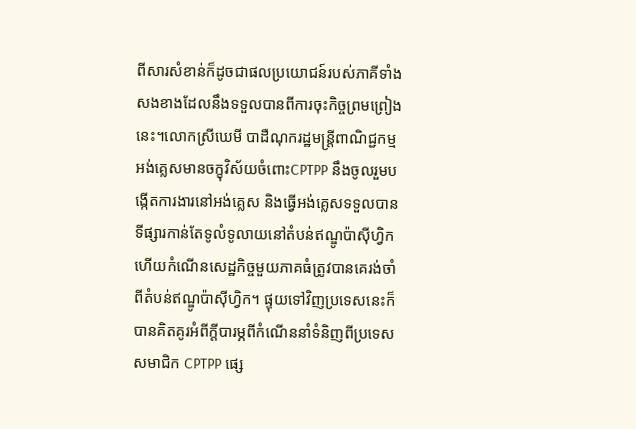ពីសារសំខាន់ក៏ដូចជាផលប្រយោជន៍របស់ភាគីទាំងសងខាងដែលនឹងទទួលបានពីការចុះកិច្ចព្រមព្រៀងនេះ។លោកស្រីឃេមី បាដឺណុករដ្ឋមន្រ្តីពាណិជ្ជកម្មអង់គ្លេសមានចក្ខុវិស័យចំពោះCPTPP នឹងចូលរួមបង្កើតការងារនៅអង់គ្លេស និងធ្វើអង់គ្លេសទទួលបានទីផ្សារកាន់តែទូលំទូលាយនៅតំបន់ឥណ្ឌូប៉ាស៊ីហ្វិក ហើយកំណើនសេដ្ឋកិច្ចមួយភាគធំត្រូវបានគេរង់ចាំពីតំបន់ឥណ្ឌូប៉ាស៊ីហ្វិក។ ផ្ទុយទៅវិញប្រទេសនេះក៏បានគិតគូរអំពីក្តីបារម្ភពីកំណើននាំទំនិញពីប្រទេសសមាជិក CPTPP ផ្សេ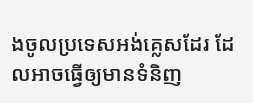ងចូលប្រទេសអង់គ្លេសដែរ ដែលអាចធ្វើឲ្យមានទំនិញ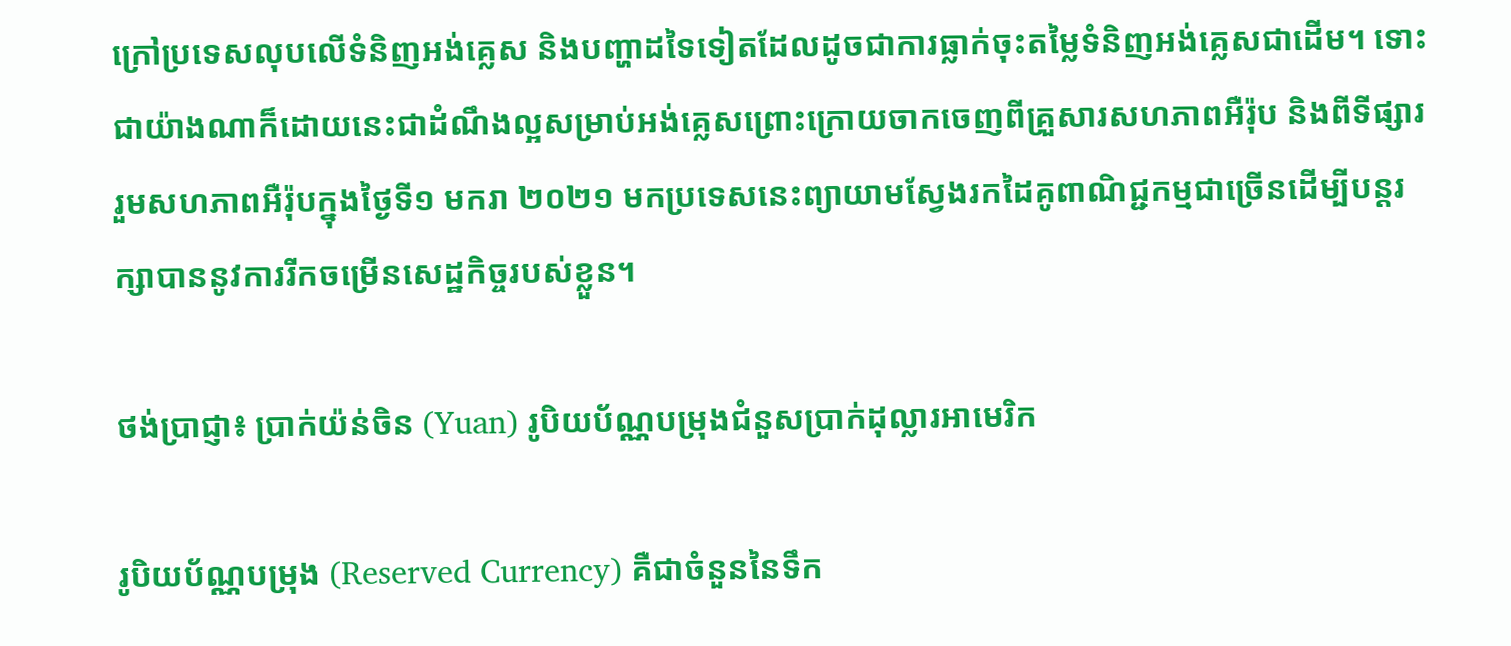ក្រៅប្រទេសលុបលើទំនិញអង់គ្លេស និងបញ្ហាដទៃទៀតដែលដូចជាការធ្លាក់ចុះតម្លៃទំនិញអង់គ្លេសជាដើម។ ទោះជាយ៉ាងណាក៏ដោយនេះជាដំណឹងល្អសម្រាប់អង់គ្លេសព្រោះក្រោយចាកចេញពីគ្រួសារសហភាពអឺរ៉ុប និងពីទីផ្សាររួមសហភាពអឺរ៉ុបក្នុងថ្ងៃទី១ មករា ២០២១ មកប្រទេសនេះព្យាយាមស្វែងរកដៃគូពាណិជ្ជកម្មជាច្រើនដើម្បីបន្ដរក្សាបាននូវការរីកចម្រើនសេដ្ឋកិច្ចរបស់ខ្លួន។

ថង់ប្រាជ្ញា៖ ប្រាក់យ៉ន់ចិន (Yuan) រូបិយប័ណ្ណបម្រុងជំនួសប្រាក់ដុល្លារអាមេរិក

រូបិយប័ណ្ណបម្រុង (Reserved Currency) គឺជាចំនួននៃទឹក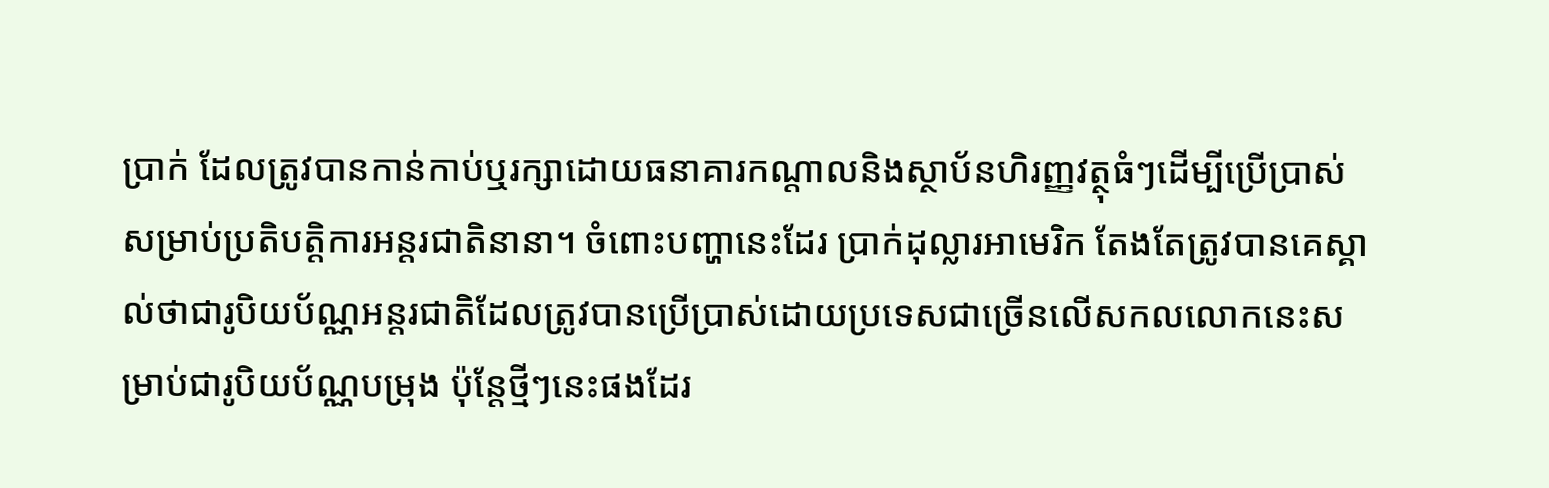ប្រាក់ ដែលត្រូវបានកាន់កាប់ឬរក្សាដោយធនាគារកណ្តាលនិងស្ថាប័នហិរញ្ញវត្ថុធំៗដើម្បីប្រើប្រាស់សម្រាប់ប្រតិបត្តិការអន្តរជាតិនានា។ ចំពោះបញ្ហានេះដែរ ប្រាក់ដុល្លារអាមេរិក តែងតែត្រូវបានគេស្គាល់ថាជារូបិយប័ណ្ណអន្តរជាតិដែលត្រូវបានប្រើប្រាស់ដោយប្រទេសជាច្រើនលើសកលលោកនេះសម្រាប់ជារូបិយប័ណ្ណបម្រុង ប៉ុន្តែថ្មីៗនេះផងដែរ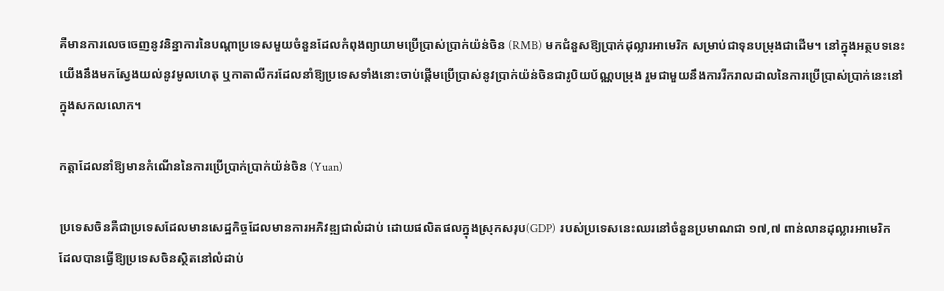គឺមានការលេចចេញនូវនិន្នាការនៃបណ្តាប្រទេសមួយចំនួនដែលកំពុងព្យាយាមប្រើប្រាស់ប្រាក់យ៉ន់ចិន (RMB) មកជំនួសឱ្យប្រាក់ដុល្លារអាមេរិក សម្រាប់ជាទុនបម្រុងជាដើម។ នៅក្នុងអត្ថបទនេះ យើងនឹងមកស្វែងយល់នូវមូលហេតុ ឬកាតាលីករដែលនាំឱ្យប្រទេសទាំងនោះចាប់ផ្ដើមប្រើប្រាស់នូវប្រាក់យ៉ន់ចិនជារូបិយប័ណ្ណបម្រុង រួមជាមួយនឹងការរីករាលដាលនៃការប្រើប្រាស់ប្រាក់នេះនៅក្នុងសកលលោក។

កត្តាដែលនាំឱ្យមានកំណើននៃការប្រើប្រាក់ប្រាក់យ៉ន់ចិន (Yuan)

ប្រទេសចិនគឺជាប្រទេសដែលមានសេដ្ឋកិច្ចដែលមានការអភិវឌ្ឍជាលំដាប់ ដោយផលិតផលក្នុងស្រុកសរុប(GDP) របស់ប្រទេសនេះឈរនៅចំនួនប្រមាណជា ១៧,៧ ពាន់លានដុល្លារអាមេរិក  ដែលបានធ្វើឱ្យប្រទេសចិនស្ថិតនៅលំដាប់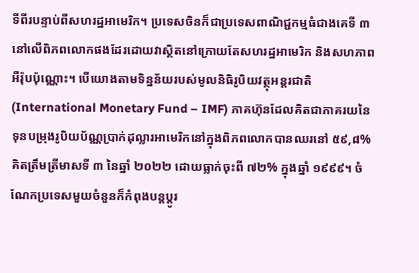ទីពីរបន្ទាប់ពីសហរដ្ឋអាមេរិក។ ប្រទេសចិនក៏ជាប្រទេសពាណិជ្ជកម្មធំជាងគេទី ៣ នៅលើពិភពលោកផងដែរដោយវាស្ថិតនៅក្រោយតែសហរដ្ឋអាមេរិក និងសហភាពអឺរ៉ុបប៉ុណ្ណោះ។ បើយោងតាមទិន្នន័យរបស់មូលនិធិរូបិយវត្ថុអន្តរជាតិ (International Monetary Fund – IMF) ភាគហ៊ុនដែលគិតជាភាគរយនៃទុនបម្រុងរូបិយប័ណ្ណប្រាក់ដុល្លារអាមេរិកនៅក្នុងពិភពលោកបានឈរនៅ ៥៩,៨% គិតត្រឹមត្រីមាសទី ៣ នៃឆ្នាំ ២០២២ ដោយធ្លាក់ចុះពី ៧២% ក្នុងឆ្នាំ ១៩៩៩។ ចំណែកប្រទេសមួយចំនួនក៏កំពុងបន្តប្តូរ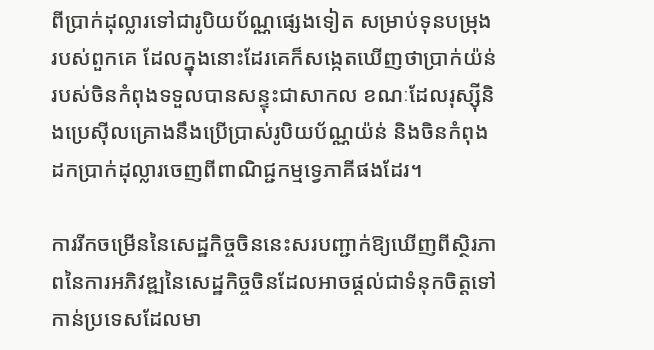ពីប្រាក់ដុល្លារទៅជារូបិយប័ណ្ណផ្សេងទៀត សម្រាប់ទុនបម្រុងរបស់ពួកគេ ដែលក្នុងនោះដែរគេក៏សង្កេតឃើញថាប្រាក់យ៉ន់របស់ចិនកំពុងទទួលបានសន្ទុះជាសាកល ខណៈដែលរុស្ស៊ីនិងប្រេសុីលគ្រោងនឹងប្រើប្រាស់រូបិយប័ណ្ណយ៉ន់ និងចិនកំពុងដកប្រាក់ដុល្លារចេញពីពាណិជ្ជកម្មទ្វេភាគីផងដែរ។

ការរីកចម្រើននៃសេដ្ឋកិច្ចចិននេះសរបញ្ជាក់ឱ្យឃើញពីស្ថិរភាពនៃការអភិវឌ្ឍនៃសេដ្ឋកិច្ចចិនដែលអាចផ្ដល់ជាទំនុកចិត្តទៅកាន់ប្រទេសដែលមា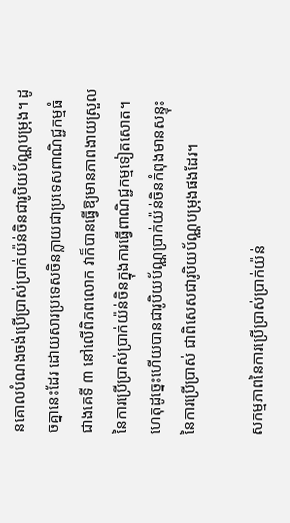នគោលបំណងចង់ប្រើប្រាស់ប្រាក់យ៉ន់ចិនជារូបិយប័ណ្ណបម្រុង។ ដូចគ្នានេះដែរ ដោយសារប្រទេសចិនក្លាយជាប្រទេសពាណិជ្ជកម្មធំជាងគេទី ៣ នៅលើពិភពលោក វាក៏បានធ្វើឱ្យមានភាពងាយស្រួលនៃការប្រើប្រាស់ប្រាក់យ៉ន់ចិនក្នុងការធ្វើពាណិជ្ជកម្មទៀតសោត។ ហេតុដូច្នេះហើយបានជារូបិយប័ណ្ណប្រាក់យ៉ន់ចិនកំពុងមានសន្ទុះនៃការប្រើប្រាស់ ជាពិសេសជារូបិយប័ណ្ណបម្រុងផងដែរ។

សកម្មភាពនៃការប្រើប្រាស់ប្រាក់យ៉ន់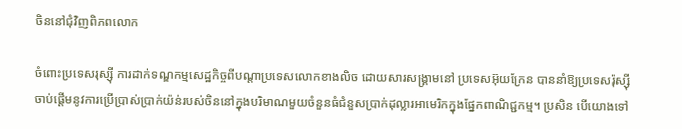ចិននៅជុំវិញពិភពលោក

ចំពោះប្រទេសរុស្ស៊ី ការដាក់ទណ្ឌកម្មសេដ្ឋកិច្ចពីបណ្តាប្រទេសលោកខាងលិច ដោយសារសង្គ្រាមនៅ ប្រទេសអ៊ុយក្រែន បាននាំឱ្យប្រទេសរ៉ុស្ស៊ីចាប់ផ្ដើមនូវការប្រើប្រាស់ប្រាក់យ៉ន់របស់ចិននៅក្នុងបរិមាណមួយចំនួនធំជំនួសប្រាក់ដុល្លារអាមេរិកក្នុងផ្នែកពាណិជ្ជកម្ម។ ប្រសិន បើយោងទៅ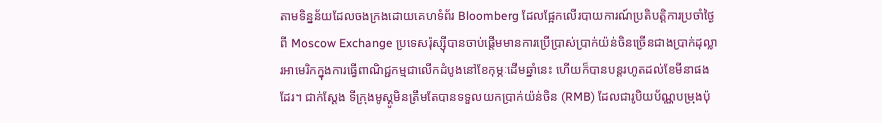តាមទិន្នន័យដែលចងក្រងដោយគេហទំព័រ Bloomberg ដែលផ្អែកលើរបាយការណ៍ប្រតិបត្តិការប្រចាំថ្ងៃពី Moscow Exchange ប្រទេសរ៉ុស្ស៊ីបានចាប់ផ្តើមមានការប្រើប្រាស់ប្រាក់យ៉ន់ចិនច្រើនជាងប្រាក់ដុល្លារអាមេរិកក្នុងការធ្វើពាណិជ្ជកម្មជាលើកដំបូងនៅខែកុម្ភៈដើមឆ្នាំនេះ ហើយក៏បានបន្តរហូតដល់ខែមីនាផងដែរ។ ជាក់ស្ដែង ទីក្រុងមូស្គូមិនត្រឹមតែបានទទួលយកប្រាក់យ៉ន់ចិន (RMB) ដែលជារូបិយប័ណ្ណបម្រុងប៉ុ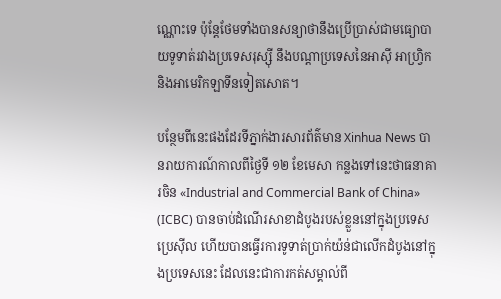ណ្ណោះទេ ប៉ុន្តែថែមទាំងបានសន្យាថានឹងប្រើប្រាស់ជាមធ្យោបាយទូទាត់រវាងប្រទេសរុស្ស៊ី នឹងបណ្តាប្រទេសនៃអាស៊ី អាហ្វ្រិក និងអាមេរិកឡាទីនទៀតសោត។

បន្ថែមពីនេះផងដែរទីភ្នាក់ងារសារព័ត៌មាន Xinhua News បានរាយការណ៍កាលពីថ្ងៃទី ១២ ខែមេសា កន្លងទៅនេះថាធនាគារចិន «Industrial and Commercial Bank of China» (ICBC) បានចាប់ដំណើរសាខាដំបូងរបស់ខ្លួននៅក្នុងប្រទេសប្រេស៊ីល ហើយបានធ្វើរការទូទាត់ប្រាក់យ៉ន់ជាលើកដំបូងនៅក្នុងប្រទេសនេះ ដែលនេះជាការកត់សម្គាល់ពី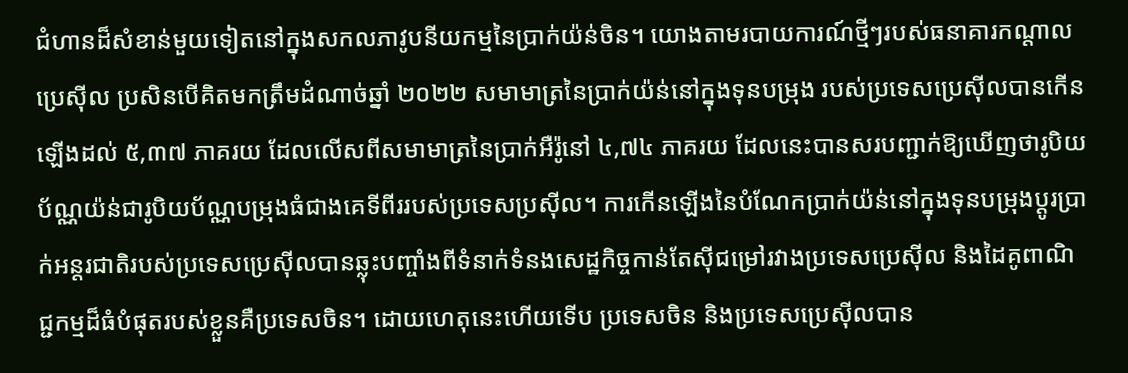ជំហានដ៏សំខាន់មួយទៀតនៅក្នុងសកលភាវូបនីយកម្មនៃប្រាក់យ៉ន់ចិន។ យោងតាមរបាយការណ៍ថ្មីៗរបស់ធនាគារកណ្តាលប្រេស៊ីល ប្រសិនបើគិតមកត្រឹមដំណាច់ឆ្នាំ ២០២២ សមាមាត្រនៃប្រាក់យ៉ន់នៅក្នុងទុនបម្រុង របស់ប្រទេសប្រេស៊ីលបានកើនឡើងដល់ ៥,៣៧ ភាគរយ ដែលលើសពីសមាមាត្រនៃប្រាក់អឺរ៉ូនៅ ៤,៧៤ ភាគរយ ដែលនេះបានសរបញ្ជាក់ឱ្យឃើញថារូបិយប័ណ្ណយ៉ន់ជារូបិយប័ណ្ណបម្រុងធំជាងគេទីពីររបស់ប្រទេសប្រស៊ីល។ ការកើនឡើងនៃបំណែកប្រាក់យ៉ន់នៅក្នុងទុនបម្រុងប្តូរប្រាក់អន្តរជាតិរបស់ប្រទេសប្រេស៊ីលបានឆ្លុះបញ្ចាំងពីទំនាក់ទំនងសេដ្ឋកិច្ចកាន់តែស៊ីជម្រៅរវាងប្រទេសប្រេស៊ីល និងដៃគូពាណិជ្ជកម្មដ៏ធំបំផុតរបស់ខ្លួនគឺប្រទេសចិន។ ដោយហេតុនេះហើយទើប ប្រទេសចិន និងប្រទេសប្រេស៊ីលបាន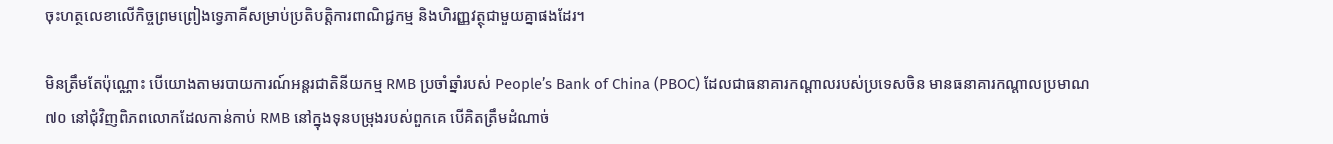ចុះហត្ថលេខាលើកិច្ចព្រមព្រៀងទ្វេភាគីសម្រាប់ប្រតិបត្តិការពាណិជ្ជកម្ម និងហិរញ្ញវត្ថុជាមួយគ្នាផងដែរ។

មិនត្រឹមតែប៉ុណ្ណោះ បើយោងតាមរបាយការណ៍អន្តរជាតិនីយកម្ម RMB ប្រចាំឆ្នាំរបស់ People’s Bank of China (PBOC) ដែលជាធនាគារកណ្តាលរបស់ប្រទេសចិន មានធនាគារកណ្តាលប្រមាណ ៧០ នៅជុំវិញពិភពលោកដែលកាន់កាប់ RMB នៅក្នុងទុនបម្រុងរបស់ពួកគេ បើគិតត្រឹមដំណាច់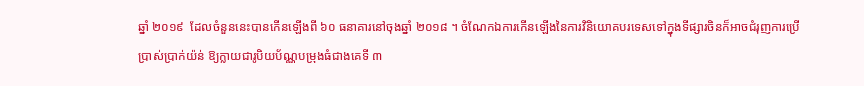ឆ្នាំ ២០១៩  ដែលចំនួននេះបានកើនឡើងពី ៦០ ធនាគារនៅចុងឆ្នាំ ២០១៨ ។ ចំណែកឯការកើនឡើងនៃការវិនិយោគបរទេសទៅក្នុងទីផ្សារចិនក៏អាចជំរុញការប្រើប្រាស់ប្រាក់យ៉ន់ ឱ្យក្លាយជារូបិយប័ណ្ណបម្រុងធំជាងគេទី ៣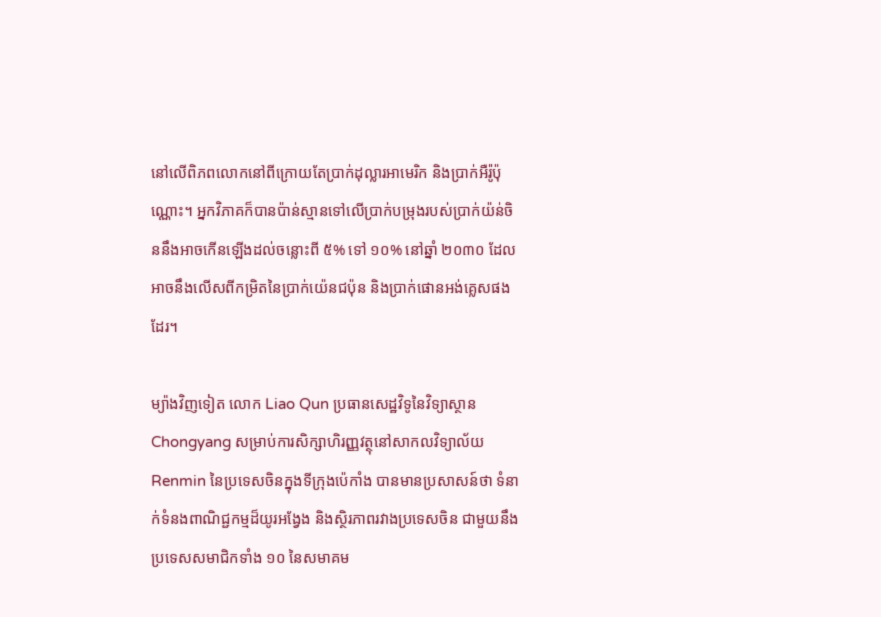នៅលើពិភពលោកនៅពីក្រោយតែប្រាក់ដុល្លារអាមេរិក និងប្រាក់អឺរ៉ូប៉ុណ្ណោះ។ អ្នកវិភាគក៏បានប៉ាន់ស្មានទៅលើប្រាក់បម្រុងរបស់ប្រាក់យ៉ន់ចិននឹងអាចកើនឡើងដល់ចន្លោះពី ៥% ទៅ ១០% នៅឆ្នាំ ២០៣០ ដែលអាចនឹងលើសពីកម្រិតនៃប្រាក់យ៉េនជប៉ុន និងប្រាក់ផោនអង់គ្លេសផងដែរ។

ម្យ៉ាងវិញទៀត លោក Liao Qun ប្រធានសេដ្ឋវិទូនៃវិទ្យាស្ថាន Chongyang សម្រាប់ការសិក្សាហិរញ្ញវត្ថុនៅសាកលវិទ្យាល័យ Renmin នៃប្រទេសចិនក្នុងទីក្រុងប៉េកាំង បានមានប្រសាសន៍ថា ទំនាក់ទំនងពាណិជ្ជកម្មដ៏យូរអង្វែង និងស្ថិរភាពរវាងប្រទេសចិន ជាមួយនឹងប្រទេសសមាជិកទាំង ១០ នៃសមាគម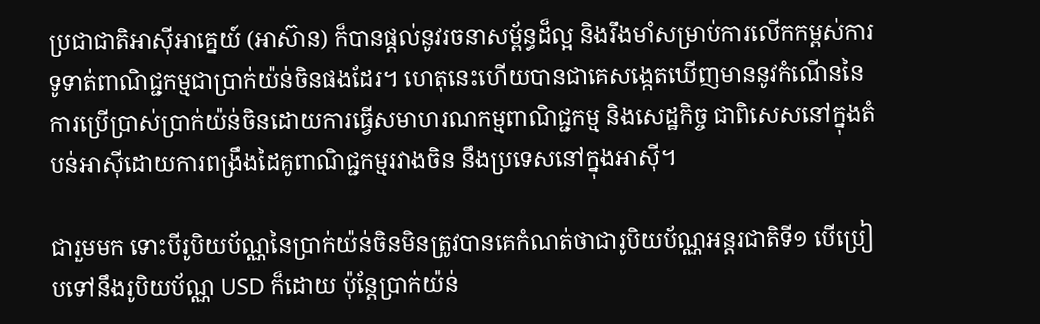ប្រជាជាតិអាស៊ីអាគ្នេយ៍ (អាស៊ាន) ក៏បានផ្តល់នូវរចនាសម្ព័ន្ធដ៏ល្អ និងរឹងមាំសម្រាប់ការលើកកម្ពស់ការទូទាត់ពាណិជ្ជកម្មជាប្រាក់យ៉ន់ចិនផងដែរ។ ហេតុនេះហើយបានជាគេសង្កេតឃើញមាននូវកំណើននៃការប្រើប្រាស់ប្រាក់យ៉ន់ចិនដោយការធ្វើសមាហរណកម្មពាណិជ្ជកម្ម និងសេដ្ឋកិច្ច ជាពិសេសនៅក្នុងតំបន់អាស៊ីដោយការពង្រឹងដៃគូពាណិជ្ជកម្មរវាងចិន នឹងប្រទេសនៅក្នុងអាស៊ី។

ជារួមមក ទោះបីរូបិយប័ណ្ណនៃប្រាក់យ៉ន់ចិនមិនត្រូវបានគេកំណត់ថាជារូបិយប័ណ្ណអន្តរជាតិទី១ បើប្រៀបទៅនឹងរូបិយប័ណ្ណ USD ក៏ដោយ ប៉ុន្តែប្រាក់យ៉ន់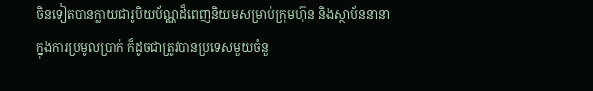ចិនទៀតបានក្លាយជារូបិយប័ណ្ណដ៏ពេញនិយមសម្រាប់ក្រុមហ៊ុន និងស្ថាប័ននានាក្នុងការប្រមូលប្រាក់ ក៏ដូចជាត្រូវបានប្រទេសមួយចំនួ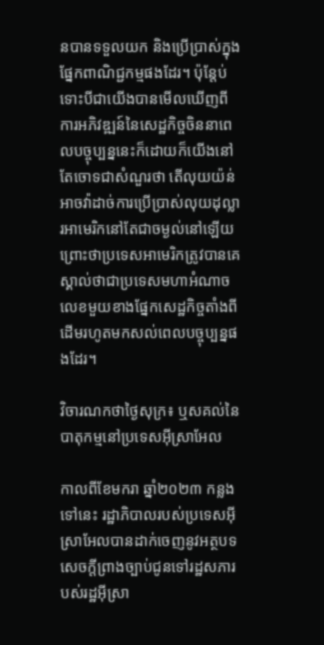នបានទទួលយក និងប្រើប្រាស់ក្នុងផ្នែកពាណិជ្ជកម្មផងដែរ។ ប៉ុន្តែប់ទោះបីជាយើងបានមើលឃើញពីការអភិវឌ្ឍន៍នៃសេដ្ឋកិច្ចចិននាពេលបច្ចុប្បន្ននេះក៏ដោយក៏យើងនៅតែចោទជាសំណួរថា តើលុយយ៉ន់អាចវ៉ាដាច់ការប្រើប្រាស់លុយដុល្លារអាមេរិកនៅតែជាចម្ងល់នៅឡើយ ព្រោះថាប្រទេសអាមេរិកត្រូវបានគេស្គាល់ថាជាប្រទេសមហាអំណាចលេខមួយខាងផ្នែកសេដ្ឋកិច្ចតាំងពីដើមរហូតមកសល់ពេលបច្ចុប្បន្នផងដែរ។

វិចារណកថាថ្ងៃសុក្រ៖ ឬសគល់នៃបាតុកម្មនៅប្រទេសអុីស្រាអែល

កាលពីខែមករា ឆ្នាំ២០២៣ កន្លងទៅនេះ រដ្ឋាភិបាលរបស់ប្រទេសអ៊ីស្រាអែលបានដាក់ចេញនូវអត្ថបទសេចក្តីព្រាងច្បាប់ជូនទៅរដ្ឋសភារបស់រដ្ឋអ៊ីស្រា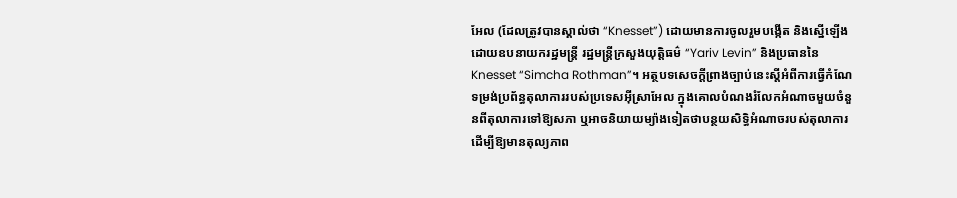អែល (ដែលត្រូវបានស្គាល់ថា “Knesset”) ដោយមានការចូលរួមបង្កើត និងស្នើឡើងដោយឧបនាយករដ្ឋមន្ត្រី រដ្ឋមន្ត្រីក្រសួងយុត្តិធម៌ “Yariv Levin” និងប្រធាននៃ Knesset “Simcha Rothman”។ អត្ថបទសេចក្តីព្រាងច្បាប់នេះស្ដីអំពីការធ្វើកំណែទម្រង់ប្រព័ន្ធតុលាការរបស់ប្រទេសអ៊ីស្រាអែល ក្នុងគោលបំណងរំលែកអំណាចមួយចំនួនពីតុលាការទៅឱ្យសភា ឬអាចនិយាយម្យ៉ាងទៀតថាបន្ថយសិទ្ធិអំណាចរបស់តុលាការ ដើម្បីឱ្យមានតុល្យភាព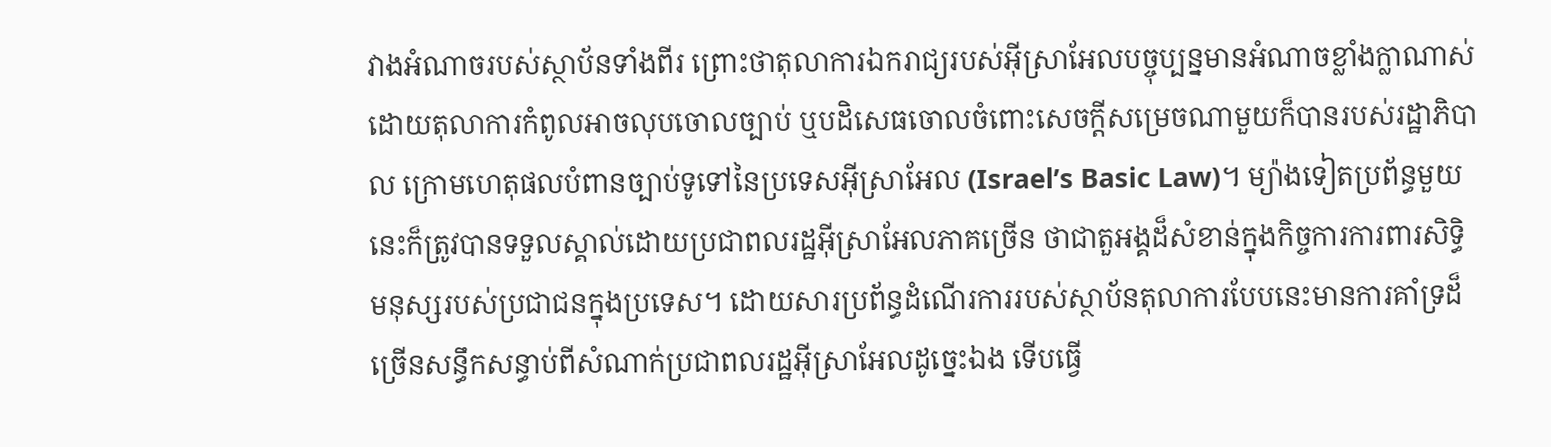វាងអំណាចរបស់ស្ថាប័នទាំងពីរ ព្រោះថាតុលាការឯករាជ្យរបស់អ៊ីស្រាអែលបច្ចុប្បន្នមានអំណាចខ្លាំងក្លាណាស់ ដោយតុលាការកំពូលអាចលុបចោលច្បាប់ ឬបដិសេធចោលចំពោះសេចក្តីសម្រេចណាមួយក៏បានរបស់រដ្ឋាភិបាល ក្រោមហេតុផលបំពានច្បាប់ទូទៅនៃប្រទេសអ៊ីស្រាអែល (Israel’s Basic Law)។ ម្យ៉ាងទៀតប្រព័ន្ធមួយនេះក៏ត្រូវបានទទួលស្គាល់ដោយប្រជាពលរដ្ឋអ៊ីស្រាអែលភាគច្រើន ថាជាតួអង្គដ៏សំខាន់ក្នុងកិច្ចការការពារសិទ្ធិមនុស្សរបស់ប្រជាជនក្នុងប្រទេស។ ដោយសារប្រព័ន្ធដំណើរការរបស់ស្ថាប័នតុលាការបែបនេះមានការគាំទ្រដ៏ច្រើនសន្ធឹកសន្ធាប់ពីសំណាក់ប្រជាពលរដ្ឋអ៊ីស្រាអែលដូច្នេះឯង ទើបធ្វើ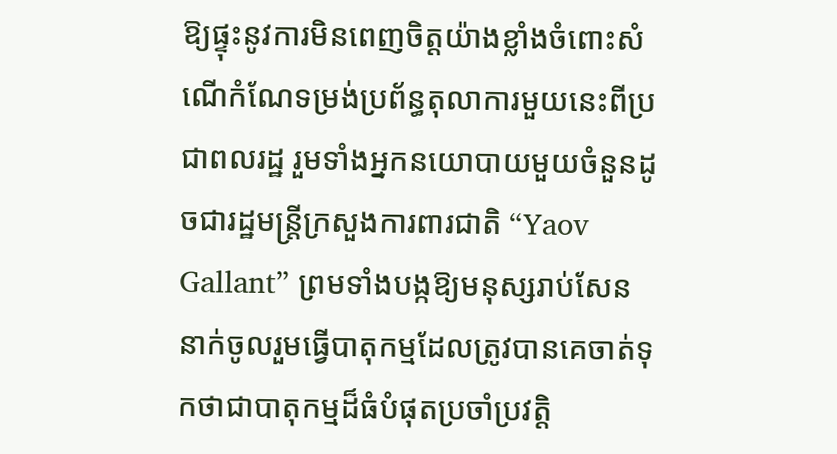ឱ្យផ្ទុះនូវការមិនពេញចិត្តយ៉ាងខ្លាំងចំពោះសំណើកំណែទម្រង់ប្រព័ន្ធតុលាការមួយនេះពីប្រជាពលរដ្ឋ រួមទាំងអ្នកនយោបាយមួយចំនួនដូចជារដ្ឋមន្តី្រក្រសួងការពារជាតិ “Yaov Gallant” ព្រមទាំងបង្កឱ្យមនុស្សរាប់សែននាក់ចូលរួមធ្វើបាតុកម្មដែលត្រូវបានគេចាត់ទុកថាជាបាតុកម្មដ៏ធំបំផុតប្រចាំប្រវត្តិ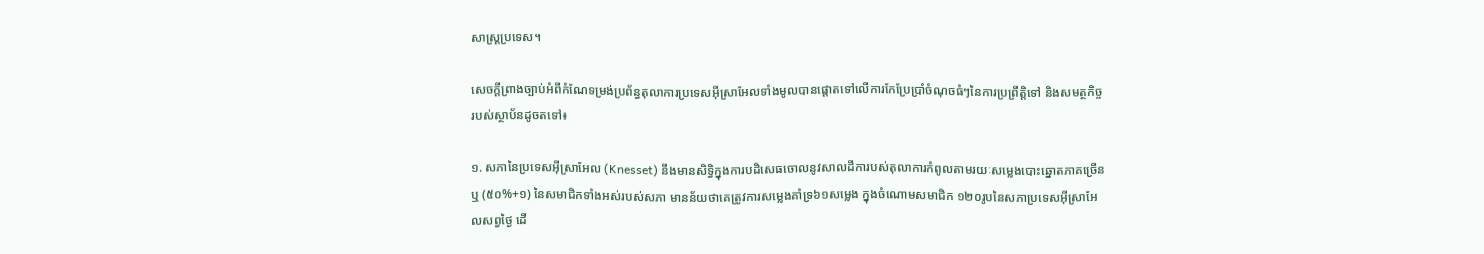សាស្ត្រប្រទេស។

សេចក្តីព្រាងច្បាប់អំពីកំណែទម្រង់ប្រព័ន្ធតុលាការប្រទេសអ៊ីស្រាអែលទាំងមូលបានផ្តោតទៅលើការកែប្រែប្រាំចំណុចធំៗនៃការប្រព្រឹត្តិទៅ និងសមត្ថកិច្ចរបស់ស្ថាប័នដូចតទៅ៖

១. សភានៃប្រទេសអ៊ីស្រាអែល (Knesset) នឹងមានសិទ្ធិក្នុងការបដិសេធចោលនូវសាលដីការបស់តុលាការកំពូលតាមរយៈសម្លេងបោះឆ្នោតភាគច្រើន ឬ (៥០%+១) នៃសមាជិកទាំងអស់របស់សភា មានន័យថាគេត្រូវការសម្លេងគាំទ្រ៦១សម្លេង ក្នុងចំណោមសមាជិក ១២០រូបនៃសភាប្រទេសអ៊ីស្រាអែលសព្វថ្ងៃ ដើ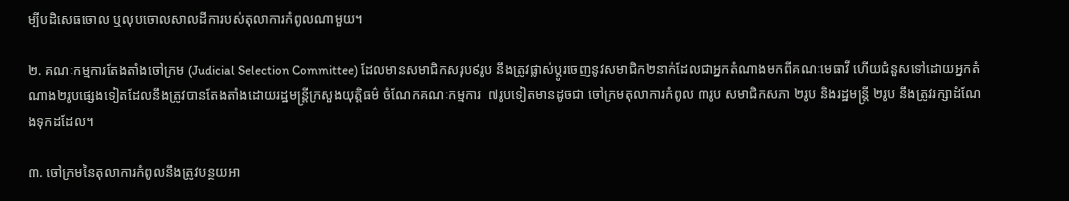ម្បីបដិសេធចោល ឬលុបចោលសាលដីការបស់តុលាការកំពូលណាមួយ។

២. គណៈកម្មការតែងតាំងចៅក្រម (Judicial Selection Committee) ដែលមានសមាជិកសរុប៩រូប នឹងត្រូវផ្លាស់ប្តូរចេញនូវសមាជិក២នាក់ដែលជាអ្នកតំណាងមកពីគណៈមេធាវី ហើយជំនួសទៅដោយអ្នកតំណាង២រូបផ្សេងទៀតដែលនឹងត្រូវបានតែងតាំងដោយរដ្ឋមន្ត្រីក្រសួងយុត្តិធម៌ ចំណែកគណៈកម្មការ  ៧រូបទៀតមានដូចជា ចៅក្រមតុលាការកំពូល ៣រូប សមាជិកសភា ២រូប និងរដ្ឋមន្រ្តី ២រូប នឹងត្រូវរក្សាដំណែងទុកដដែល។

៣. ចៅក្រមនៃតុលាការកំពូលនឹងត្រូវបន្ថយអា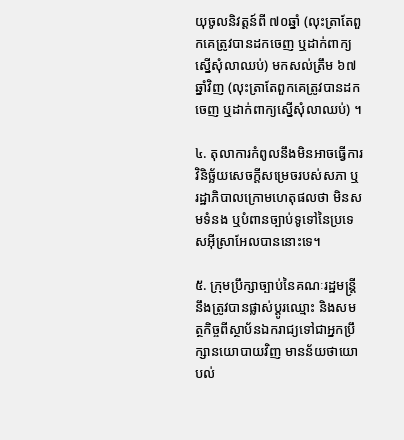យុចូលនិវត្តន៍ពី ៧០ឆ្នាំ (លុះត្រាតែពួកគេត្រូវបានដកចេញ ឬដាក់ពាក្យស្នើសុំលាឈប់) មកសល់ត្រឹម ៦៧ឆ្នាំវិញ (លុះត្រាតែពួកគេត្រូវបានដកចេញ ឬដាក់ពាក្យស្នើសុំលាឈប់) ។

៤. តុលាការកំពូលនឹងមិនអាចធ្វើការវិនិច្ឆ័យសេចក្តីសម្រេចរបស់សភា ឬរដ្ឋាភិបាលក្រោមហេតុផលថា មិនសមទំនង ឬបំពានច្បាប់ទូទៅនៃប្រទេសអ៊ីស្រាអែលបាននោះទេ។

៥. ក្រុមប្រឹក្សាច្បាប់នៃគណៈរដ្ឋមន្ត្រីនឹងត្រូវបានផ្លាស់ប្តូរឈ្មោះ និងសមត្ថកិច្ចពីស្ថាប័នឯករាជ្យទៅជាអ្នកប្រឹក្សានយោបាយវិញ មានន័យថាយោបល់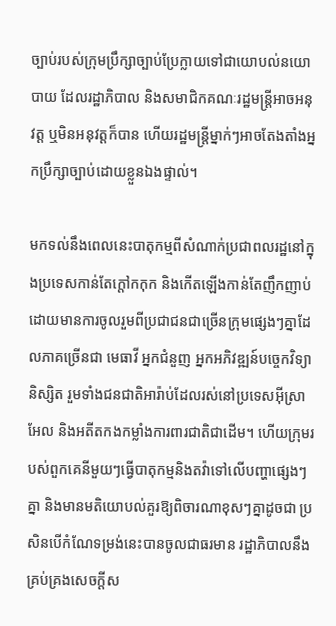ច្បាប់របស់ក្រុមប្រឹក្សាច្បាប់ប្រែក្លាយទៅជាយោបល់នយោបាយ ដែលរដ្ឋាភិបាល និងសមាជិកគណៈរដ្ឋមន្ត្រីអាចអនុវត្ត ឬមិនអនុវត្តក៏បាន ហើយរដ្ឋមន្ត្រីម្នាក់ៗអាចតែងតាំងអ្នកប្រឹក្សាច្បាប់ដោយខ្លួនឯងផ្ទាល់។

មកទល់នឹងពេលនេះបាតុកម្មពីសំណាក់ប្រជាពលរដ្ឋនៅក្នុងប្រទេសកាន់តែក្តៅកកុក និងកើតឡើងកាន់តែញឹកញាប់ ដោយមានការចូលរួមពីប្រជាជនជាច្រើនក្រុមផ្សេងៗគ្នាដែលភាគច្រើនជា មេធាវី អ្នកជំនួញ អ្នកអភិវឌ្ឍន៍បច្ចេកវិទ្យា និស្សិត រួមទាំងជនជាតិអារ៉ាប់ដែលរស់នៅប្រទេសអ៊ីស្រាអែល និងអតីតកងកម្លាំងការពារជាតិជាដើម។ ហើយក្រុមរបស់ពួកគេនីមួយៗធ្វើបាតុកម្មនិងតវ៉ាទៅលើបញ្ហាផ្សេងៗគ្នា និងមានមតិយោបល់គួរឱ្យពិចារណាខុសៗគ្នាដូចជា ប្រសិនបើកំណែទម្រង់នេះបានចូលជាធរមាន រដ្ឋាភិបាលនឹងគ្រប់គ្រងសេចក្តីស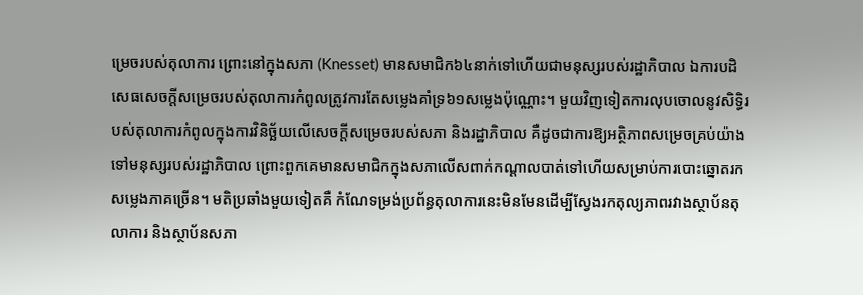ម្រេចរបស់តុលាការ ព្រោះនៅក្នុងសភា (Knesset) មានសមាជិក៦៤នាក់ទៅហើយជាមនុស្សរបស់រដ្ឋាភិបាល ឯការបដិសេធសេចក្តីសម្រេចរបស់តុលាការកំពូលត្រូវការតែសម្លេងគាំទ្រ៦១សម្លេងប៉ុណ្ណោះ។ មួយវិញទៀតការលុបចោលនូវសិទ្ធិរបស់តុលាការកំពូលក្នុងការវិនិច្ឆ័យលើសេចក្តីសម្រេចរបស់សភា និងរដ្ឋាភិបាល គឺដូចជាការឱ្យអត្ថិភាពសម្រេចគ្រប់យ៉ាងទៅមនុស្សរបស់រដ្ឋាភិបាល ព្រោះពួកគេមានសមាជិកក្នុងសភាលើសពាក់កណ្តាលបាត់ទៅហើយសម្រាប់ការបោះឆ្នោតរកសម្លេងភាគច្រើន។ មតិប្រឆាំងមួយទៀតគឺ កំណែទម្រង់ប្រព័ន្ធតុលាការនេះមិនមែនដើម្បីស្វែងរកតុល្យភាពរវាងស្ថាប័នតុលាការ និងស្ថាប័នសភា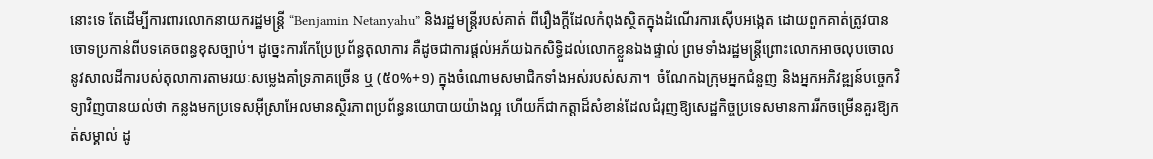នោះទេ តែដើម្បីការពារលោកនាយករដ្ឋមន្ត្រី “Benjamin Netanyahu” និងរដ្ឋមន្តី្ររបស់គាត់ ពីរឿងក្តីដែលកំពុងស្ថិតក្នុងដំណើរការស៊ើបអង្កេត ដោយពួកគាត់ត្រូវបានចោទប្រកាន់ពីបទគេចពន្ធខុសច្បាប់។ ដូច្នេះការកែប្រែប្រព័ន្ធតុលាការ គឺដូចជាការផ្តល់អភ័យឯកសិទ្ធិដល់លោកខ្លួនឯងផ្ទាល់ ព្រមទាំងរដ្ឋមន្ត្រីព្រោះលោកអាចលុបចោលនូវសាលដីការបស់តុលាការតាមរយៈសម្លេងគាំទ្រភាគច្រើន ឬ (៥០%+១) ក្នុងចំណោមសមាជិកទាំងអស់របស់សភា។  ចំណែកឯក្រុមអ្នកជំនួញ និងអ្នកអភិវឌ្ឍន៍បចេ្ចកវិទ្យាវិញបានយល់ថា កន្លងមកប្រទេសអ៊ីស្រាអែលមានស្ថិរភាពប្រព័ន្ធនយោបាយយ៉ាងល្អ ហើយក៏ជាកត្តាដ៏សំខាន់ដែលជំរុញឱ្យសេដ្ឋកិច្ចប្រទេសមានការរីកចម្រើនគួរឱ្យកត់សម្គាល់ ដូ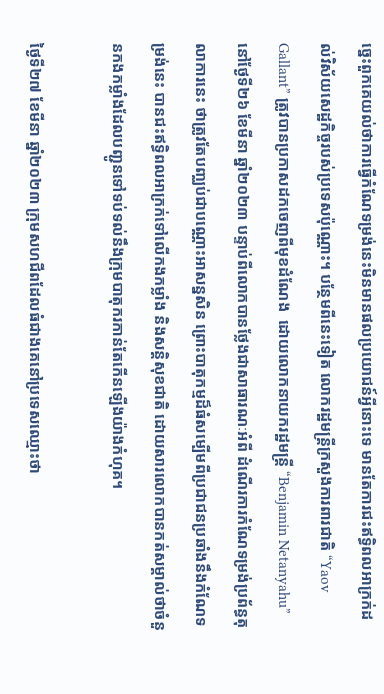ច្នេះពួកគេយល់ថាការធ្វើកំណែទម្រង់នេះមិនមានផលប្រយោជន៍អ្វីនោះទេ មានតែការជះឥទ្ធិពលអាក្រក់ដល់វិស័យសេដ្ឋកិច្ចរបស់ប្រទេសប៉ុណ្ណោះ។ បន្ថែមពីនេះទៀត លោករដ្ឋមន្ត្រីក្រសួងការពារជាតិ “Yaov Gallant” ត្រូវបានប្រកាសដកចេញពីមុខដំណែង  ដោយលោកនាយករដ្ឋមន្ត្រី “Benjamin Netanyahu” នៅថ្ងែទី២៦ ខែមីនា ឆ្នាំ២០២៣ បន្ទាប់ពីលោកបានថ្លែងជាសាធារណៈអំពី ដំណើរការកំណែទម្រង់ប្រព័ន្ធតុលាការនេះ ថាត្រូវតែបញ្ឈប់ជាបណ្ណោះអាសន្នសិន ព្រោះបាតុកម្មដ៏ធំសម្បើមពីប្រជាជនប្រឆាំងនឹងកំណែទម្រង់នេះ បានជះឥទ្ធិពលអាក្រក់ទៅលើកងកម្លាំង និងសន្តិសុខជាតិ ដោយសារលោកបានកត់សម្គាល់ថាចំនួនកងកម្លាំងដែលបញ្ជូនទៅទប់ទល់នឹងក្រុមបាតុករកាន់តែកើនឡើងយ៉ាងកំហុគ។

ថ្ងៃទី២៧ ខែមីនា ឆ្នាំ២០២៣ ក្រុមសហជីពដែលធំជាងគេនៅប្រទេសឈ្មោះថា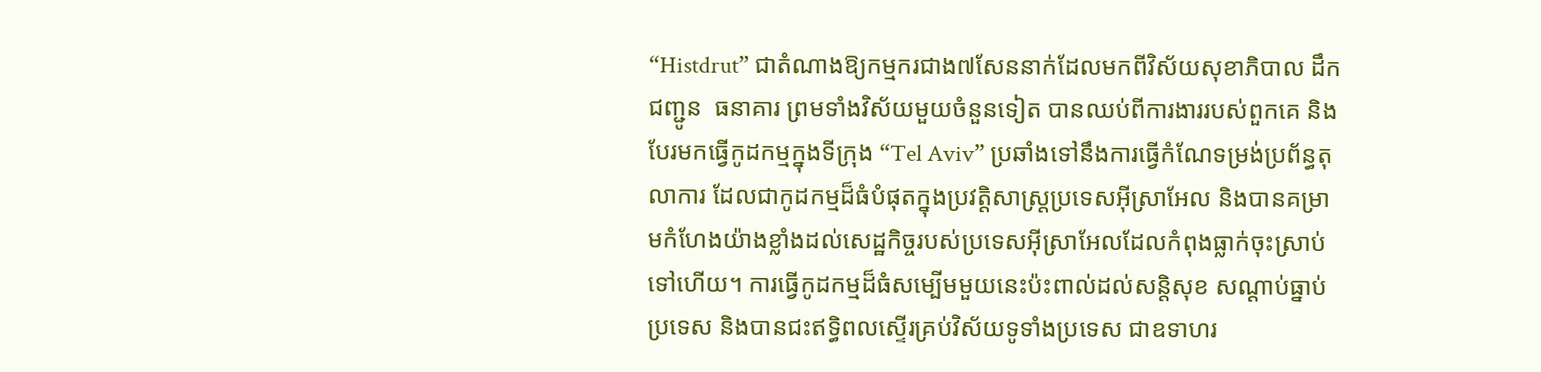“Histdrut” ជាតំណាងឱ្យកម្មករជាង៧សែននាក់ដែលមកពីវិស័យសុខាភិបាល ដឹកជញ្ជូន  ធនាគារ ព្រមទាំងវិស័យមួយចំនួនទៀត បានឈប់ពីការងាររបស់ពួកគេ និងបែរមកធ្វើកូដកម្មក្នុងទីក្រុង “Tel Aviv” ប្រឆាំងទៅនឹងការធ្វើកំណែទម្រង់ប្រព័ន្ធតុលាការ ដែលជាកូដកម្មដ៏ធំបំផុតក្នុងប្រវត្តិសាស្ត្រប្រទេសអ៊ីស្រាអែល និងបានគម្រាមកំហែងយ៉ាងខ្លាំងដល់សេដ្ឋកិច្ចរបស់ប្រទេសអ៊ីស្រាអែលដែលកំពុងធ្លាក់ចុះស្រាប់ទៅហើយ។ ការធ្វើកូដកម្មដ៏ធំសម្បើមមួយនេះប៉ះពាល់ដល់សន្តិសុខ សណ្តាប់ធ្នាប់ប្រទេស និងបានជះឥទ្ធិពលស្ទើរគ្រប់វិស័យទូទាំងប្រទេស ជាឧទាហរ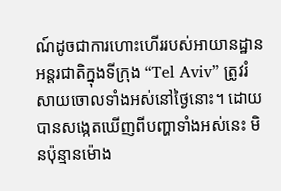ណ៍ដូចជាការហោះហើររបស់អាយានដ្ឋានអន្តរជាតិក្នុងទីក្រុង “Tel Aviv” ត្រូវរំសាយចោលទាំងអស់នៅថ្ងៃនោះ។ ដោយបានសង្កេតឃើញពីបញ្ហាទាំងអស់នេះ មិនប៉ុន្មានម៉ោង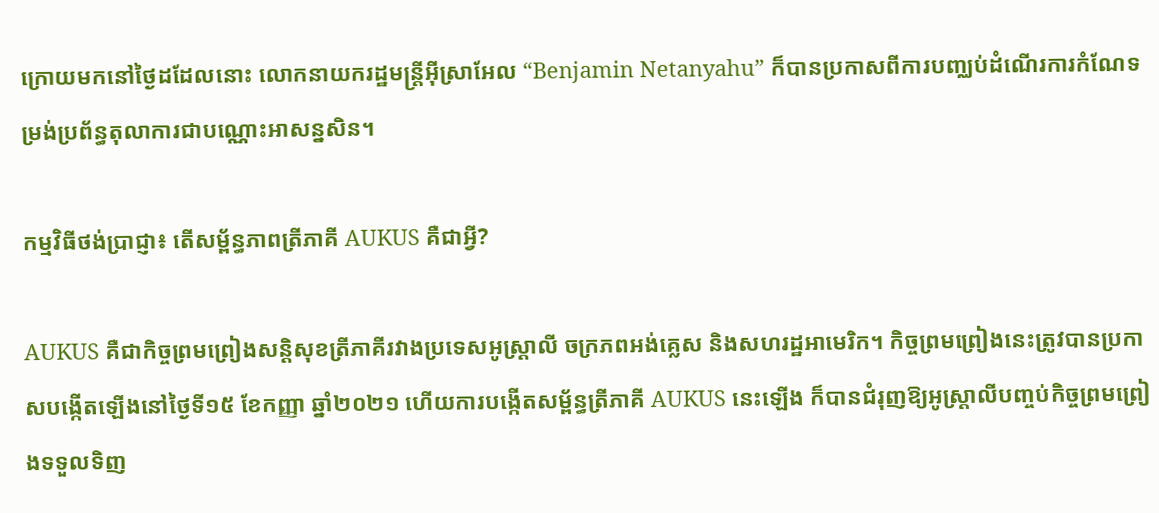ក្រោយមកនៅថ្ងៃដដែលនោះ លោកនាយករដ្ឋមន្ត្រីអ៊ីស្រាអែល “Benjamin Netanyahu” ក៏បានប្រកាសពីការបញ្ឈប់ដំណើរការកំណែទម្រង់ប្រព័ន្ធតុលាការជាបណ្ណោះអាសន្នសិន។

កម្មវិធីថង់ប្រាជ្ញា៖ តើសម្ព័ន្ធភាពត្រីភាគី AUKUS គឺជាអ្វី?

AUKUS គឺជាកិច្ចព្រមព្រៀងសន្តិសុខត្រីភាគីរវាងប្រទេសអូស្ត្រាលី ចក្រភពអង់គ្លេស និងសហរដ្ឋអាមេរិក។ កិច្ចព្រមព្រៀងនេះត្រូវបានប្រកាសបង្កើតឡើងនៅថ្ងៃទី១៥ ខែកញ្ញា ឆ្នាំ២០២១ ហើយការបង្កើតសម្ព័ន្ធត្រីភាគី AUKUS នេះឡើង ក៏បានជំរុញឱ្យអូស្ត្រាលីបញ្ចប់កិច្ចព្រមព្រៀងទទួលទិញ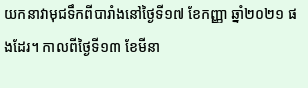យកនាវាមុជទឹកពីបារាំងនៅថ្ងៃទី១៧ ខែកញ្ញា ឆ្នាំ២០២១ ផងដែរ។ កាលពីថ្ងៃទី១៣ ខែមីនា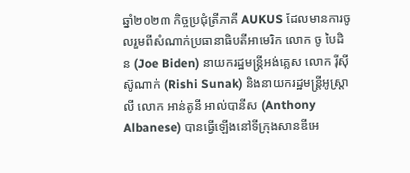ឆ្នាំ២០២៣ កិច្ចប្រជុំត្រីភាគី AUKUS ដែលមានការចូលរួមពីសំណាក់ប្រធានាធិបតីអាមេរិក លោក ចូ បៃដិន (Joe Biden) នាយករដ្ឋមន្ត្រីអង់គ្លេស លោក រ៉ីស៊ី ស៊ូណាក់ (Rishi Sunak) និងនាយករដ្ឋមន្ត្រីអូស្ត្រាលី លោក អាន់តូនី អាល់បានីស (Anthony Albanese) បានធ្វើឡើងនៅទីក្រុងសានឌីអេ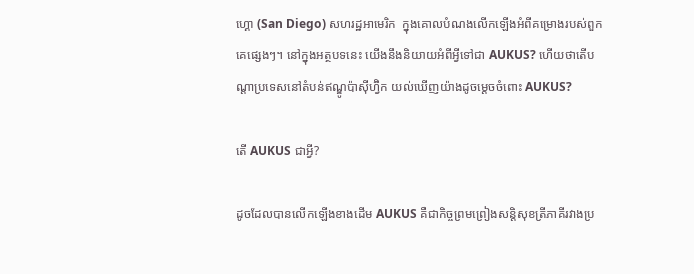ហ្គោ (San Diego) សហរដ្ឋអាមេរិក  ក្នុងគោលបំណងលើកឡើងអំពីគម្រោងរបស់ពួកគេផ្សេងៗ។ នៅក្នុងអត្ថបទនេះ យើងនឹងនិយាយអំពីអ្វីទៅជា AUKUS? ហើយថាតើបណ្តាប្រទេសនៅតំបន់ឥណ្ឌូប៉ាស៊ីហ្វ៊ិក យល់ឃើញយ៉ាងដូចម្ដេចចំពោះ AUKUS?

តើ AUKUS ជាអ្វី?

ដូចដែលបានលើកឡើងខាងដើម AUKUS គឺជាកិច្ចព្រមព្រៀងសន្តិសុខត្រីភាគីរវាងប្រ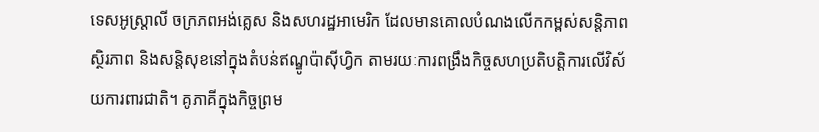ទេសអូស្ត្រាលី ចក្រភពអង់គ្លេស និងសហរដ្ឋអាមេរិក ដែលមានគោលបំណងលើកកម្ពស់សន្តិភាព ស្ថិរភាព និងសន្តិសុខនៅក្នុងតំបន់ឥណ្ឌូប៉ាស៊ីហ្វិក តាមរយៈការពង្រឹងកិច្ចសហប្រតិបត្តិការលើវិស័យការពារជាតិ។ គូភាគីក្នុងកិច្ចព្រម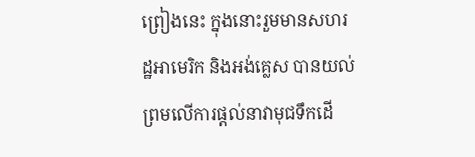ព្រៀងនេះ ក្នុងនោះរួមមានសហរដ្ឋអាមេរិក និងអង់គ្លេស បានយល់ព្រមលើការផ្តល់នាវាមុជទឹកដើ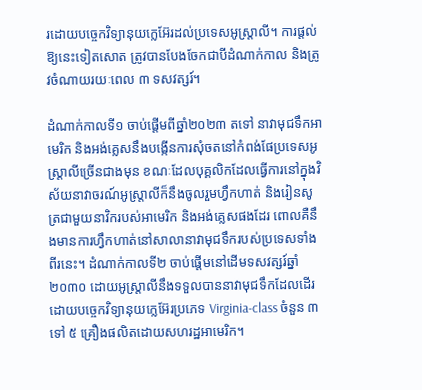រដោយបច្ចេកវិទ្យានុយក្លេអ៊ែរដល់ប្រទេសអូស្ត្រាលី។ ការផ្តល់ឱ្យនេះទៀតសោត ត្រូវបានបែងចែកជាបីដំណាក់កាល និងត្រូវចំណាយរយៈពេល ៣ ទសវត្សរ៍។

ដំណាក់កាលទី១ ចាប់ផ្ដើមពីឆ្នាំ២០២៣ តទៅ នាវាមុជទឹកអាមេរិក និងអង់គ្លេសនឹងបង្កើនការសុំចតនៅកំពង់ផែប្រទេសអូស្ត្រាលីច្រើនជាងមុន ខណៈដែលបុគ្គលិកដែលធ្វើការនៅក្នុងវិស័យនាវាចរណ៍អូស្ត្រាលីក៏នឹងចូលរួមហ្វឹកហាត់ និងរៀនសូត្រជាមួយនាវិករបស់អាមេរិក និងអង់គ្លេសផងដែរ ពោលគឺនឹងមានការហ្វឹកហាត់នៅសាលានាវាមុជទឹករបស់ប្រទេសទាំងពីរនេះ។ ដំណាក់កាលទី២ ចាប់ផ្តើមនៅដើមទសវត្សរ៍ឆ្នាំ២០៣០ ដោយអូស្ត្រាលីនឹងទទួលបាននាវាមុជទឹកដែលដើរដោយបច្ចេកវិទ្យានុយក្លេអ៊ែរប្រភេទ Virginia-class ចំនួន ៣ ទៅ ៥ គ្រឿងផលិតដោយសហរដ្ឋអាមេរិក។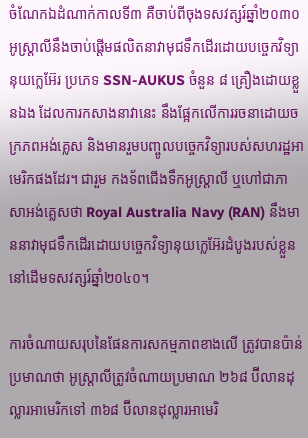ចំណែកឯដំណាក់កាលទី៣ គឺចាប់ពីចុងទសវត្សរ៍ឆ្នាំ២០៣០ អូស្ត្រាលីនឹងចាប់ផ្តើមផលិតនាវាមុជទឹកដើរដោយបច្ចេកវិទ្យានុយក្លេអ៊ែរ ប្រភេទ SSN-AUKUS ចំនួន ៨ គ្រឿងដោយខ្លួនឯង ដែលការកសាងនាវានេះ នឹងផ្អែកលើការរចនាដោយចក្រភពអង់គ្លេស និងមានរួមបញ្ចូលបច្ចេកវិទ្យារបស់សហរដ្ឋអាមេរិកផងដែរ។ ជារួម កងទ័ពជើងទឹកអូស្ត្រាលី ឬហៅជាភាសាអង់គ្លេសថា Royal Australia Navy (RAN) នឹងមាននាវាមុជទឹកដើរដោយបច្ចេកវិទ្យានុយក្លេអ៊ែរដំបូងរបស់ខ្លួននៅដើមទសវត្សរ៍ឆ្នាំ២០៤០។

ការចំណាយសរុបនៃផែនការសកម្មភាពខាងលើ ត្រូវបានប៉ាន់ប្រមាណថា អូស្ត្រាលីត្រូវចំណាយប្រមាណ ២៦៨ ប៊ីលានដុល្លារអាមេរិកទៅ ៣៦៨ ប៊ីលានដុល្លារអាមេរិ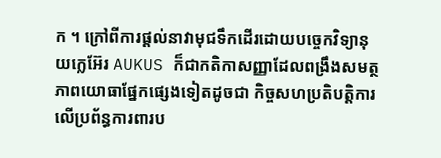ក ។ ក្រៅពីការផ្តល់នាវាមុជទឹកដើរដោយបច្ចេកវិទ្យានុយក្លេអ៊ែរ AUKUS ក៏ជាកតិកាសញ្ញាដែលពង្រឹងសមត្ថភាពយោធាផ្នែកផ្សេងទៀតដូចជា កិច្ចសហប្រតិបត្តិការលើប្រព័ន្ធការពារប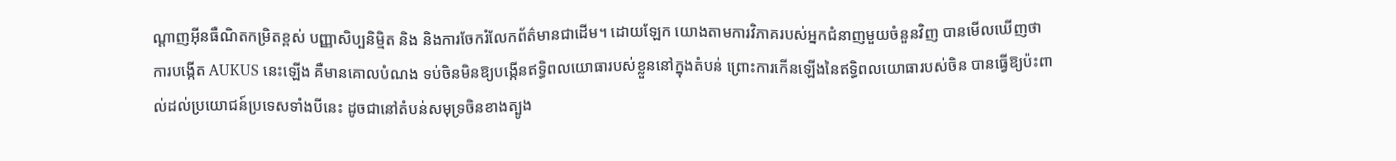ណ្ដាញអ៊ីនធឺណិតកម្រិតខ្ពស់ បញ្ញាសិប្បនិម្មិត និង និងការចែករំលែកព័ត៌មានជាដើម។ ដោយឡែក យោងតាមការវិភាគរបស់អ្នកជំនាញមួយចំនួនវិញ បានមើលឃើញថា ការបង្កើត AUKUS នេះឡើង គឺមានគោលបំណង ទប់ចិនមិនឱ្យបង្កើនឥទ្ធិពលយោធារបស់ខ្លួននៅក្នុងតំបន់ ព្រោះការកើនឡើងនៃឥទ្ធិពលយោធារបស់ចិន បានធ្វើឱ្យប៉ះពាល់ដល់ប្រយោជន៍ប្រទេសទាំងបីនេះ ដូចជានៅតំបន់សមុទ្រចិនខាងត្បូង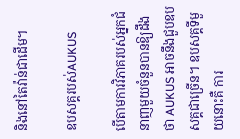និងនៅតៃវ៉ាន់ជាដើម។

ឧបសគ្គរបស់AUKUS

បើតាមការវិភាគរបស់អ្នកជំនាញមួយចំនួនបានឱ្យដឹងថា AUKUS អាចនឹងជួបឧបសគ្គជាច្រើន។ ឧបសគ្គទីមួយនោះគឺ ការ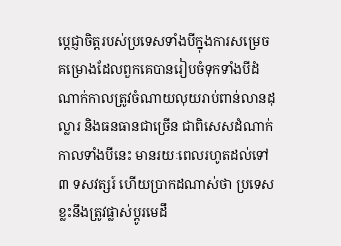ប្តេជ្ញាចិត្តរបស់ប្រទេសទាំងបីក្នុងការសម្រេចគម្រោងដែលពួកគេបានរៀបចំទុកទាំងបីដំណាក់កាលត្រូវចំណាយលុយរាប់ពាន់លានដុល្លារ និងធនធានជាច្រើន ជាពិសេសដំណាក់កាលទាំងបីនេះ មានរយៈពេលរហូតដល់ទៅ ៣ ទសវត្សរ៍ ហើយប្រាកដណាស់ថា ប្រទេសខ្លះនឹងត្រូវផ្លាស់ប្តូរមេដឹ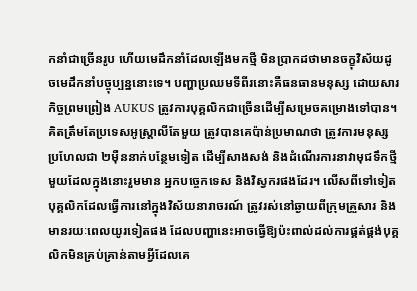កនាំជាច្រើនរូប ហើយមេដឹកនាំដែលឡើងមកថ្មី មិនប្រាកដថាមានចក្ខុវិស័យដូចមេដឹកនាំបច្ចុប្បន្ននោះទេ។ បញ្ហាប្រឈមទីពីរនោះគឺធនធានមនុស្ស ដោយសារកិច្ចព្រមព្រៀង AUKUS ត្រូវការបុគ្គលិកជាច្រើនដើម្បីសម្រេចគម្រោងទៅបាន។ គិតត្រឹមតែប្រទេសអូស្ត្រាលីតែមួយ ត្រូវបានគេប៉ាន់ប្រមាណថា ត្រូវការមនុស្សប្រហែលជា ២ម៉ឺននាក់បន្ថែមទៀត ដើម្បីសាងសង់ និងដំណើរការនាវាមុជទឹកថ្មីមួយដែលក្នុងនោះរួមមាន អ្នកបច្ចេកទេស និងវិស្វករផងដែរ។ លើសពីទៅទៀត បុគ្គលិកដែលធ្វើការនៅក្នុងវិស័យនារាចរណ៍ ត្រូវរស់នៅឆ្ងាយពីក្រុមគ្រួសារ និងមានរយៈពេលយូរទៀតផង ដែលបញ្ហានេះអាចធ្វើឱ្យប៉ះពាល់ដល់ការផ្គត់ផ្គង់បុគ្គលិកមិនគ្រប់គ្រាន់តាមអ្វីដែលគេ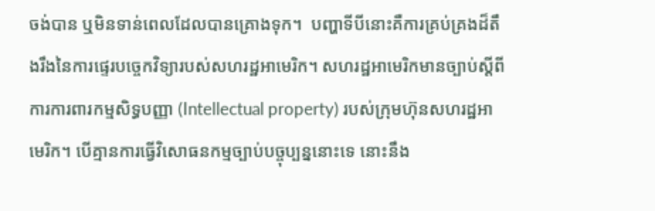ចង់បាន ឬមិនទាន់ពេលដែលបានគ្រោងទុក។  បញ្ហាទីបីនោះគឺការគ្រប់គ្រងដ៏តឹងរឹងនៃការផ្ទេរបច្ចេកវិទ្យារបស់សហរដ្ឋអាមេរិក។ សហរដ្ឋអាមេរិកមានច្បាប់ស្ដីពីការការពារកម្មសិទ្ធបញ្ញា (Intellectual property) របស់ក្រុមហ៊ុនសហរដ្ឋអាមេរិក។ បើគ្មានការធ្វើវិសោធនកម្មច្បាប់បច្ចុប្បន្ននោះទេ នោះនឹង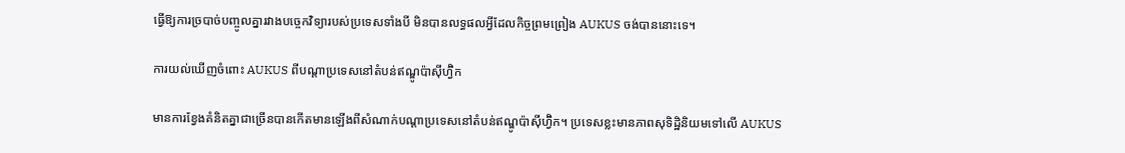ធ្វើឱ្យការច្របាច់បញ្ចូលគ្នារវាងបច្ចេកវិទ្យារបស់ប្រទេសទាំងបី មិនបានលទ្ធផលអ្វីដែលកិច្ចព្រមព្រៀង AUKUS ចង់បាននោះទេ។

ការយល់ឃើញចំពោះ AUKUS ពីបណ្តាប្រទេសនៅតំបន់ឥណ្ឌូប៉ាស៊ីហ្វ៊ិក

មានការខ្វែងគំនិតគ្នាជាច្រើនបានកើតមានឡើងពីសំណាក់បណ្តាប្រទេសនៅតំបន់ឥណ្ឌូប៉ាស៊ីហ្វ៊ិក។ ប្រទេសខ្លះមានភាពសុទិដ្ឋិនិយមទៅលើ AUKUS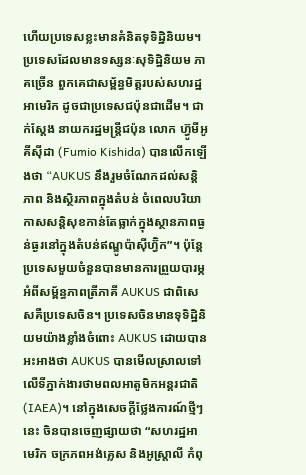ហើយប្រទេសខ្លះមានគំនិតទុទិដ្ឋិនិយម។ ប្រទេសដែលមានទស្សនៈសុទិដ្ឋិនិយម ភាគច្រើន ពួកគេជាសម្ព័ន្ធមិត្តរបស់សហរដ្ឋអាមេរិក ដូចជាប្រទេសជប៉ុនជាដើម។ ជាក់ស្ដែង នាយករដ្ឋមន្ត្រីជប៉ុន លោក ហ្វ៊ូមីអូ គីស៊ីដា (Fumio Kishida) បានលើកឡើងថា “AUKUS នឹងរួមចំណែកដល់សន្តិភាព និងស្ថិរភាពក្នុងតំបន់ ចំពេលបរិយាកាសសន្តិសុខកាន់តែធ្លាក់ក្នុងស្ថានភាពធ្ងន់ធ្ងរនៅក្នុងតំបន់ឥណ្ឌូប៉ាស៊ីហ្វ៊ិក”។ ប៉ុន្តែប្រទេសមួយចំនួនបានមានការព្រួយបារម្ភអំពីសម្ព័ន្ធភាពត្រីភាគី AUKUS ជាពិសេសគឺប្រទេសចិន។ ប្រទេសចិនមានទុទិដ្ឋិនិយមយ៉ាងខ្លាំងចំពោះ AUKUS ដោយបានអះអាងថា AUKUS បានមើលស្រាលទៅលើទីភ្នាក់ងារថាមពលអាតូមិកអន្តរជាតិ (IAEA)។ នៅក្នុងសេចក្តីថ្លែងការណ៍ថ្មីៗនេះ ចិនបានចេញផ្សាយថា “សហរដ្ឋអាមេរិក ចក្រភពអង់គ្លេស និងអូស្ត្រាលី កំពុ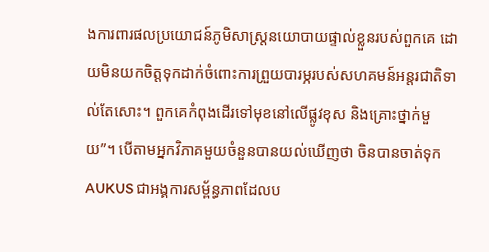ងការពារផលប្រយោជន៍ភូមិសាស្រ្តនយោបាយផ្ទាល់ខ្លួនរបស់ពួកគេ ដោយមិនយកចិត្តទុកដាក់ចំពោះការព្រួយបារម្ភរបស់សហគមន៍អន្តរជាតិទាល់តែសោះ។ ពួកគេកំពុងដើរទៅមុខនៅលើផ្លូវខុស និងគ្រោះថ្នាក់មួយ”។ បើតាមអ្នកវិភាគមួយចំនួនបានយល់ឃើញថា ចិនបានចាត់ទុក AUKUS ជាអង្គការសម្ព័ន្ធភាពដែលប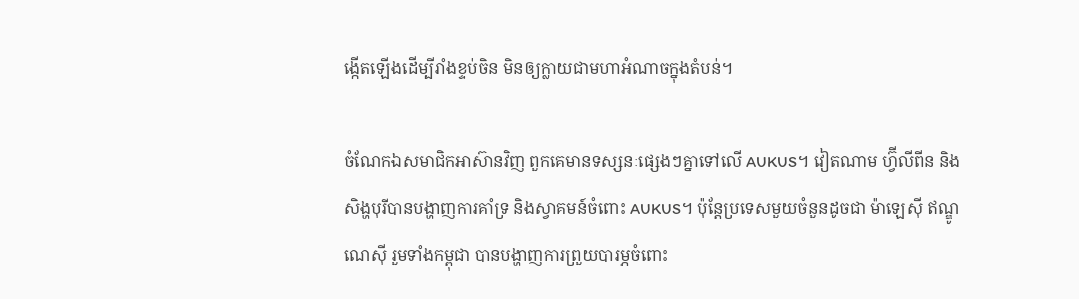ង្កើតឡើងដើម្បីរាំងខ្ទប់ចិន មិនឲ្យក្លាយជាមហាអំណាចក្នុងតំបន់។

ចំណែកឯសមាជិកអាស៊ានវិញ ពួកគេមានទស្សនៈផ្សេងៗគ្នាទៅលើ AUKUS។ វៀតណាម ហ្វ៊ីលីពីន និងសិង្ហបុរីបានបង្ហាញការគាំទ្រ និងស្វាគមន៍ចំពោះ AUKUS។ ប៉ុន្តែប្រទេសមួយចំនួនដូចជា ម៉ាឡេស៊ី ឥណ្ឌូណេស៊ី រួមទាំងកម្ពុជា បានបង្ហាញការព្រួយបារម្ភចំពោះ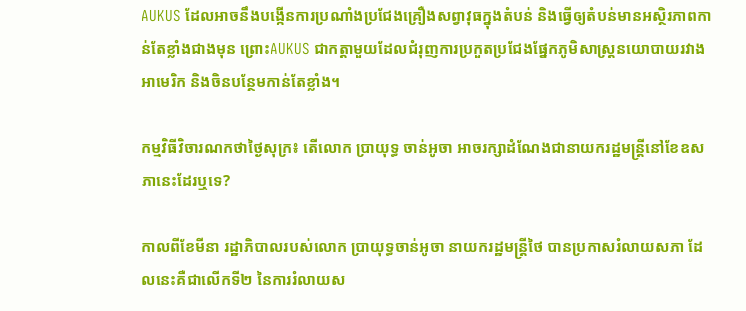AUKUS ដែលអាចនឹងបង្កើនការប្រណាំងប្រជែងគ្រឿងសព្វាវុធក្នុងតំបន់ និងធ្វើឲ្យតំបន់មានអស្ថិរភាពកាន់តែខ្លាំងជាងមុន ព្រោះAUKUS ជាកត្តាមួយដែលជំរុញការប្រកួតប្រជែងផ្នែកភូមិសាស្ត្រនយោបាយរវាងអាមេរិក និងចិនបន្ថែមកាន់តែខ្លាំង។

កម្មវិធីវិចារណកថាថ្ងៃសុក្រ៖ តើលោក ប្រាយុទ្ធ ចាន់អូចា អាចរក្សាដំណែងជានាយករដ្ឋមន្ត្រីនៅខែឧសភានេះដែរឬទេ?

កាលពីខែមីនា រដ្ឋាភិបាលរបស់លោក ប្រាយុទ្ធចាន់អូចា នាយករដ្ឋមន្ត្រីថៃ បានប្រកាសរំលាយសភា ដែលនេះគឺជាលើកទី២ នៃការរំលាយស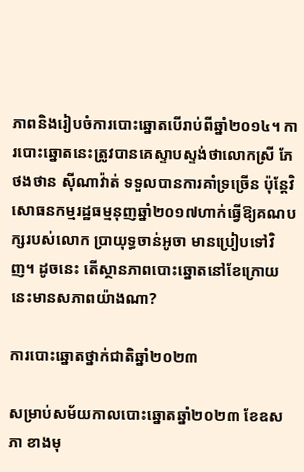ភាពនិងរៀបចំការបោះឆ្នោតបើរាប់ពីឆ្នាំ២០១៤។ ការបោះឆ្នោតនេះត្រូវបានគេស្ទាបស្ទង់ថាលោកស្រី ភែថងថាន ស៊ីណាវ៉ាត់ ទទួលបានការគាំទ្រច្រើន ប៉ុន្តែវិសោធនកម្មរដ្ឋធម្មនុញឆ្នាំ២០១៧ហាក់ធ្វើឱ្យគណបក្សរបស់លោក ប្រាយុទ្ធចាន់អូចា មានប្រៀបទៅវិញ។ ដូចនេះ តើស្ថានភាពបោះឆ្នោតនៅខែក្រោយនេះមានសភាពយ៉ាងណា?

ការបោះឆ្នោតថ្នាក់ជាតិឆ្នាំ២០២៣

សម្រាប់សម័យកាលបោះឆ្នោតឆ្នាំ២០២៣ ខែឧសភា ខាងមុ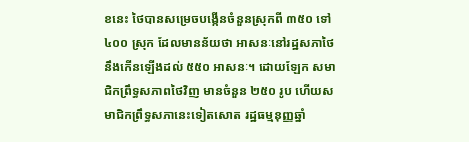ខនេះ ថៃបានសម្រេចបង្កើនចំនួនស្រុកពី ៣៥០ ទៅ ៤០០ ស្រុក ដែលមានន័យថា អាសនៈនៅរដ្ឋសភាថៃនឹងកើនឡើងដល់ ៥៥០ អាសនៈ។ ដោយឡែក សមាជិកព្រឹទ្ធសភាពថៃវិញ មានចំនួន ២៥០ រូប ហើយសមាជិកព្រឹទ្ធសភានេះទៀតសោត រដ្ឋធម្មនុញ្ញឆ្នាំ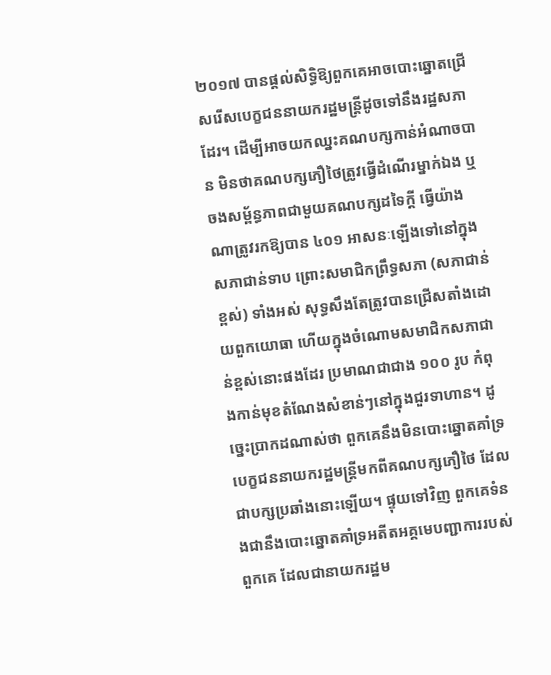២០១៧ បានផ្ដល់សិទ្ធិឱ្យពួកគេអាចបោះឆ្នោតជ្រើសរើសបេក្ខជននាយករដ្ឋមន្ត្រីដូចទៅនឹងរដ្ឋសភាដែរ។ ដើម្បីអាចយកឈ្នះគណបក្សកាន់អំណាចបាន មិនថាគណបក្សភឿថៃត្រូវធ្វើដំណើរម្នាក់ឯង ឬចងសម្ព័ន្ធភាពជាមួយគណបក្សដទៃក្ដី ធ្វើយ៉ាងណាត្រូវរកឱ្យបាន ៤០១ អាសនៈឡើងទៅនៅក្នុងសភាជាន់ទាប ព្រោះសមាជិកព្រឹទ្ធសភា (សភាជាន់ខ្ពស់) ទាំងអស់ សុទ្ធសឹងតែត្រូវបានជ្រើសតាំងដោយពួកយោធា ហើយក្នុងចំណោមសមាជិកសភាជាន់ខ្ពស់នោះផងដែរ ប្រមាណជាជាង ១០០ រូប កំពុងកាន់មុខតំណែងសំខាន់ៗនៅក្នុងជួរទាហាន។ ដូច្នេះប្រាកដណាស់ថា ពួកគេនឹងមិនបោះឆ្នោតគាំទ្របេក្ខជននាយករដ្ឋមន្ត្រីមកពីគណបក្សភឿថៃ ដែលជាបក្សប្រឆាំងនោះឡើយ។ ផ្ទុយទៅវិញ ពួកគេទំនងជានឹងបោះឆ្នោតគាំទ្រអតីតអគ្គមេបញ្ជាការរបស់ពួកគេ ដែលជានាយករដ្ឋម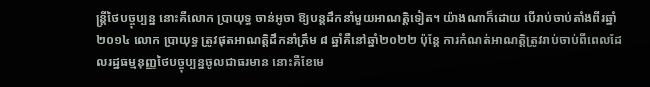ន្ត្រីថៃបច្ចុប្បន្ន នោះគឺលោក ប្រាយុទ្ធ ចាន់អូចា ឱ្យបន្តដឹកនាំមួយអាណត្តិទៀត។ យ៉ាងណាក៏ដោយ បើរាប់ចាប់តាំងពីរឆ្នាំ២០១៤ លោក ប្រាយុទ្ធ ត្រូវផុតអាណត្តិដឹកនាំត្រឹម ៨ ឆ្នាំគឺនៅឆ្នាំ២០២២ ប៉ុន្តែ ការកំណត់អាណត្តិត្រូវរាប់ចាប់ពីពេលដែលរដ្ឋធម្មនុញ្ញថៃបច្ចុប្បន្នចូលជាធរមាន នោះគឺខែមេ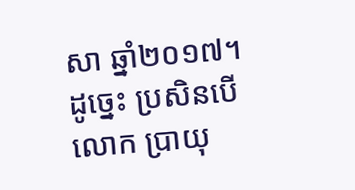សា ឆ្នាំ២០១៧។ ដូច្នេះ ប្រសិនបើលោក ប្រាយុ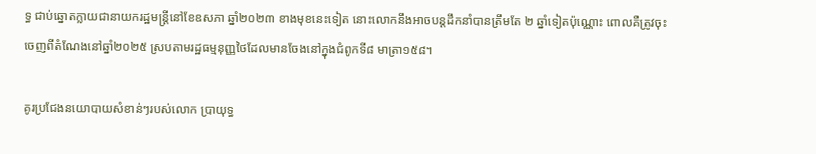ទ្ធ ជាប់ឆ្នោតក្លាយជានាយករដ្ឋមន្ត្រីនៅខែឧសភា ឆ្នាំ២០២៣ ខាងមុខនេះទៀត នោះលោកនឹងអាចបន្តដឹកនាំបានត្រឹមតែ ២ ឆ្នាំទៀតប៉ុណ្ណោះ ពោលគឺត្រូវចុះចេញពីតំណែងនៅឆ្នាំ២០២៥ ស្របតាមរដ្ឋធម្មនុញ្ញថៃដែលមានចែងនៅក្នុងជំពូកទី៨ មាត្រា១៥៨។

គូរប្រជែងនយោបាយសំខាន់ៗរបស់លោក ប្រាយុទ្ធ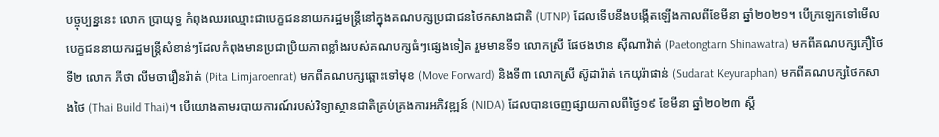បច្ចុប្បន្ននេះ លោក ប្រាយុទ្ធ កំពុងឈរឈ្មោះជាបេក្ខជននាយករដ្ឋមន្ត្រីនៅក្នុងគណបក្សប្រជាជនថៃកសាងជាតិ (UTNP) ដែលទើបនឹងបង្កើតឡើងកាលពីខែមីនា ឆ្នាំ២០២១។ បើក្រឡេកទៅមើលបេក្ខជននាយករដ្ឋមន្ត្រីសំខាន់ៗដែលកំពុងមានប្រជាប្រិយភាពខ្លាំងរបស់គណបក្សធំៗផ្សេងទៀត រួមមានទី១ លោកស្រី ផែថងឋាន ស៊ីណាវ៉ាត់ (Paetongtarn Shinawatra) មកពីគណបក្សភឿថៃ ទី២ លោក ភីថា លីមចារឿនរ៉ាត់ (Pita Limjaroenrat) មកពីគណបក្សឆ្ពោះទៅមុខ (Move Forward) និងទី៣ លោកស្រី ស៊ូដារ៉ាត់ កេយុរ៉ាផាន់ (Sudarat Keyuraphan) មកពីគណបក្សថៃកសាងថៃ (Thai Build Thai)។ បើយោងតាមរបាយការណ៍របស់វិទ្យាស្ថានជាតិគ្រប់គ្រងការអភិវឌ្ឍន៍ (NIDA) ដែលបានចេញផ្សាយកាលពីថ្ងៃ១៩ ខែមីនា ឆ្នាំ២០២៣ ស្ដី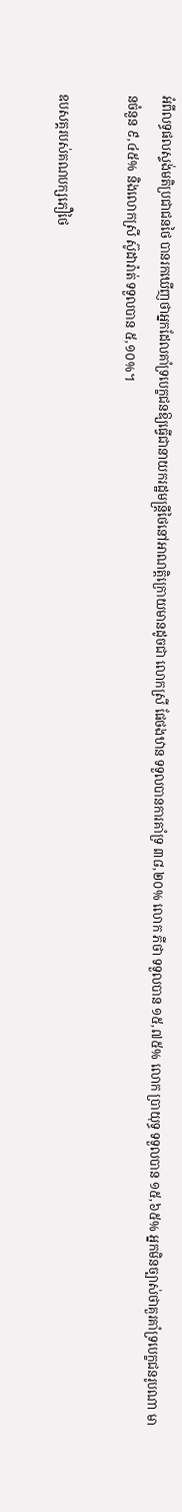អំពីលទ្ធផលស្ទង់មតិប្រជាជនថៃ បានរកឃើញថាអ្នកដែលគាំទ្របេក្ខជនឱ្យធ្វើជានាយករដ្ឋមន្ត្រីថៃនៅអាណត្តិក្រោយមានដូចជា លោកស្រី ផែថងឋាន ទទួលបានការគាំទ្រ ៣៨,២០% លោក ភីថា ទទួលបាន ១៥,៧៥% លោក ប្រាយុទ្ធ ទទួលបាន ១៥,៦៥% អ្នកមិនច្បាស់ថាគួរគាំទ្របេក្ខជនរូបណា មានចំនួន ៩,៤៥% និងលោកស្រី ស៊ូដារ៉ាត់ ទទួលបាន ៥,១០%។

ឧបសគ្គរបស់គណបក្សភឿថៃ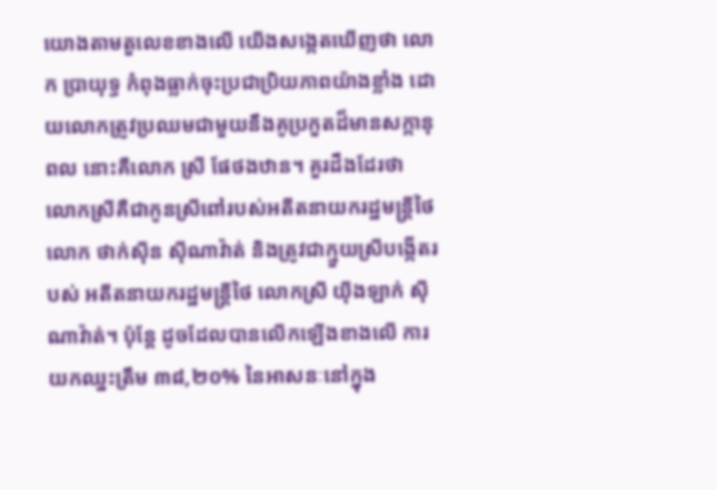យោងតាមតួលេខខាងលើ យើងសង្កេតឃើញថា លោក ប្រាយុទ្ធ កំពុងធ្លាក់ចុះប្រជាប្រិយភាពយ៉ាងខ្លាំង ដោយលោកត្រូវប្រឈមជាមួយនឹងគូប្រកួតដ៏មានសក្កានុពល នោះគឺលោក ស្រី ផែថងឋាន។ គួរដឹងដែរថា លោកស្រីគឺជាកូនស្រីពៅរបស់អតីតនាយករដ្ឋមន្ត្រីថៃ លោក ថាក់ស៊ីន ស៊ីណាវ៉ាត់ និងត្រូវជាក្មួយស្រីបង្កើតរបស់ អតីតនាយករដ្ឋមន្ត្រីថៃ លោកស្រី យ៉ីងឡាក់ ស៊ីណាវ៉ាត់។ ប៉ុន្តែ ដូចដែលបានលើកឡើងខាងលើ ការយកឈ្នះត្រឹម ៣៨,២០% នៃអាសនៈនៅក្នុង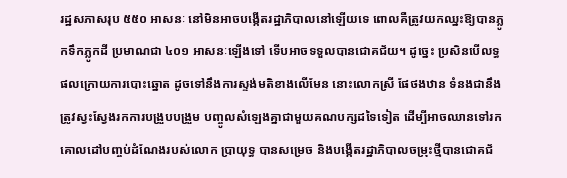រដ្ឋសភាសរុប ៥៥០ អាសនៈ នៅមិនអាចបង្កើតរដ្ឋាភិបាលនៅឡើយទេ ពោលគឺត្រូវយកឈ្នះឱ្យបានភ្លូកទឹកភ្លូកដី ប្រមាណជា ៤០១ អាសនៈឡើងទៅ ទើបអាចទទួលបានជោគជ័យ។ ដូច្នេះ ប្រសិនបើលទ្ធផលក្រោយការបោះឆ្នោត ដូចទៅនឹងការស្ទង់មតិខាងលើមែន នោះលោកស្រី ផែថងឋាន ទំនងជានឹងត្រូវស្វះស្វែងរកការបង្រួបបង្រួម បញ្ចូលសំឡេងគ្នាជាមួយគណបក្សដទៃទៀត ដើម្បីអាចឈានទៅរកគោលដៅបញ្ចប់ដំណែងរបស់លោក ប្រាយុទ្ធ បានសម្រេច និងបង្កើតរដ្ឋាភិបាលចម្រុះថ្មីបានជោគជ័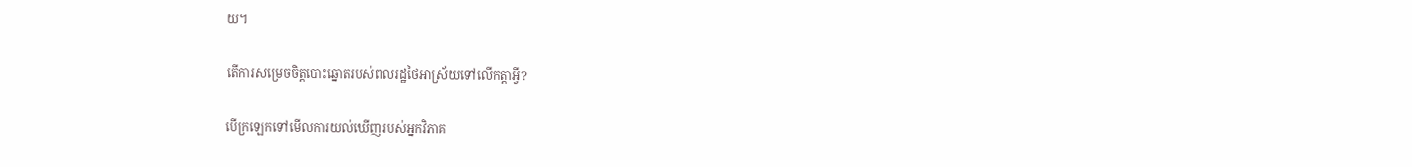យ។

តើការសម្រេចចិត្តបោះឆ្នោតរបស់ពលរដ្ឋថៃអាស្រ័យទៅលើកត្តាអ្វី?

បើក្រឡេកទៅមើលការយល់ឃើញរបស់អ្នកវិភាគ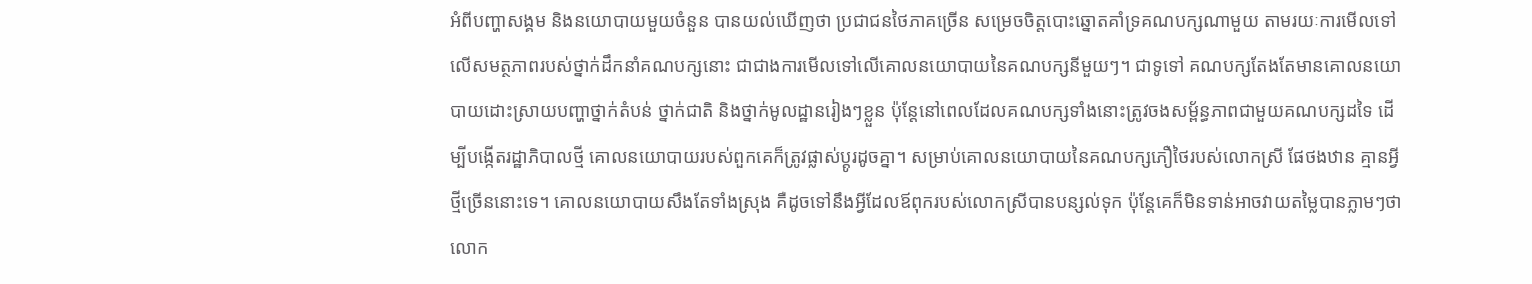អំពីបញ្ហាសង្គម និងនយោបាយមួយចំនួន បានយល់ឃើញថា ប្រជាជនថៃភាគច្រើន សម្រេចចិត្តបោះឆ្នោតគាំទ្រគណបក្សណាមួយ តាមរយៈការមើលទៅលើសមត្ថភាពរបស់ថ្នាក់ដឹកនាំគណបក្សនោះ ជាជាងការមើលទៅលើគោលនយោបាយនៃគណបក្សនីមួយៗ។ ជាទូទៅ គណបក្សតែងតែមានគោលនយោបាយដោះស្រាយបញ្ហាថ្នាក់តំបន់ ថ្នាក់ជាតិ និងថ្នាក់មូលដ្ឋានរៀងៗខ្លួន ប៉ុន្តែនៅពេលដែលគណបក្សទាំងនោះត្រូវចងសម្ព័ន្ធភាពជាមួយគណបក្សដទៃ ដើម្បីបង្កើតរដ្ឋាភិបាលថ្មី គោលនយោបាយរបស់ពួកគេក៏ត្រូវផ្លាស់ប្ដូរដូចគ្នា។ សម្រាប់គោលនយោបាយនៃគណបក្សភឿថៃរបស់លោកស្រី ផែថងឋាន គ្មានអ្វីថ្មីច្រើននោះទេ។ គោលនយោបាយសឹងតែទាំងស្រុង គឺដូចទៅនឹងអ្វីដែលឪពុករបស់លោកស្រីបានបន្សល់ទុក ប៉ុន្តែគេក៏មិនទាន់អាចវាយតម្លៃបានភ្លាមៗថាលោក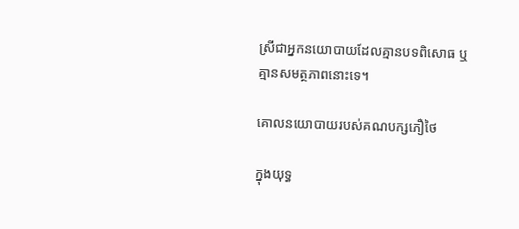ស្រីជាអ្នកនយោបាយដែលគ្មានបទពិសោធ ឬគ្មានសមត្ថភាពនោះទេ។

គោលនយោបាយរបស់គណបក្សភឿថៃ

ក្នុងយុទ្ធ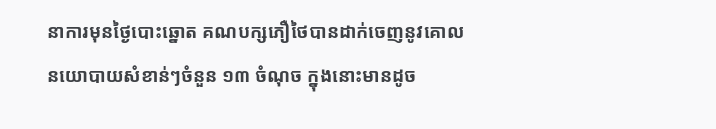នាការមុនថ្ងៃបោះឆ្នោត គណបក្សភឿថៃបានដាក់ចេញនូវគោលនយោបាយសំខាន់ៗចំនួន ១៣ ចំណុច ក្នុងនោះមានដូច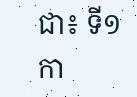ជា៖ ទី១ កា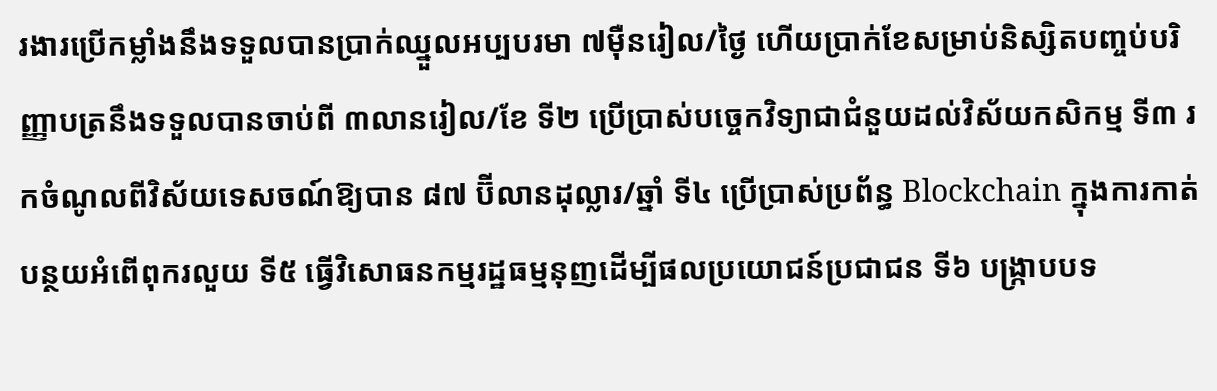រងារប្រើកម្លាំងនឹងទទួលបានប្រាក់ឈ្នួលអប្បបរមា ៧ម៉ឺនរៀល/ថ្ងៃ ហើយប្រាក់ខែសម្រាប់និស្សិតបញ្ចប់បរិញ្ញាបត្រនឹងទទួលបានចាប់ពី ៣លានរៀល/ខែ ទី២ ប្រើប្រាស់បច្ចេកវិទ្យាជាជំនួយដល់វិស័យកសិកម្ម ទី៣ រកចំណូលពីវិស័យទេសចណ៍ឱ្យបាន ៨៧ ប៊ីលានដុល្លារ/ឆ្នាំ ទី៤ ប្រើប្រាស់ប្រព័ន្ធ Blockchain ក្នុងការកាត់បន្ថយអំពើពុករលួយ ទី៥ ធ្វើវិសោធនកម្មរដ្ឋធម្មនុញដើម្បីផលប្រយោជន៍ប្រជាជន ទី៦ បង្រ្កាបបទ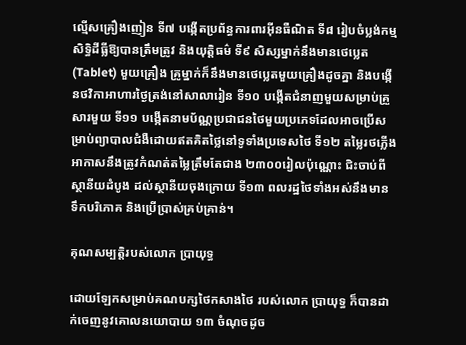ល្មើសគ្រឿងញៀន ទី៧ បង្កើតប្រព័ន្ធការពារអ៊ីនធឺណិត ទី៨ រៀបចំប្លង់កម្មសិទ្ធិដីធ្លីឱ្យបានត្រឹមត្រូវ និងយុត្តិធម៌ ទី៩ សិស្សម្នាក់នឹងមានថេប្លេត (Tablet) មួយគ្រឿង គ្រូម្នាក់ក៏នឹងមានថេប្លេតមួយគ្រឿងដូចគ្នា និងបង្កើនថវិកាអាហារថ្ងៃត្រង់នៅសាលារៀន ទី១០ បង្កើតជំនាញមួយសម្រាប់គ្រួសារមួយ ទី១១ បង្កើតនាមប័ណ្ណប្រជាជនថៃមួយប្រភេទដែលអាចប្រើសម្រាប់ព្យាបាលជំងឺដោយឥតគិតថ្លៃនៅទូទាំងប្រទេសថៃ ទី១២ តម្លៃរថភ្លើងអាកាសនឹងត្រូវកំណត់តម្លៃត្រឹមតែជាង ២៣០០រៀលប៉ុណ្ណោះ ជិះចាប់ពីស្ថានីយដំបូង ដល់ស្ថានីយចុងក្រោយ ទី១៣ ពលរដ្ឋថៃទាំងអស់នឹងមានទឹកបរិភោគ និងប្រើប្រាស់គ្រប់គ្រាន់។

គុណសម្បត្តិរបស់លោក ប្រាយុទ្ធ

ដោយឡែកសម្រាប់គណបក្សថៃកសាងថៃ របស់លោក ប្រាយុទ្ធ ក៏បានដាក់ចេញនូវគោលនយោបាយ ១៣ ចំណុចដូច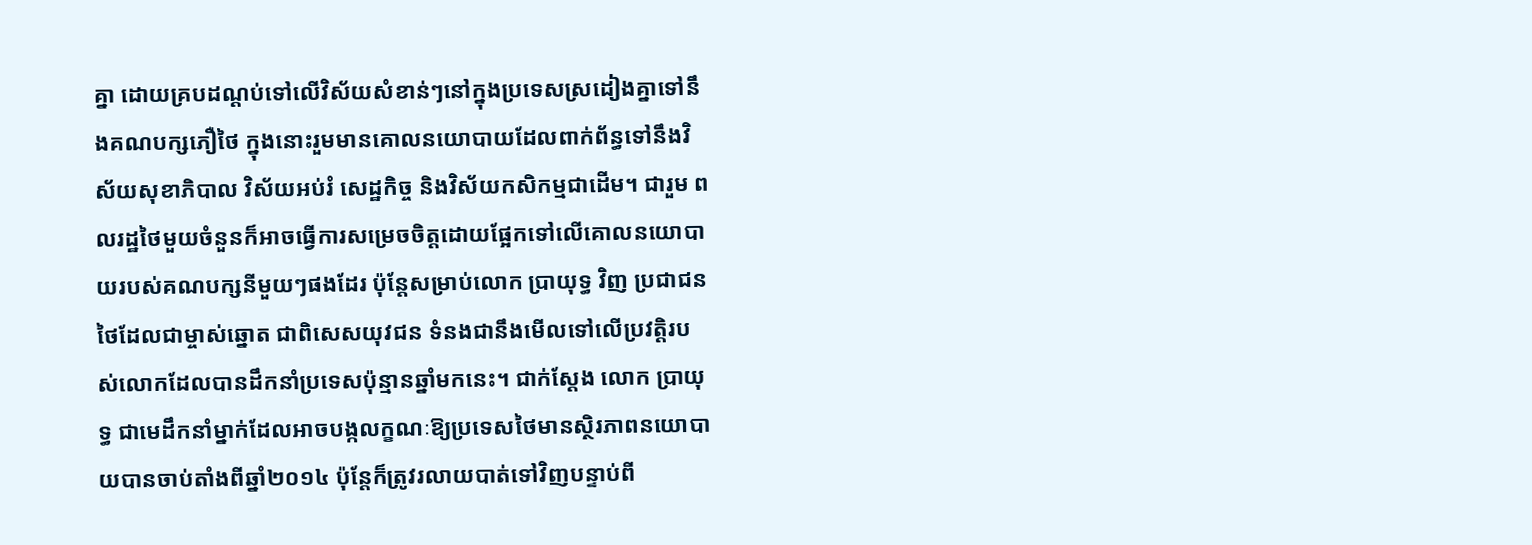គ្នា ដោយគ្របដណ្ដប់ទៅលើវិស័យសំខាន់ៗនៅក្នុងប្រទេសស្រដៀងគ្នាទៅនឹងគណបក្សភឿថៃ ក្នុងនោះរួមមានគោលនយោបាយដែលពាក់ព័ន្ធទៅនឹងវិស័យសុខាភិបាល វិស័យអប់រំ សេដ្ឋកិច្ច និងវិស័យកសិកម្មជាដើម។ ជារួម ពលរដ្ឋថៃមួយចំនួនក៏អាចធ្វើការសម្រេចចិត្តដោយផ្អែកទៅលើគោលនយោបាយរបស់គណបក្សនីមួយៗផងដែរ ប៉ុន្តែសម្រាប់លោក ប្រាយុទ្ធ វិញ ប្រជាជនថៃដែលជាម្ចាស់ឆ្នោត ជាពិសេសយុវជន ទំនងជានឹងមើលទៅលើប្រវត្តិរបស់លោកដែលបានដឹកនាំប្រទេសប៉ុន្មានឆ្នាំមកនេះ។ ជាក់ស្ដែង លោក ប្រាយុទ្ធ ជាមេដឹកនាំម្នាក់ដែលអាចបង្កលក្ខណៈឱ្យប្រទេសថៃមានស្ថិរភាពនយោបាយបានចាប់តាំងពីឆ្នាំ២០១៤ ប៉ុន្តែក៏ត្រូវរលាយបាត់ទៅវិញបន្ទាប់ពី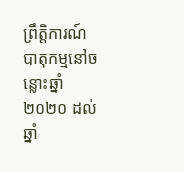ព្រឹតិ្តការណ៍បាតុកម្មនៅចន្លោះឆ្នាំ២០២០ ដល់ឆ្នាំ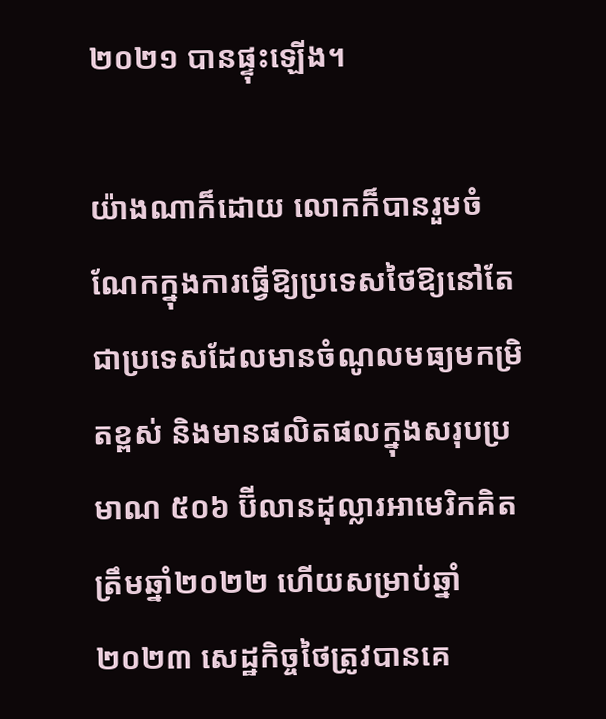២០២១ បានផ្ទុះឡើង។

យ៉ាងណាក៏ដោយ លោកក៏បានរួមចំណែកក្នុងការធ្វើឱ្យប្រទេសថៃឱ្យនៅតែជាប្រទេសដែលមានចំណូលមធ្យមកម្រិតខ្ពស់ និងមានផលិតផលក្នុងសរុបប្រមាណ ៥០៦ ប៊ីលានដុល្លារអាមេរិកគិតត្រឹមឆ្នាំ២០២២ ហើយសម្រាប់ឆ្នាំ២០២៣ សេដ្ឋកិច្ចថៃត្រូវបានគេ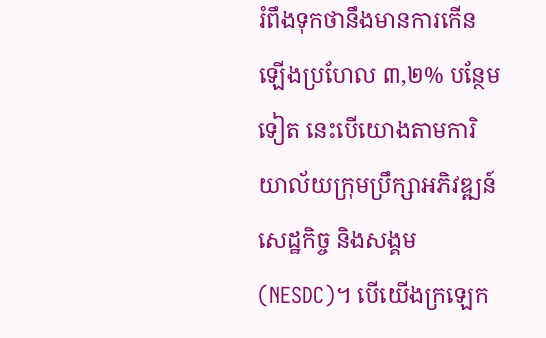រំពឹងទុកថានឹងមានការកើនឡើងប្រហែល ៣,២% បន្ថែមទៀត នេះបើយោងតាមការិយាល័យក្រុមប្រឹក្សាអភិវឌ្ឍន៍សេដ្ឋកិច្ច និងសង្គម (NESDC)។ បើយើងក្រឡេក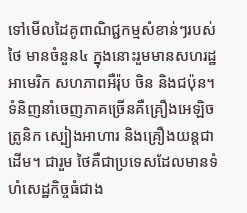ទៅមើលដៃគូពាណិជ្ជកម្មសំខាន់ៗរបស់ថៃ មានចំនួន៤ ក្នុងនោះរួមមានសហរដ្ឋអាមេរិក សហភាពអឺរ៉ុប ចិន និងជប៉ុន។ ទំនិញនាំចេញភាគច្រើនគឺគ្រឿងអេឡិចត្រូនិក ស្បៀងអាហារ និងគ្រឿងយន្តជាដើម។ ជារួម ថៃគឺជាប្រទេសដែលមានទំហំសេដ្ឋកិច្ចធំជាង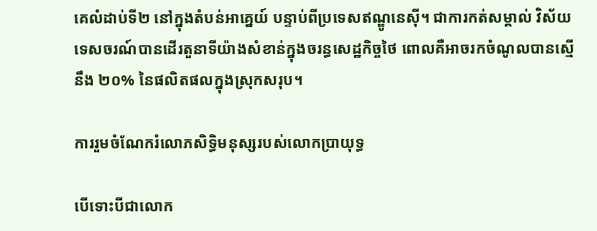គេលំដាប់ទី២ នៅក្នុងតំបន់អាគ្នេយ៍ បន្ទាប់ពីប្រទេសឥណ្ឌូនេស៊ី។ ជាការកត់សម្គាល់ វិស័យទេសចរណ៍បានដើរតួនាទីយ៉ាងសំខាន់ក្នុងចរន្ធសេដ្ឋកិច្ចថៃ ពោលគឺអាចរកចំណូលបានស្មើនឹង ២០% នៃផលិតផលក្នុងស្រុកសរុប។

ការរួមចំណែករំលោភសិទ្ធិមនុស្សរបស់លោកប្រាយុទ្ធ

បើទោះបីជាលោក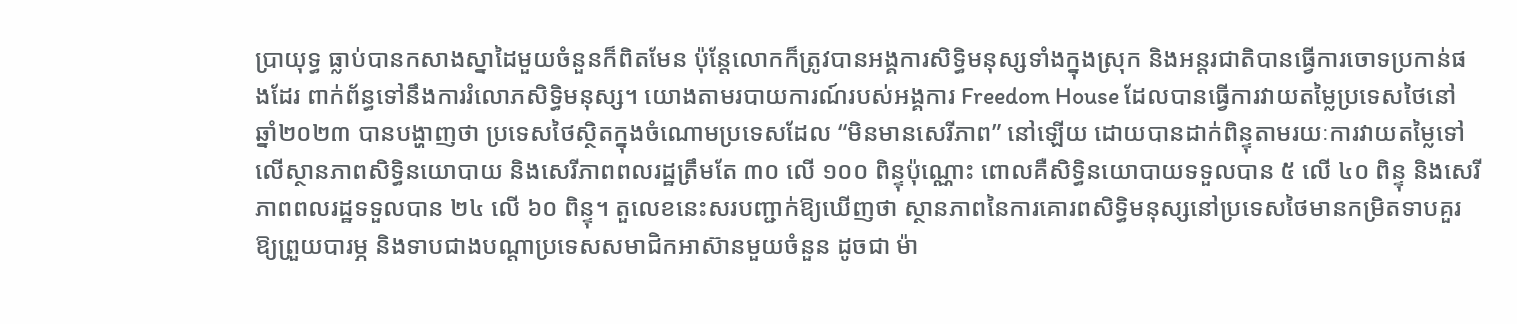ប្រាយុទ្ធ ធ្លាប់បានកសាងស្នាដៃមួយចំនួនក៏ពិតមែន ប៉ុន្តែលោកក៏ត្រូវបានអង្គការសិទ្ធិមនុស្សទាំងក្នុងស្រុក និងអន្តរជាតិបានធ្វើការចោទប្រកាន់ផងដែរ ពាក់ព័ន្ធទៅនឹងការរំលោភសិទ្ធិមនុស្ស។ យោងតាមរបាយការណ៍របស់អង្គការ Freedom House ដែលបានធ្វើការវាយតម្លៃប្រទេសថៃនៅឆ្នាំ២០២៣ បានបង្ហាញថា ប្រទេសថៃស្ថិតក្នុងចំណោមប្រទេសដែល “មិនមានសេរីភាព” នៅឡើយ ដោយបានដាក់ពិន្ទុតាមរយៈការវាយតម្លៃទៅលើស្ថានភាពសិទ្ធិនយោបាយ និងសេរីភាពពលរដ្ឋត្រឹមតែ ៣០ លើ ១០០ ពិន្ទុប៉ុណ្ណោះ ពោលគឺសិទ្ធិនយោបាយទទួលបាន ៥ លើ ៤០ ពិន្ទុ និងសេរីភាពពលរដ្ឋទទួលបាន ២៤ លើ ៦០ ពិន្ទុ។ តួលេខនេះសរបញ្ជាក់ឱ្យឃើញថា ស្ថានភាពនៃការគោរពសិទ្ធិមនុស្សនៅប្រទេសថៃមានកម្រិតទាបគួរឱ្យព្រួយបារម្ភ និងទាបជាងបណ្ដាប្រទេសសមាជិកអាស៊ានមួយចំនួន ដូចជា ម៉ា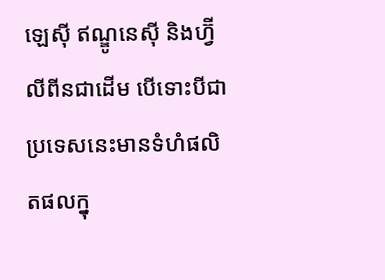ឡេស៊ី ឥណ្ឌូនេស៊ី និងហ្វ៊ីលីពីនជាដើម បើទោះបីជាប្រទេសនេះមានទំហំផលិតផលក្នុ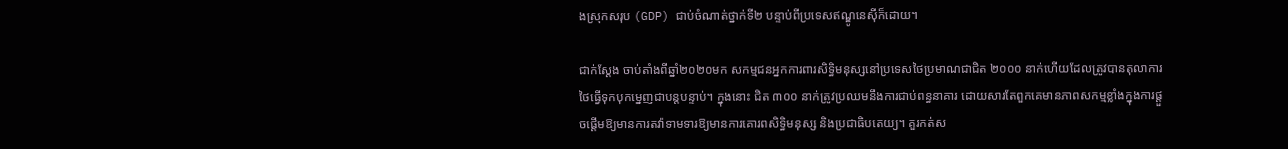ងស្រុកសរុប (GDP) ជាប់ចំណាត់ថ្នាក់ទី២ បន្ទាប់ពីប្រទេសឥណ្ឌូនេស៊ីក៏ដោយ។

ជាក់ស្ដែង ចាប់តាំងពីឆ្នាំ២០២០មក សកម្មជនអ្នកការពារសិទ្ធិមនុស្សនៅប្រទេសថៃប្រមាណជាជិត ២០០០ នាក់ហើយដែលត្រូវបានតុលាការថៃធ្វើទុកបុកម្នេញជាបន្តបន្ទាប់។ ក្នុងនោះ ជិត ៣០០ នាក់ត្រូវប្រឈមនឹងការជាប់ពន្ធនាគារ ដោយសារតែពួកគេមានភាពសកម្មខ្លាំងក្នុងការផ្ដួចផ្ដើមឱ្យមានការតវ៉ាទាមទារឱ្យមានការគោរពសិទ្ធិមនុស្ស និងប្រជាធិបតេយ្យ។ គួរកត់ស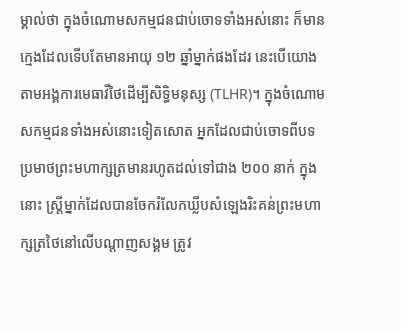ម្គាល់ថា ក្នុងចំណោមសកម្មជនជាប់ចោទទាំងអស់នោះ ក៏មានក្មេងដែលទើបតែមានអាយុ ១២ ឆ្នាំម្នាក់ផងដែរ នេះបើយោងតាមអង្គការមេធាវីថៃដើម្បីសិទ្ធិមនុស្ស (TLHR)។ ក្នុងចំណោមសកម្មជនទាំងអស់នោះទៀតសោត អ្នកដែលជាប់ចោទពីបទប្រមាថព្រះមហាក្សត្រមានរហូតដល់ទៅជាង ២០០ នាក់ ក្នុងនោះ ស្ត្រីម្នាក់ដែលបានចែករំលែកឃ្លីបសំឡេងរិះគន់ព្រះមហាក្សត្រថៃនៅលើបណ្ដាញសង្គម ត្រូវ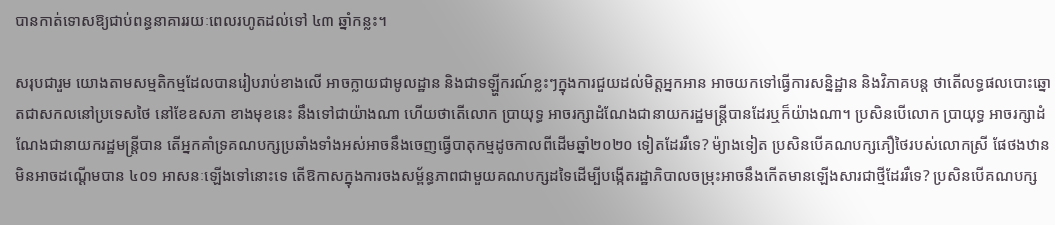បានកាត់ទោសឱ្យជាប់ពន្ធនាគាររយៈពេលរហូតដល់ទៅ ៤៣ ឆ្នាំកន្លះ។

សរុបជារួម យោងតាមសម្មតិកម្មដែលបានរៀបរាប់ខាងលើ អាចក្លាយជាមូលដ្ឋាន និងជាទឡ្ហីករណ៍ខ្លះៗក្នុងការជួយដល់មិត្តអ្នកអាន អាចយកទៅធ្វើការសន្និដ្ឋាន និងវិភាគបន្ត ថាតើលទ្ធផលបោះឆ្នោតជាសកលនៅប្រទេសថៃ នៅខែឧសភា ខាងមុខនេះ នឹងទៅជាយ៉ាងណា ហើយថាតើលោក ប្រាយុទ្ធ អាចរក្សាដំណែងជានាយករដ្ឋមន្ត្រីបានដែរឬក៏យ៉ាងណា។ ប្រសិនបើលោក ប្រាយុទ្ធ អាចរក្សាដំណែងជានាយករដ្ឋមន្រ្តីបាន តើអ្នកគាំទ្រគណបក្សប្រឆាំងទាំងអស់អាចនឹងចេញធ្វើបាតុកម្មដូចកាលពីដើមឆ្នាំ២០២០ ទៀតដែររឺទេ? ម៉្យាងទៀត ប្រសិនបើគណបក្សភឿថៃរបស់លោកស្រី ផែថងឋាន មិនអាចដណ្ដើមបាន ៤០១ អាសនៈឡើងទៅនោះទេ តើឱកាសក្នុងការចងសម្ព័ន្ធភាពជាមួយគណបក្សដទៃដើម្បីបង្កើតរដ្ឋាភិបាលចម្រុះអាចនឹងកើតមានឡើងសារជាថ្មីដែររឺទេ? ប្រសិនបើគណបក្ស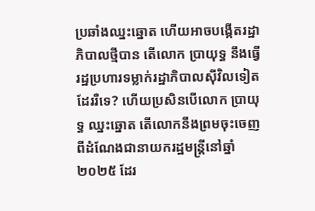ប្រឆាំងឈ្នះឆ្នោត ហើយអាចបង្កើតរដ្ឋាភិបាលថ្មីបាន តើលោក ប្រាយុទ្ធ នឹងធ្វើរដ្ឋប្រហារទម្លាក់រដ្ឋាភិបាលស៊ីវិលទៀតដែររឺទេ? ហើយប្រសិនបើលោក ប្រាយុទ្ធ ឈ្នះឆ្នោត តើលោកនឹងព្រមចុះចេញពីដំណែងជានាយករដ្ឋមន្ត្រីនៅឆ្នាំ២០២៥ ដែរ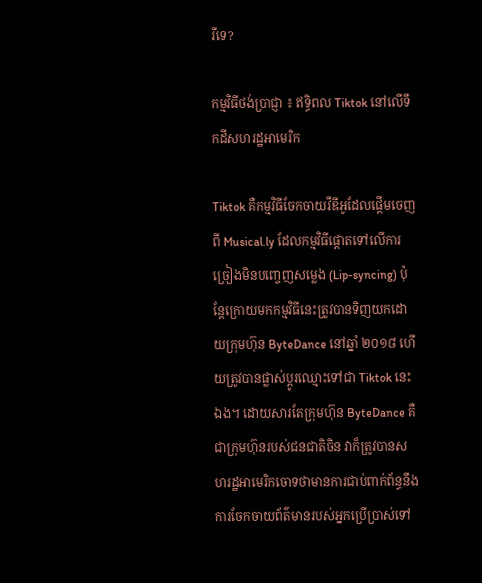រឺទេ?

កម្មវិធីថង់ប្រាជ្ញា ៖ ឥទ្ធិពល Tiktok នៅលើទឹកដីសហរដ្ឋអាមេរិក

Tiktok គឺកម្មវិធីចែកចាយវីឌីអូដែលផ្តើមចេញពី Musical.ly ដែលកម្មវិធីផ្តោតទៅលើការច្រៀងមិនបញ្ចេញសម្លេង (Lip-syncing) ប៉ុន្តែក្រោយមកកម្មវិធីនេះត្រូវបានទិញយកដោយក្រុមហ៊ុន ByteDance នៅឆ្នាំ ២០១៨ ហើយត្រូវបានផ្លាស់ប្តូរឈ្មោះទៅជា Tiktok នេះឯង។ ដោយសារតែក្រុមហ៊ុន ByteDance គឺជាក្រុមហ៊ុនរបស់ជនជាតិចិន វាក៏ត្រូវបានសហរដ្ឋអាមេរិកចោទថាមានការជាប់ពាក់ព័ន្ធនឹងការចែកចាយព័ត៌មានរបស់អ្នកប្រើប្រាស់ទៅ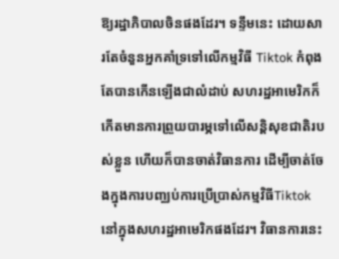ឱ្យរដ្ឋាភិបាលចិនផងដែរ។ ទន្ទឹមនេះ ដោយសារតែចំនួនអ្នកគាំទ្រទៅលើកម្មវិធី Tiktok កំពុងតែបានកើនឡើងជាលំដាប់ សហរដ្ឋអាមេរិកក៏កើតមានការព្រួយបារម្ភទៅលើសន្តិសុខជាតិរបស់ខ្លួន ហើយក៏បានចាត់វិធានការ ដើម្បីចាត់ចែងក្នុងការបញ្ឈប់ការប្រើប្រាស់កម្មវិធីTiktokនៅក្នុងសហរដ្ឋអាមេរិកផងដែរ។ វិធានការនេះ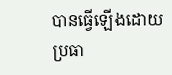បានធ្វើឡើងដោយប្រធា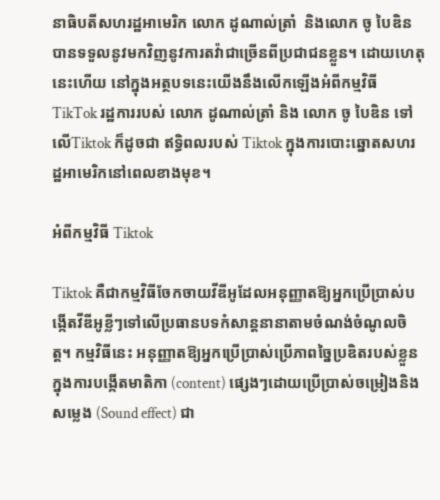នាធិបតីសហរដ្ឋអាមេរិក លោក ដូណាល់ត្រាំ  និងលោក ចូ បៃឌិន បានទទួលនូវមកវិញនូវការតវ៉ាជាច្រើនពីប្រជាជនខ្លួន។ ដោយហេតុនេះហើយ នៅក្នុងអត្ថបទនេះយើងនឹងលើកឡើងអំពីកម្មវិធី TikTok រដ្ឋការរបស់ លោក ដូណាល់ត្រាំ និង លោក ចូ បៃឌិន ទៅលើTiktok ក៏ដូចជា ឥទ្ធិពលរបស់ Tiktok ក្នុងការបោះឆ្នោតសហរដ្ឋអាមេរិកនៅពេលខាងមុខ។

អំពីកម្មវិធី Tiktok

Tiktok គឺជាកម្មវិធីចែកចាយវីឌីអូដែលអនុញ្ញាតឱ្យអ្នកប្រើប្រាស់បង្កើតវីឌីអូខ្លីៗទៅលើប្រធានបទកំសាន្តនានាតាមចំណង់ចំណូលចិត្ត។ កម្មវិធីនេះ អនុញ្ញាតឱ្យអ្នកប្រើប្រាស់ប្រើភាពច្នៃប្រឌិតរបស់ខ្លួនក្នុងការបង្កើតមាតិកា (content) ផ្សេងៗដោយប្រើប្រាស់ចម្រៀងនិងសម្លេង (Sound effect) ជា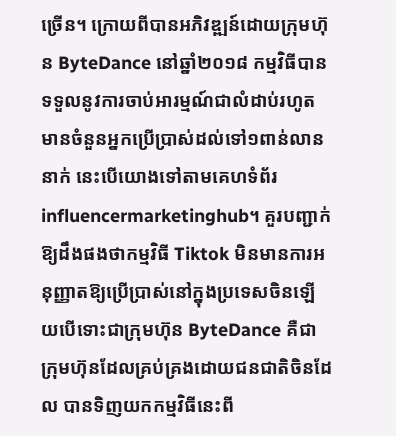ច្រើន។ ក្រោយពីបានអភិវឌ្ឍន៍ដោយក្រុមហ៊ុន ByteDance នៅឆ្នាំ២០១៨ កម្មវិធីបានទទួលនូវការចាប់អារម្មណ៍ជាលំដាប់រហូតមានចំនួនអ្នកប្រើប្រាស់ដល់ទៅ១ពាន់លាននាក់ នេះបើយោងទៅតាមគេហទំព័រ influencermarketinghub។ គួរបញ្ជាក់ឱ្យដឹងផងថាកម្មវិធី Tiktok មិនមានការអនុញ្ញាតឱ្យប្រើប្រាស់នៅក្នុងប្រទេសចិនឡើយបើទោះជាក្រុមហ៊ុន ByteDance គឺជាក្រុមហ៊ុនដែលគ្រប់គ្រងដោយជនជាតិចិនដែល បានទិញយកកម្មវិធីនេះពី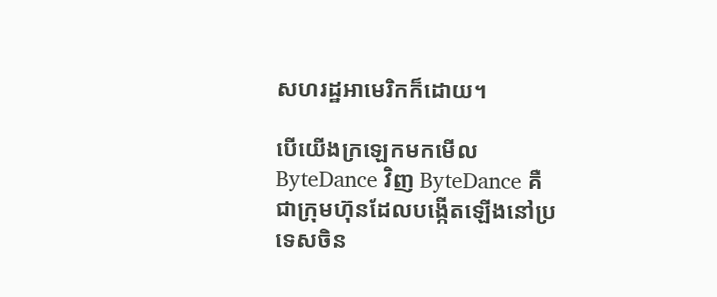សហរដ្ឋអាមេរិកក៏ដោយ។

បើយើងក្រឡេកមកមើល ByteDance វិញ ByteDance គឺជាក្រុមហ៊ុនដែលបង្កើតឡើងនៅប្រទេសចិន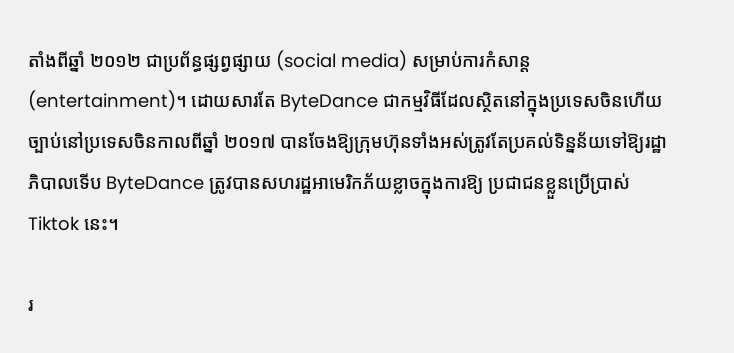តាំងពីឆ្នាំ ២០១២ ជាប្រព័ន្ធផ្សព្វផ្សាយ (social media) សម្រាប់ការកំសាន្ត (entertainment)។ ដោយសារតែ ByteDance ជាកម្មវិធីដែលស្ថិតនៅក្នុងប្រទេសចិនហើយច្បាប់នៅប្រទេសចិនកាលពីឆ្នាំ ២០១៧ បានចែងឱ្យក្រុមហ៊ុនទាំងអស់ត្រូវតែប្រគល់ទិន្នន័យទៅឱ្យរដ្ឋាភិបាលទើប ByteDance ត្រូវបានសហរដ្ឋអាមេរិកភ័យខ្លាចក្នុងការឱ្យ ប្រជាជនខ្លួនប្រើប្រាស់ Tiktok នេះ។

រ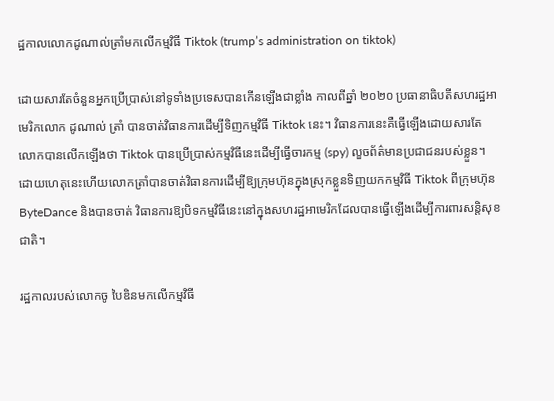ដ្ឋកាលលោកដូណាល់ត្រាំមកលើកម្មវិធី Tiktok (trump’s administration on tiktok)

ដោយសារតែចំនួនអ្នកប្រើប្រាស់នៅទូទាំងប្រទេសបានកើនឡើងជាខ្លាំង កាលពីឆ្នាំ ២០២០ ប្រធានាធិបតីសហរដ្ឋអាមេរិកលោក ដូណាល់ ត្រាំ បានចាត់វិធានការដើម្បីទិញកម្មវិធី Tiktok នេះ។ វិធានការនេះគឺធ្វើឡើងដោយសារតែលោកបានលើកឡើងថា Tiktok បានប្រើប្រាស់កម្មវិធីនេះដើម្បីធ្វើចារកម្ម (spy) លួចព័ត៌មានប្រជាជនរបស់ខ្លួន។ ដោយហេតុនេះហើយលោកត្រាំបានចាត់វិធានការដើម្បីឱ្យក្រុមហ៊ុនក្នុងស្រុកខ្លួនទិញយកកម្មវិធី Tiktok ពីក្រុមហ៊ុនByteDance និងបានចាត់ វិធានការឱ្យបិទកម្មវិធីនេះនៅក្នុងសហរដ្ឋអាមេរិកដែលបានធ្វើឡើងដើម្បីការពារសន្តិសុខជាតិ។

រដ្ឋកាលរបស់លោកចូ បៃឌិនមកលើកម្មវិធី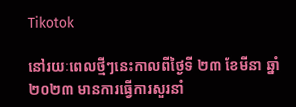Tikotok

នៅរយៈពេលថ្មីៗនេះកាលពីថ្ងៃទី ២៣ ខែមីនា ឆ្នាំ២០២៣ មានការធ្វើការសួរនាំ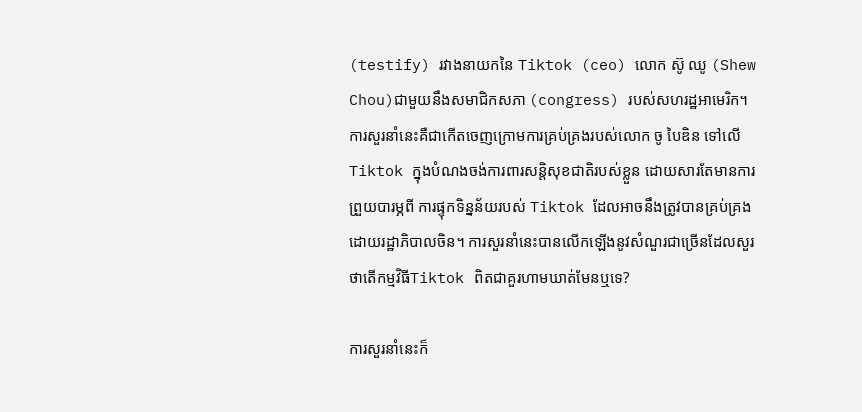(testify) រវាងនាយកនៃ Tiktok (ceo) លោក ស៊ូ ឈូ (Shew Chou)ជាមួយនឹងសមាជិកសភា (congress) របស់សហរដ្ឋអាមេរិក។ ការសួរនាំនេះគឺជាកើតចេញក្រោមការគ្រប់គ្រងរបស់លោក ចូ បៃឌិន ទៅលើ Tiktok ក្នុងបំណងចង់ការពារសន្តិសុខជាតិរបស់ខ្លួន ដោយសារតែមានការព្រួយបារម្ភពី ការផ្ទុកទិន្នន័យរបស់ Tiktok ដែលអាចនឹងត្រូវបានគ្រប់គ្រងដោយរដ្ឋាភិបាលចិន។ ការសួរនាំនេះបានលើកឡើងនូវសំណួរជាច្រើនដែលសួរថាតើកម្មវិធីTiktok ពិតជាគួរហាមឃាត់មែនឬទេ?

ការសួរនាំនេះក៏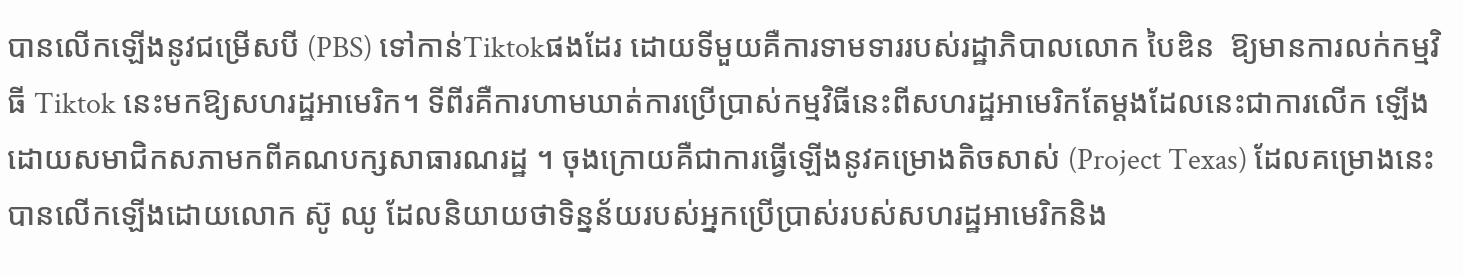បានលើកឡើងនូវជម្រើសបី (PBS) ទៅកាន់Tiktokផងដែរ ដោយទីមួយគឺការទាមទាររបស់រដ្ឋាភិបាលលោក បៃឌិន  ឱ្យមានការលក់កម្មវិធី Tiktok នេះមកឱ្យសហរដ្ឋអាមេរិក។ ទីពីរគឺការហាមឃាត់ការប្រើប្រាស់កម្មវិធីនេះពីសហរដ្ឋអាមេរិកតែម្តងដែលនេះជាការលើក ឡើងដោយសមាជិកសភាមកពីគណបក្សសាធារណរដ្ឋ ។ ចុងក្រោយគឺជាការធ្វើឡើងនូវគម្រោងតិចសាស់ (Project Texas) ដែលគម្រោងនេះបានលើកឡើងដោយលោក ស៊ូ ឈូ ដែលនិយាយថាទិន្នន័យរបស់អ្នកប្រើប្រាស់របស់សហរដ្ឋអាមេរិកនិង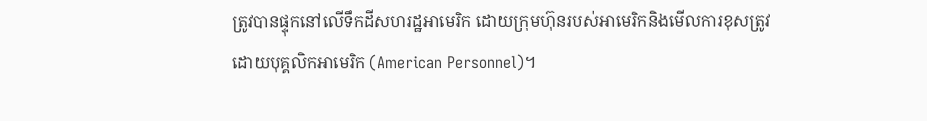ត្រូវបានផ្ទុកនៅលើទឹកដីសហរដ្ឋអាមេរិក ដោយក្រុមហ៊ុនរបស់អាមេរិកនិងមើលការខុសត្រូវដោយបុគ្គលិកអាមេរិក (American Personnel)។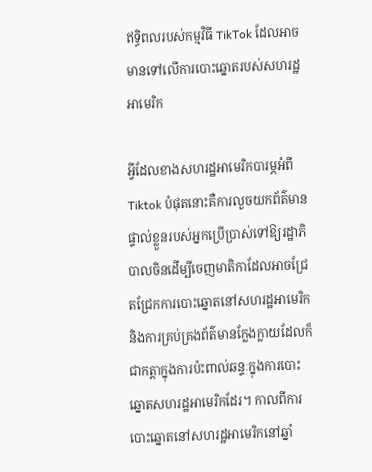ឥទ្ធិពលរបស់កម្មវិធី TikTok ដែលអាចមានទៅលើការបោះឆ្នោតរបស់សហរដ្ឋអាមេរិក

អ្វីដែលខាងសហរដ្ឋអាមេរិកបារម្ភអំពី Tiktok បំផុតនោះគឺការលួចយកព័ត៌មានផ្ទាល់ខ្លួនរបស់អ្នកប្រើប្រាស់ទៅឱ្យរដ្ឋាភិបាលចិនដើម្បីចេញមាតិកាដែលអាចជ្រែតជ្រែកការបោះឆ្នោតនៅសហរដ្ឋអាមេរិក និងការគ្រប់គ្រងព័ត៌មានក្លែងក្លាយដែលក៏ជាកត្តាក្នុងការប៉ះពាល់ឆន្ទៈក្នុងការបោះឆ្នោតសហរដ្ឋអាមេរិកដែរ។ កាលពីការបោះឆ្នោតនៅសហរដ្ឋអាមេរិកនៅឆ្នាំ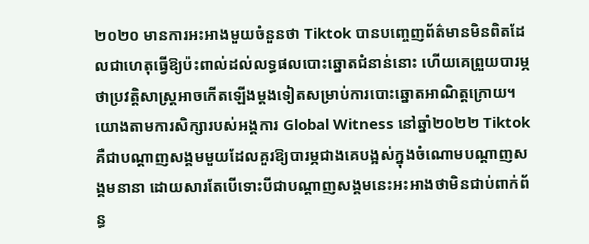២០២០ មានការអះអាងមួយចំនួនថា Tiktok បានបញ្ចេញព័ត៌មានមិនពិតដែលជាហេតុធ្វើឱ្យប៉ះពាល់ដល់លទ្ធផលបោះឆ្នោតជំនាន់នោះ ហើយគេព្រួយបារម្ភថាប្រវត្ដិសាស្ត្រអាចកើតឡើងម្ដងទៀតសម្រាប់ការបោះឆ្នោតអាណិត្ដក្រោយ។ យោងតាមការសិក្សារបស់អង្គការ Global Witness នៅឆ្នាំ២០២២ Tiktok គឺជាបណ្ដាញសង្គមមួយដែលគួរឱ្យបារម្ភជាងគេបង្អស់ក្នុងចំណោមបណ្ដាញសង្គមនានា ដោយសារតែបើទោះបីជាបណ្ដាញសង្គមនេះអះអាងថាមិនជាប់ពាក់ព័ន្ធ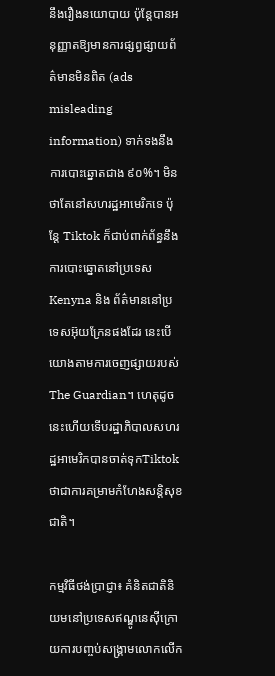នឹងរឿងនយោបាយ ប៉ុន្តែបានអនុញ្ញាតឱ្យមានការផ្សព្វផ្សាយព័ត៌មានមិនពិត (ads misleading information) ទាក់ទងនឹងការបោះឆ្នោតជាង ៩០%។ មិនថាតែនៅសហរដ្ឋអាមេរិកទេ ប៉ុន្តែ Tiktok ក៏ជាប់ពាក់ព័ន្ធនឹងការបោះឆ្នោតនៅប្រទេស Kenyna និង ព័ត៌មាននៅប្រទេសអ៊ុយក្រែនផងដែរ នេះបើយោងតាមការចេញផ្សាយរបស់  The Guardian។ ហេតុដូចនេះហើយទើបរដ្ឋាភិបាលសហរដ្ឋអាមេរិកបានចាត់ទុកTiktok ថាជាការគម្រាមកំហែងសន្តិសុខជាតិ។

កម្មវិធីថង់ប្រាជ្ញា៖ គំនិតជាតិនិយមនៅប្រទេសឥណ្ឌូនេស៊ីក្រោយការបញ្ចប់សង្គ្រាមលោកលើក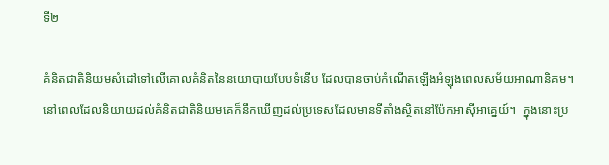ទី២

គំនិតជាតិនិយមសំដៅទៅលើគោលគំនិតនៃនយោបាយបែបទំនើប ដែលបានចាប់កំណើតឡើងអំឡុងពេលសម័យអាណានិគម។   នៅពេលដែលនិយាយដល់គំនិតជាតិនិយមគេក៏នឹកឃើញដល់ប្រទេសដែលមានទីតាំងស្ថិតនៅប៉ែកអាស៊ីអាគ្នេយ៍។  ក្នុងនោះប្រ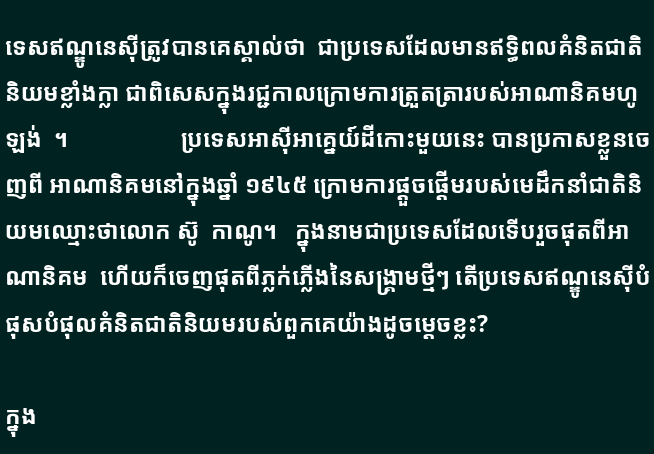ទេសឥណ្ឌូនេស៊ីត្រូវបានគេស្គាល់ថា  ជាប្រទេសដែលមានឥទ្ធិពលគំនិតជាតិនិយមខ្លាំងក្លា ជាពិសេសក្នុងរជ្ជកាលក្រោមការត្រួតត្រារបស់អាណានិគមហូឡង់  ។                   ប្រទេសអាស៊ីអាគ្នេយ៍ដីកោះមួយនេះ បានប្រកាសខ្លួនចេញពី អាណានិគមនៅក្នុងឆ្នាំ ១៩៤៥ ក្រោមការផ្ដួចផ្ដើមរបស់មេដឹកនាំជាតិនិយមឈ្មោះថាលោក ស៊ូ  កាណូ។   ក្នុងនាមជាប្រទេសដែលទើបរួចផុតពីអាណានិគម  ហើយក៏ចេញផុតពីភ្លក់ភ្លើងនៃសង្គ្រាមថ្មីៗ តើប្រទេសឥណ្ឌូនេស៊ីបំផុសបំផុលគំនិតជាតិនិយមរបស់ពួកគេយ៉ាងដូចម្ដេចខ្លះ?

ក្នុង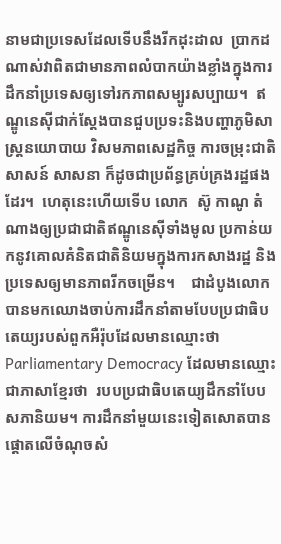នាមជាប្រទេសដែលទើបនឹងរីកដុះដាល  ប្រាកដណាស់វាពិតជាមានភាពលំបាកយ៉ាងខ្លាំងក្នុងការដឹកនាំប្រទេសឲ្យទៅរកភាពសម្បូរសប្បាយ។  ឥណ្ឌូនេស៊ីជាក់ស្ដែងបានជួបប្រទះនិងបញ្ហាភូមិសាស្ត្រនយោបាយ វិសមភាពសេដ្ឋកិច្ច ការចម្រុះជាតិសាសន៍ សាសនា ក៏ដូចជាប្រព័ន្ធគ្រប់គ្រងរដ្ឋផងដែរ។  ហេតុនេះហើយទើប លោក  ស៊ូ កាណូ តំណាងឲ្យប្រជាជាតិឥណ្ឌូនេស៊ីទាំងមូល ប្រកាន់យកនូវគោលគំនិតជាតិនិយមក្នុងការកសាងរដ្ឋ និងប្រទេសឲ្យមានភាពរីកចម្រើន។    ជាដំបូងលោកបានមកឈោងចាប់ការដឹកនាំតាមបែបប្រជាធិបតេយ្យរបស់ពួកអឺរ៉ុបដែលមានឈ្មោះថា  Parliamentary Democracy ដែលមានឈ្មោះជាភាសាខ្មែរថា  របបប្រជាធិបតេយ្យដឹកនាំបែបសភានិយម។ ការដឹកនាំមួយនេះទៀតសោតបានផ្ដោតលើចំណុចសំ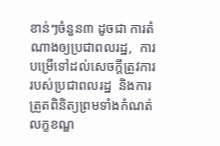ខាន់ៗចំនួន៣ ដូចជា ការតំណាងឲ្យប្រជាពលរដ្ឋ,  ការបម្រើទៅដល់សេចក្ដីត្រូវការរបស់ប្រជាពលរដ្ឋ  និងការត្រួតពិនិត្យព្រមទាំងកំណត់លក្ខខណ្ឌ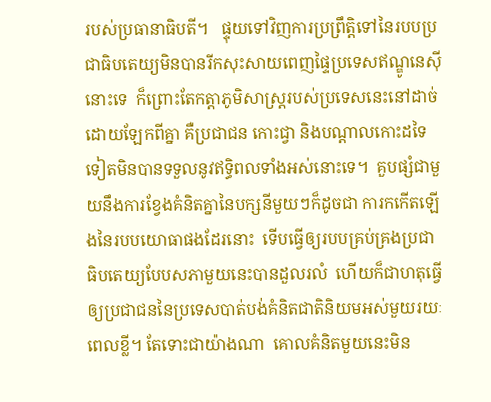របស់ប្រធានាធិបតី។   ផ្ទុយទៅវិញការប្រព្រឹត្តិទៅនៃរបបប្រជាធិបតេយ្យមិនបានរីកសុះសាយពេញផ្ទៃប្រទេសឥណ្ឌូនេស៊ីនោះទេ  ក៏ព្រោះតែកត្តាភូមិសាស្ត្ររបស់ប្រទេសនេះនៅដាច់ដោយឡែកពីគ្នា គឺប្រជាជន កោះជ្វា និងបណ្ដាលកោះដទៃទៀតមិនបានទទួលនូវឥទ្ធិពលទាំងអស់នោះទេ។  គួបផ្សំជាមួយនឹងការខ្វែងគំនិតគ្នានៃបក្សនីមួយៗក៏ដូចជា ការកកើតឡើងនៃរបបយោធាផងដែរនោះ  ទើបធ្វើឲ្យរបបគ្រប់គ្រងប្រជាធិបតេយ្យបែបសភាមួយនេះបានដួលរលំ  ហើយក៏ជាហតុធ្វើឲ្យប្រជាជននៃប្រទេសបាត់បង់គំនិតជាតិនិយមអស់មួយរយៈពេលខ្លី។ តែទោះជាយ៉ាងណា  គោលគំនិតមួយនេះមិន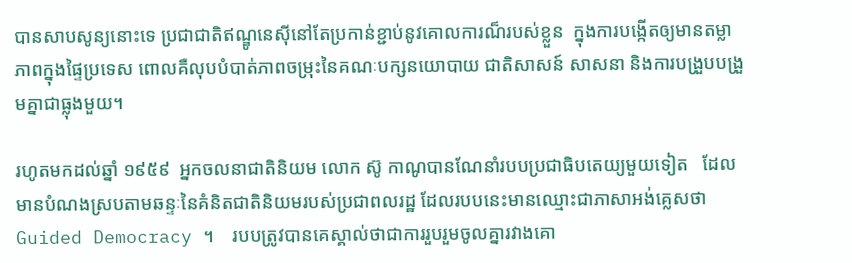បានសាបសូន្យនោះទេ ប្រជាជាតិឥណ្ឌូនេស៊ីនៅតែប្រកាន់ខ្ជាប់នូវគោលការណ៏របស់ខ្លួន  ក្នុងការបង្កើតឲ្យមានតម្លាភាពក្នុងផ្ទៃប្រទេស ពោលគឺលុបបំបាត់ភាពចម្រុះនៃគណៈបក្សនយោបាយ ជាតិសាសន៍ សាសនា និងការបង្រួបបង្រួមគ្នាជាធ្លុងមួយ។

រហូតមកដល់ឆ្នាំ ១៩៥៩  អ្នកចលនាជាតិនិយម លោក ស៊ូ កាណូបានណែនាំរបបប្រជាធិបតេយ្យមួយទៀត   ដែលមានបំណងស្របតាមឆន្ទៈនៃគំនិតជាតិនិយមរបស់ប្រជាពលរដ្ឋ ដែលរបបនេះមានឈ្មោះជាភាសាអង់គ្លេសថា  Guided Democracy ។    របបត្រូវបានគេស្គាល់ថាជាការរួបរួមចូលគ្នារវាងគោ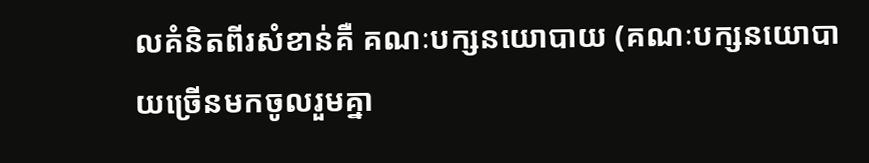លគំនិតពីរសំខាន់គឺ គណៈបក្សនយោបាយ (គណៈបក្សនយោបាយច្រើនមកចូលរួមគ្នា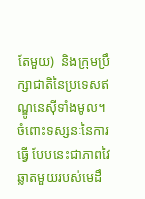តែមួយ)  និងក្រុមប្រឹក្សាជាតិនៃប្រទេសឥណ្ឌូនេស៊ីទាំងមូល។ ចំពោះទស្សនៈនៃការធ្វើ បែបនេះជាភាពវៃឆ្លាតមួយរបស់មេដឹ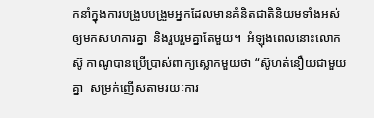កនាំក្នុងការបង្រួបបង្រួមអ្នកដែលមានគំនិតជាតិនិយមទាំងអស់ឲ្យមកសហការគ្នា  និងរួបរួមគ្នាតែមួយ។  អំឡុងពេលនោះលោកស៊ូ កាណូបានប្រើប្រាស់ពាក្យស្លោកមួយថា “ស៊ូហត់នឿយជាមួយគ្នា  សម្រក់ញើសតាមរយៈការ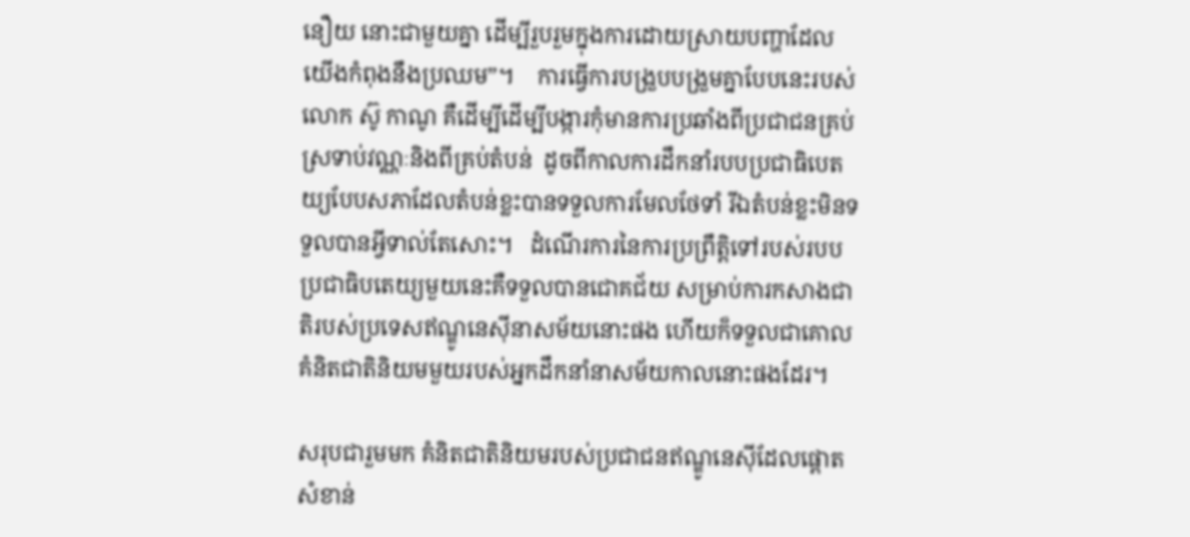នឿយ នោះជាមួយគ្នា ដើម្បីរួបរួមក្នុងការដោយស្រាយបញ្ហាដែលយើងកំពុងនឹងប្រឈម”។    ការធ្វើការបង្រួបបង្រួមគ្នាបែបនេះរបស់លោក ស៊ូ កាណូ គឺដើម្បីដើម្បីបង្ការកុំមានការប្រឆាំងពីប្រជាជនគ្រប់ស្រទាប់វណ្ណៈនិងពីគ្រប់តំបន់  ដូចពីកាលការដឹកនាំរបបប្រជាធិបេតយ្យបែបសភាដែលតំបន់ខ្លះបានទទួលការមែលថែទាំ រីឯតំបន់ខ្លះមិនទទួលបានអ្វីទាល់តែសោះ។   ដំណើរការនៃការប្រព្រឹត្តិទៅរបស់របបប្រជាធិបតេយ្យមួយនេះគឺទទួលបានជោគជ័យ សម្រាប់ការកសាងជាតិរបស់ប្រទេសឥណ្ឌូនេស៊ីនាសម័យនោះផង ហើយក៏ទទួលជាគោលគំនិតជាតិនិយមមួយរបស់អ្នកដឹកនាំនាសម័យកាលនោះផងដែរ។

សរុបជារួមមក គំនិតជាតិនិយមរបស់ប្រជាជនឥណ្ឌូនេស៊ីដែលផ្ដោតសំខាន់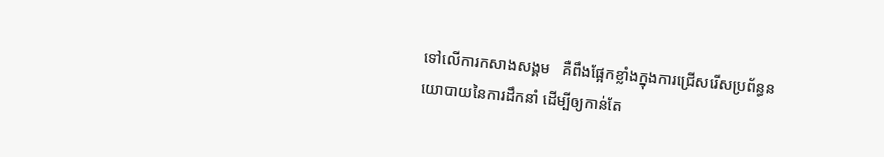ទៅលើការកសាងសង្គម   គឺពឹងផ្អែកខ្លាំងក្នុងការជ្រើសរើសប្រព័ន្ធនយោបាយនៃការដឹកនាំ ដើម្បីឲ្យកាន់តែ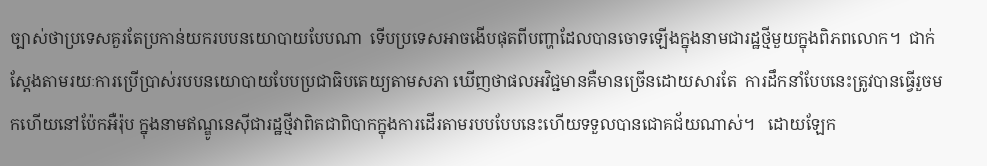ច្បាស់ថាប្រទេសគួរតែប្រកាន់យករបបនយោបាយបែបណា  ទើបប្រទេសអាចងើបផុតពីបញ្ហាដែលបានចោទឡើងក្នុងនាមជារដ្ឋថ្មីមួយក្នុងពិភពលោក។  ជាក់ស្ដែងតាមរយៈការប្រើប្រាស់របបនយោបាយបែបប្រជាធិបតេយ្យតាមសភា ឃើញថាផលអវិជ្ជមានគឺមានច្រើនដោយសារតែ  ការដឹកនាំបែបនេះត្រូវបានធ្វើរួចមកហើយនៅប៉ែកអឺរ៉ុប ក្នុងនាមឥណ្ឌូនេស៊ីជារដ្ឋថ្មីវាពិតជាពិបាកក្នុងការដើរតាមរបបបែបនេះហើយទទួលបានជោគជ័យណាស់។   ដោយឡែក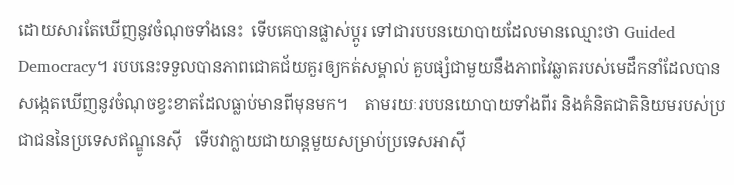ដោយសារតែឃើញនូវចំណុចទាំងនេះ  ទើបគេបានផ្លាស់ប្ដូរ ទៅជារបបនយោបាយដែលមានឈ្មោះថា Guided Democracy។ របបនេះទទួលបានភាពជោគជ័យគួរឲ្យកត់សម្គាល់ គួបផ្សំជាមួយនឹងភាពវៃឆ្លាតរបស់មេដឹកនាំដែលបានសង្កេតឃើញនូវចំណុចខ្វះខាតដែលធ្លាប់មានពីមុនមក។    តាមរយៈរបបនយោបាយទាំងពីរ និងគំនិតជាតិនិយមរបស់ប្រជាជននៃប្រទេសឥណ្ឌូនេស៊ី   ទើបវាក្លាយជាយាន្តមួយសម្រាប់ប្រទេសអាស៊ី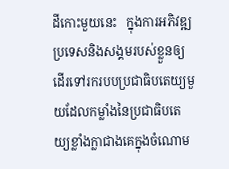ដីកោះមួយនេះ   ក្នុងការអភិវឌ្ឍប្រទេសនិងសង្គមរបស់ខ្លួនឲ្យដើរទៅរករបបប្រជាធិបតេយ្យមួយដែលកម្លាំងនៃប្រជាធិបតេយ្យខ្លាំងក្លាជាងគេក្នុងចំណោម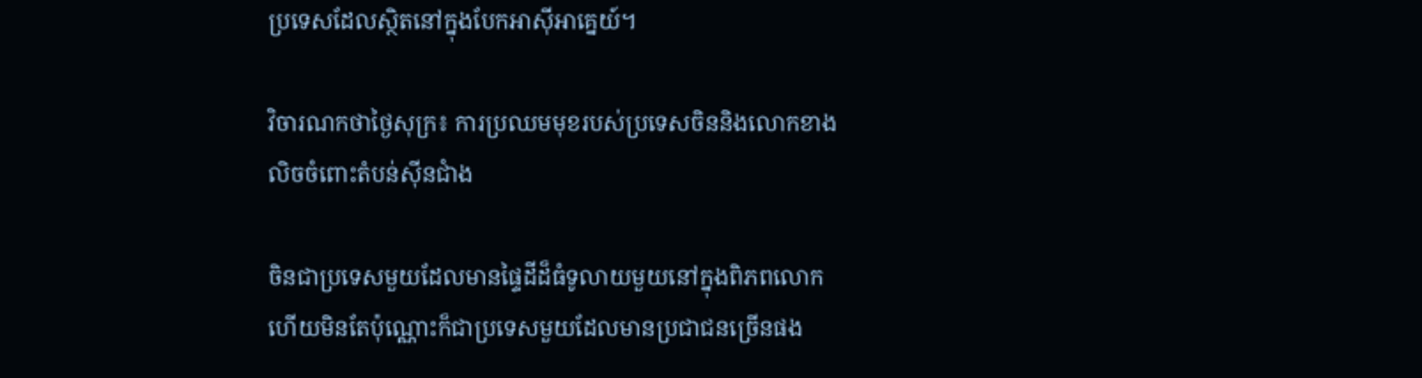ប្រទេសដែលស្ថិតនៅក្នុងបែកអាស៊ីអាគ្នេយ៍។

វិចារណកថាថ្ងៃសុក្រ៖ ការប្រឈមមុខរបស់ប្រទេសចិននិងលោកខាងលិចចំពោះតំបន់ស៊ីនជាំង

ចិនជាប្រទេសមួយដែលមានផ្ទៃដីដ៏ធំទូលាយមួយនៅក្នុងពិភពលោក ហើយមិនតែប៉ុណ្ណោះក៏ជាប្រទេសមួយដែលមានប្រជាជនច្រើនផង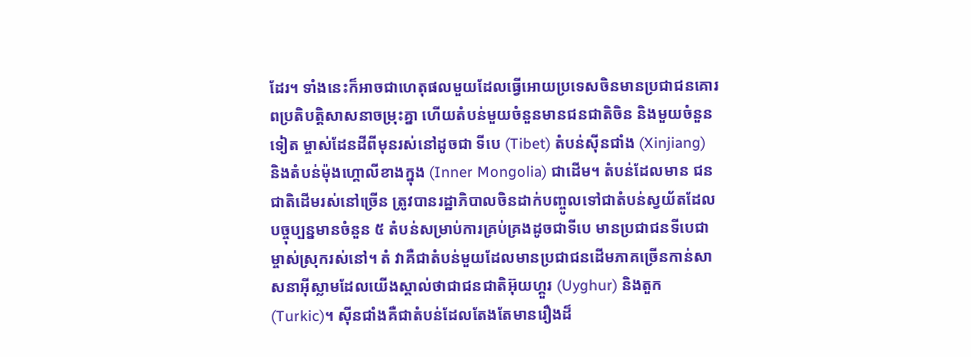ដែរ។ ទាំងនេះក៏អាចជាហេតុផលមួយដែលធ្វើអោយប្រទេសចិនមានប្រជាជនគោរពប្រតិបត្តិសាសនាចម្រុះគ្នា ហើយតំបន់មួយចំនួនមានជនជាតិចិន និងមួយចំនួនទៀត ម្ចាស់ដែនដីពីមុនរស់នៅដូចជា ទីបេ (Tibet) តំបន់ស៊ីនជាំង (Xinjiang) និងតំបន់ម៉ុងហ្គោលីខាងក្នុង (Inner Mongolia) ជាដើម។ តំបន់ដែលមាន ជនជាតិដើមរស់នៅច្រើន ត្រូវបានរដ្ឋាភិបាលចិនដាក់បញ្ចូលទៅជាតំបន់ស្វយ័តដែលបច្ចុប្បន្នមានចំនួន ៥ តំបន់សម្រាប់ការគ្រប់គ្រងដូចជាទីបេ មានប្រជាជនទីបេជាម្ចាស់ស្រុករស់នៅ។ តំ វាគឺជាតំបន់មួយដែលមានប្រជាជនដើមភាគច្រើនកាន់សាសនាអ៊ីស្លាមដែលយើងស្គាល់ថាជាជនជាតិអ៊ុយហ្គួរ (Uyghur) និងតួក (Turkic)។ ស៊ីនជាំងគឺជាតំបន់ដែលតែងតែមានរឿងដ៏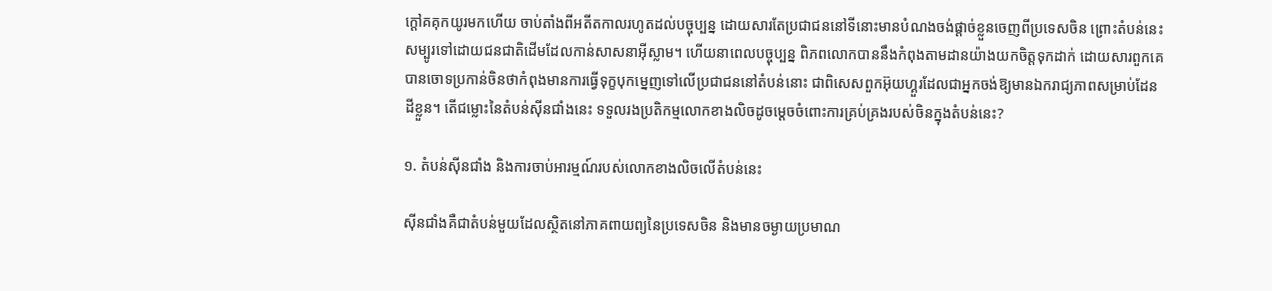ក្តៅគគុកយូរមកហើយ ចាប់តាំងពីអតីតកាលរហូតដល់បច្ចុប្បន្ន ដោយសារតែប្រជាជននៅទីនោះមានបំណងចង់ផ្តាច់ខ្លួនចេញពីប្រទេសចិន ព្រោះតំបន់នេះសម្បូរទៅដោយជនជាតិដើមដែលកាន់សាសនាអ៊ីស្លាម។ ហើយនាពេលបច្ចុប្បន្ន ពិភពលោកបាននឹងកំពុងតាមដានយ៉ាងយកចិត្តទុកដាក់ ដោយសារពួកគេបានចោទប្រកាន់ចិនថាកំពុងមានការធ្វើទុក្ខបុកមេ្នញទៅលើប្រជាជននៅតំបន់នោះ ជាពិសេសពួកអ៊ុយហ្គួរដែលជាអ្នកចង់ឱ្យមានឯករាជ្យភាពសម្រាប់ដែនដីខ្លួន។ តើជម្លោះនៃតំបន់ស៊ីនជាំងនេះ ទទួលរងប្រតិកម្មលោកខាងលិចដូចមេ្តចចំពោះការគ្រប់គ្រងរបស់ចិនក្នុងតំបន់នេះ?

១. តំបន់ស៊ីនជាំង និងការចាប់អារម្មណ៍របស់លោកខាងលិចលើតំបន់នេះ

ស៊ីនជាំងគឺជាតំបន់មួយដែលស្ថិតនៅភាគពាយព្យនៃប្រទេសចិន និងមានចម្ងាយប្រមាណ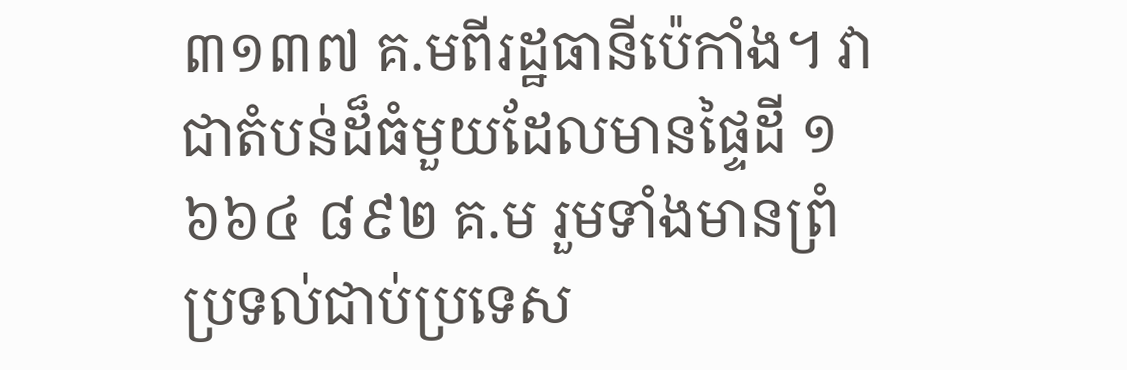៣១៣៧ គ.មពីរដ្ឋធានីប៉េកាំង។ វាជាតំបន់ដ៏ធំមួយដែលមានផ្ទៃដី ១ ៦៦៤ ៨៩២ គ.ម រួមទាំងមានព្រំប្រទល់ជាប់ប្រទេស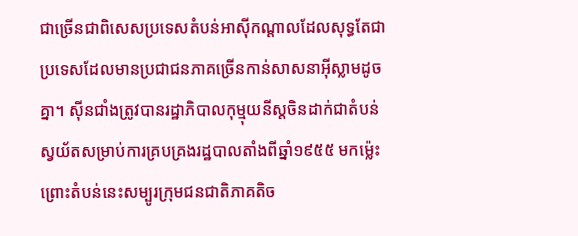ជាច្រើនជាពិសេសប្រទេសតំបន់អាស៊ីកណ្តាលដែលសុទ្ធតែជាប្រទេសដែលមានប្រជាជនភាគច្រើនកាន់សាសនាអ៊ីស្លាមដូចគ្នា។ ស៊ីនជាំងត្រូវបានរដ្ឋាភិបាលកុម្មុយនីស្តចិនដាក់ជាតំបន់ស្វយ័តសម្រាប់ការគ្របគ្រងរដ្ឋបាលតាំងពីឆ្នាំ១៩៥៥ មកម្ល៉េះ ព្រោះតំបន់នេះសម្បូរក្រុមជនជាតិភាគតិច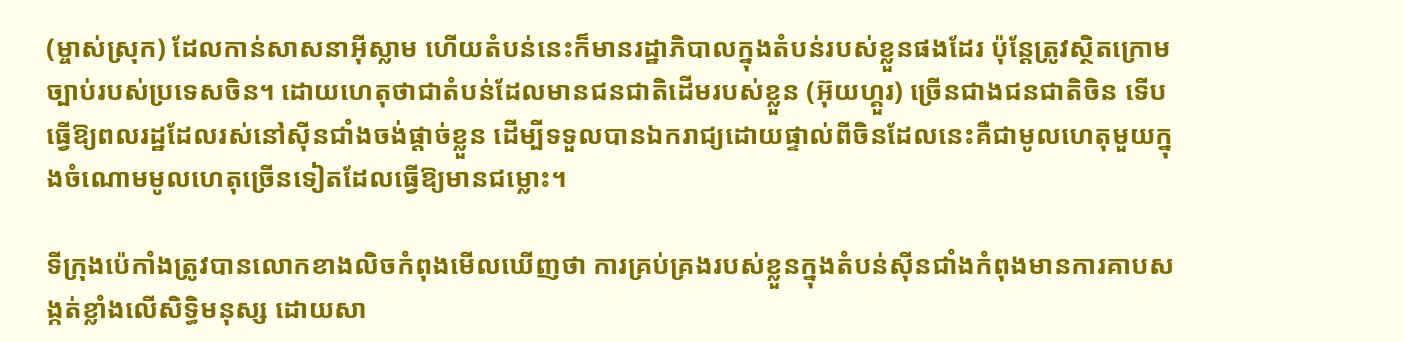(ម្ចាស់ស្រុក) ដែលកាន់សាសនាអ៊ីស្លាម ហើយតំបន់នេះក៏មានរដ្ឋាភិបាលក្នុងតំបន់របស់ខ្លួនផងដែរ ប៉ុន្តែត្រូវស្ថិតក្រោមច្បាប់របស់ប្រទេសចិន។ ដោយហេតុថាជាតំបន់ដែលមានជនជាតិដើមរបស់ខ្លួន (អ៊ុយហ្គួរ) ច្រើនជាងជនជាតិចិន ទើបធ្វើឱ្យពលរដ្ឋដែលរស់នៅស៊ីនជាំងចង់ផ្តាច់ខ្លួន ដើម្បីទទួលបានឯករាជ្យដោយផ្ទាល់ពីចិនដែលនេះគឺជាមូលហេតុមួយក្នុងចំណោមមូលហេតុច្រើនទៀតដែលធ្វើឱ្យមានជម្លោះ។

ទីក្រុងប៉េកាំងត្រូវបានលោកខាងលិចកំពុងមើលឃើញថា ការគ្រប់គ្រងរបស់ខ្លួនក្នុងតំបន់ស៊ីនជាំងកំពុងមានការគាបសង្កត់ខ្លាំងលើសិទ្ធិមនុស្ស ដោយសា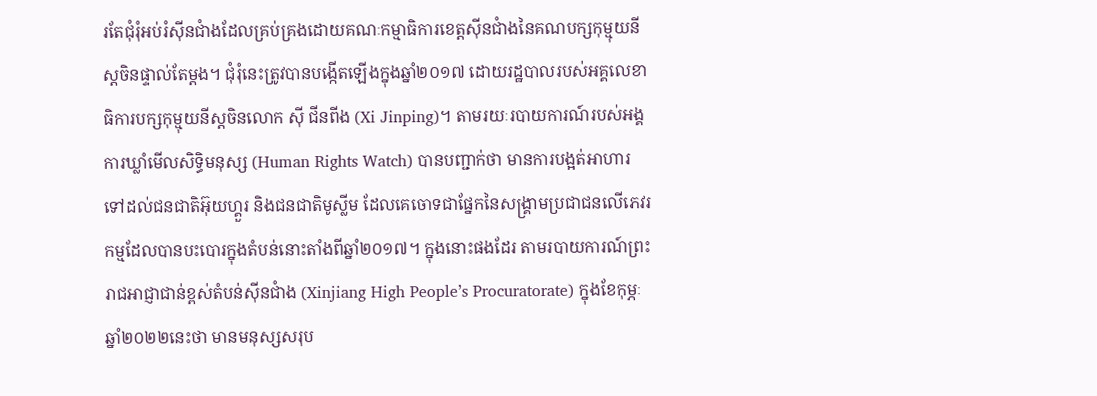រតែជុំរុំអប់រំស៊ីនជាំងដែលគ្រប់គ្រងដោយគណៈកម្មាធិការខេត្តស៊ីនជាំងនៃគណបក្សកុម្មុយនីស្តចិនផ្ទាល់តែម្តង។ ជុំរុំនេះត្រូវបានបង្កើតឡើងក្នុងឆ្នាំ២០១៧ ដោយរដ្ឋបាលរបស់អគ្គលេខាធិការបក្សកុម្មុយនីស្ដចិនលោក ស៊ី ជីនពីង (Xi Jinping)។ តាមរយៈរបាយការណ៍របស់អង្គការឃ្លាំមើលសិទ្ធិមនុស្ស (Human Rights Watch) បានបញ្ជាក់ថា មានការបង្អត់អាហារទៅដល់ជនជាតិអ៊ុយហ្គួរ និងជនជាតិមូស្លីម ដែលគេចោទជាផ្នែកនៃសង្រ្គាមប្រជាជនលើភេវរកម្មដែលបានបះបោរក្នុងតំបន់នោះតាំងពីឆ្នាំ២០១៧។ ក្នុងនោះផងដែរ តាមរបាយការណ៍ព្រះរាជអាជ្ញាជាន់ខ្ពស់តំបន់ស៊ីនជាំង (Xinjiang High People’s Procuratorate) ក្នុងខែកុម្ភៈឆ្នាំ២០២២នេះថា មានមនុស្សសរុប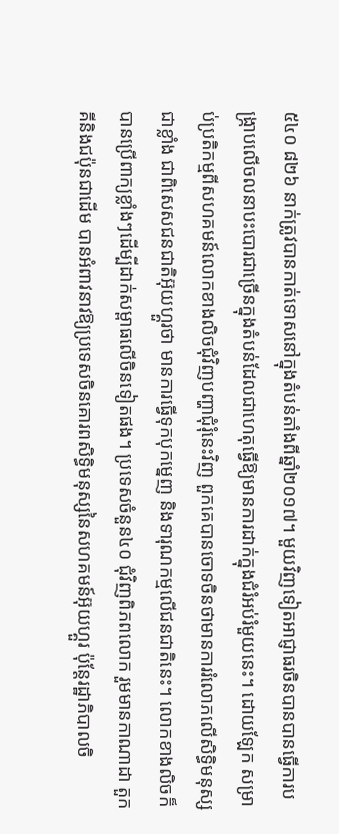៥៤០ ៨២៦ នាក់ត្រូវបានកាត់ទោសនៅក្នុងតំបន់តាំងពីឆ្នាំ២០១៧។ មួយវិញទៀតអាជ្ញាធរចិនបានបានធ្វើការបង្រ្កាបលើចលនាបះបោរជាច្រើនក្នុងតំបន់ដែលជាហេតុធ្វើឱ្យមានការដាក់ក្នុងជំរំអប់រំមួយនេះ។ ដោយឡែក សម្រាប់ប្រតិកម្មពីសហគមន៍លោកខាងលិចជុំវិញបញ្ហាជុំរុំនេះវិញ ពួកគេបានចោទចិនថាមានការរំលោភលើសិទ្ធិមនុស្សជាខ្លាំង ជាពិសេសជនជាតិអ៊ុយហ្គួរថា មានការធ្វើទុកបុកមេ្នញ និងទារុណកម្មលើជនជាតិនេះ។ លោកខាងលិចក៏បានប្រើពាក្យខ្លាំងៗដើម្បីដាក់សម្ពាធលើចិនទៀតផង។ ប្រទេសចំនួន៤០ ជុំវិញពិភពលោក រួមមានកាណាដា តួកគីនិងជប៉ុនជាដើម បានអំពាវនាវឱ្យប្រទេសចិនគោរពសិទ្ធិមនុស្សនៃសហគមន៍អ៊ុយហ្គួរ ប៉ុន្តែរដ្ឋាភិបាលចិ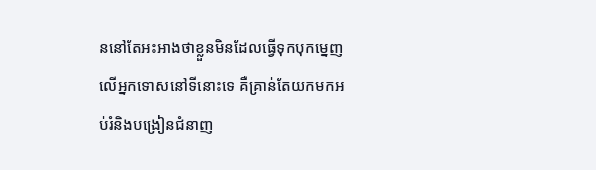ននៅតែអះអាងថាខ្លួនមិនដែលធ្វើទុកបុកមេ្នញលើអ្នកទោសនៅទីនោះទេ គឺគ្រាន់តែយកមកអប់រំនិងបង្រៀនជំនាញ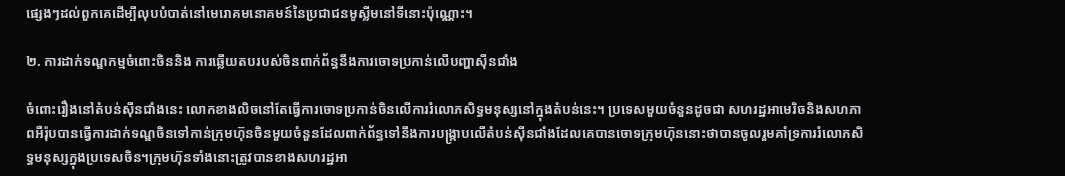ផ្សេងៗដល់ពួកគេដើម្បីលុបបំបាត់នៅមេរោគមនោគមន៍នៃប្រជាជនមូស្លីមនៅទីនោះប៉ុណ្ណោះ។

២. ការដាក់ទណ្ឌកម្មចំពោះចិននិង ការឆ្លើយតបរបស់ចិនពាក់ព័ន្ធនឹងការចោទប្រកាន់លើបញ្ហាស៊ីនជាំង

ចំពោះរឿងនៅតំបន់ស៊ីនជាំងនេះ លោកខាងលិចនៅតែធ្វើការចោទប្រកាន់ចិនលើការរំលោភសិទ្ធមនុស្សនៅក្នុងតំបន់នេះ។ ប្រទេសមួយចំនួនដូចជា សហរដ្ឋអាមេរិចនិងសហភាពអឺរ៉ុបបានធ្វើការដាក់ទណ្ឌចិនទៅកាន់ក្រុមហ៊ុនចិនមួយចំនួនដែលពាក់ព័ន្ធទៅនឹងការបង្ក្រាបលើតំបន់ស៊ីនជាំងដែលគេបានចោទក្រុមហ៊ុននោះថាបានចូលរួមគាំទ្រការរំលោភសិទ្ធមនុស្សក្នុងប្រទេសចិន។ក្រុមហ៊ុនទាំងនោះត្រូវបានខាងសហរដ្ឋអា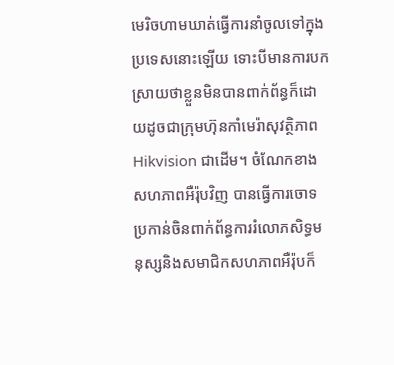មេរិចហាមឃាត់ធ្វើការនាំចូលទៅក្នុងប្រទេសនោះឡើយ ទោះបីមានការបកស្រាយថាខ្លួនមិនបានពាក់ព័ន្ធក៏ដោយដូចជាក្រុមហ៊ុនកាំមេរ៉ាសុវត្ថិភាព Hikvision ជាដើម។ ចំណែកខាងសហភាពអឺរ៉ុបវិញ បានធ្វើការចោទប្រកាន់ចិនពាក់ព័ន្ធការរំលោភសិទ្ធមនុស្សនិងសមាជិកសហភាពអឺរ៉ុបក៏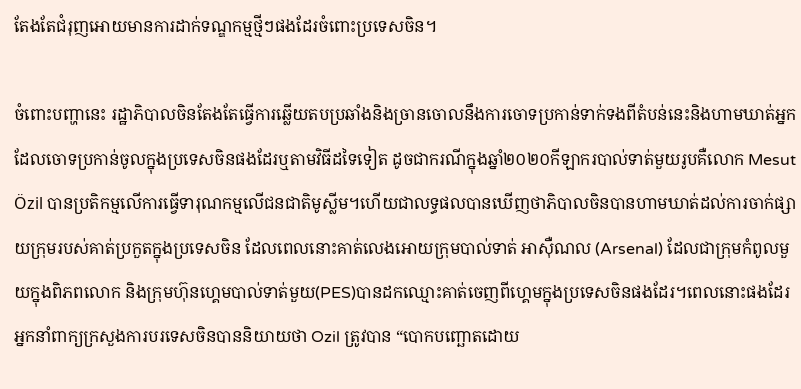តែងតែជំរុញអោយមានការដាក់ទណ្ឌកម្មថ្មីៗផងដែរចំពោះប្រទេសចិន។

ចំពោះបញ្ហានេះ រដ្ឋាភិបាលចិនតែងតែធ្វើការឆ្លើយតបប្រឆាំងនិងច្រានចោលនឹងការចោទប្រកាន់ទាក់ទងពីតំបន់នេះនិងហាមឃាត់អ្នកដែលចោទប្រកាន់ចូលក្នុងប្រទេសចិនផងដែរឬតាមវិធីដទៃទៀត ដូចជាករណីក្នុងឆ្នាំ២០២០កីឡាករបាល់ទាត់មួយរូបគឺលោក Mesut Özil បានប្រតិកម្មលើការធ្វើទារុណកម្មលើជនជាតិមូស្លីម។ហើយជាលទ្ធផលបានឃើញថាភិបាលចិនបានហាមឃាត់ដល់ការចាក់ផ្សាយក្រុមរបស់គាត់ប្រកួតក្នុងប្រទេសចិន ដែលពេលនោះគាត់លេងអោយក្រុមបាល់ទាត់ អាស៊ឺណល (Arsenal) ដែលជាក្រុមកំពូលមួយក្នុងពិភពលោក និងក្រុមហ៊ុនហ្គេមបាល់ទាត់មួយ(PES)បានដកឈ្មោះគាត់ចេញពីហេ្គមក្នុងប្រទេសចិនផងដែរ។ពេលនោះផងដែរ អ្នកនាំពាក្យក្រសួងការបរទេសចិនបាននិយាយថា Ozil ត្រូវបាន “បោកបញ្ឆោតដោយ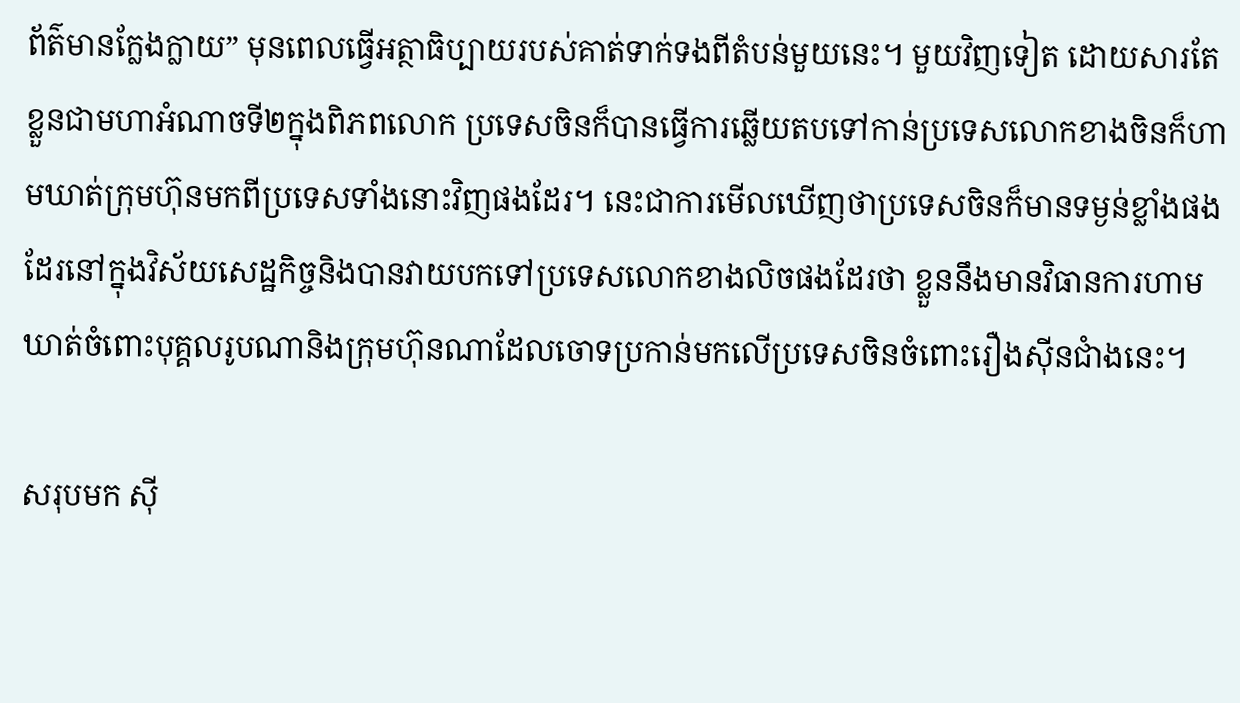ព័ត៌មានក្លែងក្លាយ” មុនពេលធ្វើអត្ថាធិប្បាយរបស់គាត់ទាក់ទងពីតំបន់មួយនេះ។ មួយវិញទៀត ដោយសារតែខ្លួនជាមហាអំណាចទី២ក្នុងពិភពលោក ប្រទេសចិនក៏បានធ្វើការឆ្លើយតបទៅកាន់ប្រទេសលោកខាងចិនក៏ហាមឃាត់ក្រុមហ៊ុនមកពីប្រទេសទាំងនោះវិញផងដែរ។ នេះជាការមើលឃើញថាប្រទេសចិនក៏មានទម្ងន់ខ្លាំងផងដែរនៅក្នុងវិស័យសេដ្ឋកិច្ចនិងបានវាយបកទៅប្រទេសលោកខាងលិចផងដែរថា ខ្លួននឹងមានវិធានការហាមឃាត់ចំពោះបុគ្គលរូបណានិងក្រុមហ៊ុនណាដែលចោទប្រកាន់មកលើប្រទេសចិនចំពោះរឿងស៊ីនជាំងនេះ។

សរុបមក ស៊ី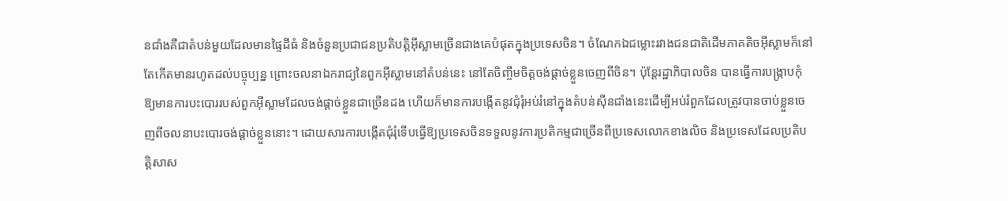នជាំងគឺជាតំបន់មួយដែលមានផ្ទៃដីធំ និងចំនួនប្រជាជនប្រតិបត្តិអ៊ីស្លាមច្រើនជាងគេបំផុតក្នុងប្រទេសចិន។ ចំណែកឯជម្លោះរវាងជនជាតិដើមភាគតិចអ៊ីស្លាមក៏នៅតែកើតមានរហូតដល់បច្ចុប្បន្ន ព្រោះចលនាឯករាជ្យនៃពួកអ៊ីស្លាមនៅតំបន់នេះ នៅតែចិញ្ចឹមចិត្តចង់ផ្តាច់ខ្លួនចេញពីចិន។ ប៉ុន្តែរដ្ឋាភិបាលចិន បានធ្វើការបង្ក្រាបកុំឱ្យមានការបះបោររបស់ពួកអ៊ីស្លាមដែលចង់ផ្តាច់ខ្លួនជាច្រើនដង ហើយក៏មានការបង្កើតនូវជុំរុំអប់រំនៅក្នុងតំបន់ស៊ីនជាំងនេះដើម្បីអប់រំពួកដែលត្រូវបានចាប់ខ្លួនចេញពីចលនាបះបោរចង់ផ្តាច់ខ្លួននោះ។ ដោយសារការបង្កើតជុំរុំទើបធ្វើឱ្យប្រទេសចិនទទួលនូវការប្រតិកម្មជាច្រើនពីប្រទេសលោកខាងលិច និងប្រទេសដែលប្រតិបត្តិសាស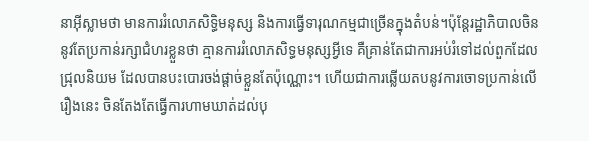នាអ៊ីស្លាមថា មានការរំលោភសិទ្ធិមនុស្ស និងការធ្វើទារុណកម្មជាច្រើនក្នុងតំបន់។ប៉ុន្តែរដ្ឋាភិបាលចិននូវតែប្រកាន់រក្សាជំហរខ្លួនថា គ្មានការរំលោភសិទ្ធមនុស្សអ្វីទេ គឺគ្រាន់តែជាការអប់រំទៅដល់ពួកដែលជ្រុលនិយម ដែលបានបះបោរចង់ផ្តាច់ខ្លួនតែប៉ុណ្ណោះ។ ហើយជាការឆ្លើយតបនូវការចោទប្រកាន់លើរឿងនេះ ចិនតែងតែធ្វើការហាមឃាត់ដល់បុ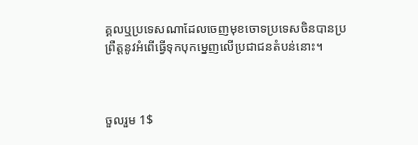គ្គលឬប្រទេសណាដែលចេញមុខចោទប្រទេសចិនបានប្រព្រឺត្តនូវអំពើធ្វើទុកបុកមេ្នញលើប្រជាជនតំបន់នោះ។



ចួលរួម 1$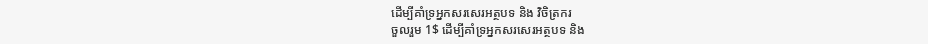ដើម្បីគាំទ្រអ្នកសរសេរអត្ថបទ និង វិចិត្រករ
ចួលរួម 1$ ដើម្បីគាំទ្រអ្នកសរសេរអត្ថបទ និង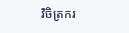វិចិត្រករ